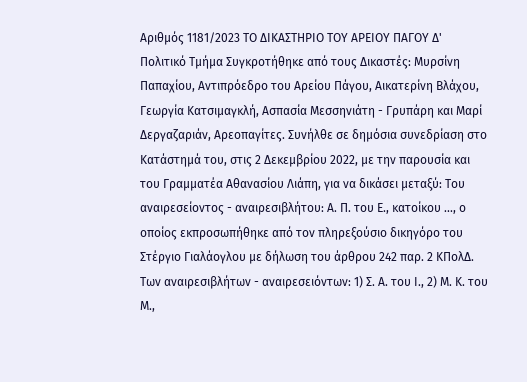Αριθμός 1181/2023 ΤΟ ΔΙΚΑΣΤΗΡΙΟ ΤΟΥ ΑΡΕΙΟΥ ΠΑΓΟΥ Δ' Πολιτικό Τμήμα Συγκροτήθηκε από τους Δικαστές: Μυρσίνη Παπαχίου, Αντιπρόεδρο του Αρείου Πάγου, Αικατερίνη Βλάχου, Γεωργία Κατσιμαγκλή, Ασπασία Μεσσηνιάτη - Γρυπάρη και Μαρί Δεργαζαριάν, Αρεοπαγίτες. Συνήλθε σε δημόσια συνεδρίαση στο Κατάστημά του, στις 2 Δεκεμβρίου 2022, με την παρουσία και του Γραμματέα Αθανασίου Λιάπη, για να δικάσει μεταξύ: Του αναιρεσείοντος - αναιρεσιβλήτου: Α. Π. του Ε., κατοίκου ..., ο οποίος εκπροσωπήθηκε από τον πληρεξούσιο δικηγόρο του Στέργιο Γιαλάογλου με δήλωση του άρθρου 242 παρ. 2 ΚΠολΔ. Των αναιρεσιβλήτων - αναιρεσειόντων: 1) Σ. Α. του Ι., 2) Μ. Κ. του Μ.,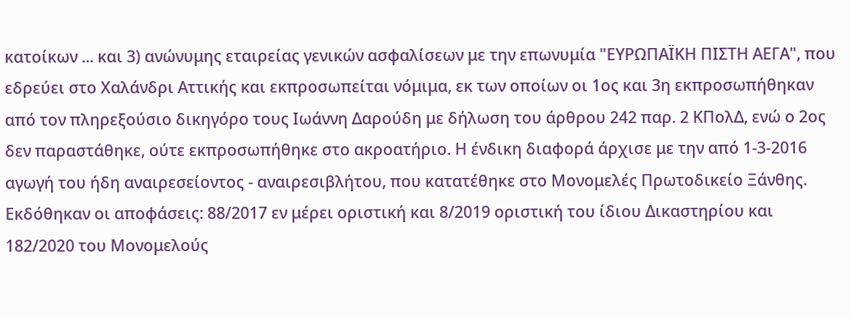κατοίκων ... και 3) ανώνυμης εταιρείας γενικών ασφαλίσεων με την επωνυμία "ΕΥΡΩΠΑΪΚΗ ΠΙΣΤΗ ΑΕΓΑ", που εδρεύει στο Χαλάνδρι Αττικής και εκπροσωπείται νόμιμα, εκ των οποίων οι 1ος και 3η εκπροσωπήθηκαν από τον πληρεξούσιο δικηγόρο τους Ιωάννη Δαρούδη με δήλωση του άρθρου 242 παρ. 2 ΚΠολΔ, ενώ ο 2ος δεν παραστάθηκε, ούτε εκπροσωπήθηκε στο ακροατήριο. Η ένδικη διαφορά άρχισε με την από 1-3-2016 αγωγή του ήδη αναιρεσείοντος - αναιρεσιβλήτου, που κατατέθηκε στο Μονομελές Πρωτοδικείο Ξάνθης. Εκδόθηκαν οι αποφάσεις: 88/2017 εν μέρει οριστική και 8/2019 οριστική του ίδιου Δικαστηρίου και 182/2020 του Μονομελούς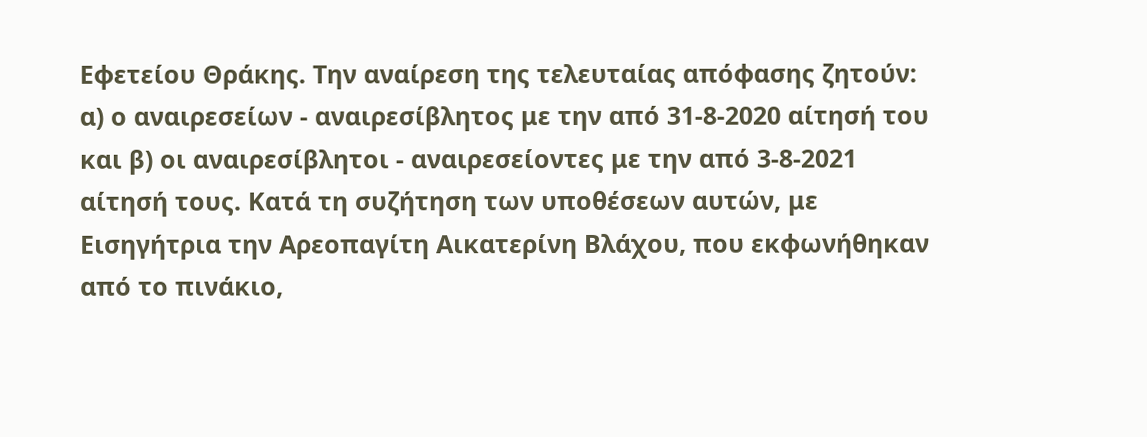Εφετείου Θράκης. Την αναίρεση της τελευταίας απόφασης ζητούν: α) ο αναιρεσείων - αναιρεσίβλητος με την από 31-8-2020 αίτησή του και β) οι αναιρεσίβλητοι - αναιρεσείοντες με την από 3-8-2021 αίτησή τους. Κατά τη συζήτηση των υποθέσεων αυτών, με Εισηγήτρια την Αρεοπαγίτη Αικατερίνη Βλάχου, που εκφωνήθηκαν από το πινάκιο,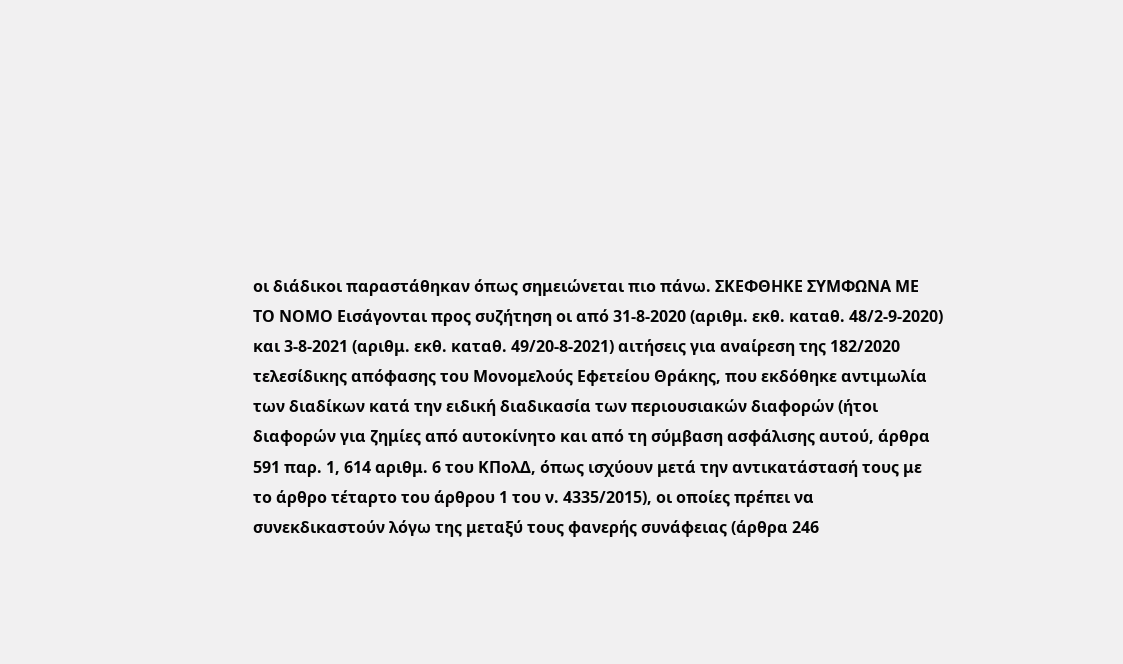οι διάδικοι παραστάθηκαν όπως σημειώνεται πιο πάνω. ΣΚΕΦΘΗΚΕ ΣΥΜΦΩΝΑ ΜΕ ΤΟ ΝΟΜΟ Εισάγονται προς συζήτηση οι από 31-8-2020 (αριθμ. εκθ. καταθ. 48/2-9-2020) και 3-8-2021 (αριθμ. εκθ. καταθ. 49/20-8-2021) αιτήσεις για αναίρεση της 182/2020 τελεσίδικης απόφασης του Μονομελούς Εφετείου Θράκης, που εκδόθηκε αντιμωλία των διαδίκων κατά την ειδική διαδικασία των περιουσιακών διαφορών (ήτοι διαφορών για ζημίες από αυτοκίνητο και από τη σύμβαση ασφάλισης αυτού, άρθρα 591 παρ. 1, 614 αριθμ. 6 του ΚΠολΔ, όπως ισχύουν μετά την αντικατάστασή τους με το άρθρο τέταρτο του άρθρου 1 του ν. 4335/2015), οι οποίες πρέπει να συνεκδικαστούν λόγω της μεταξύ τους φανερής συνάφειας (άρθρα 246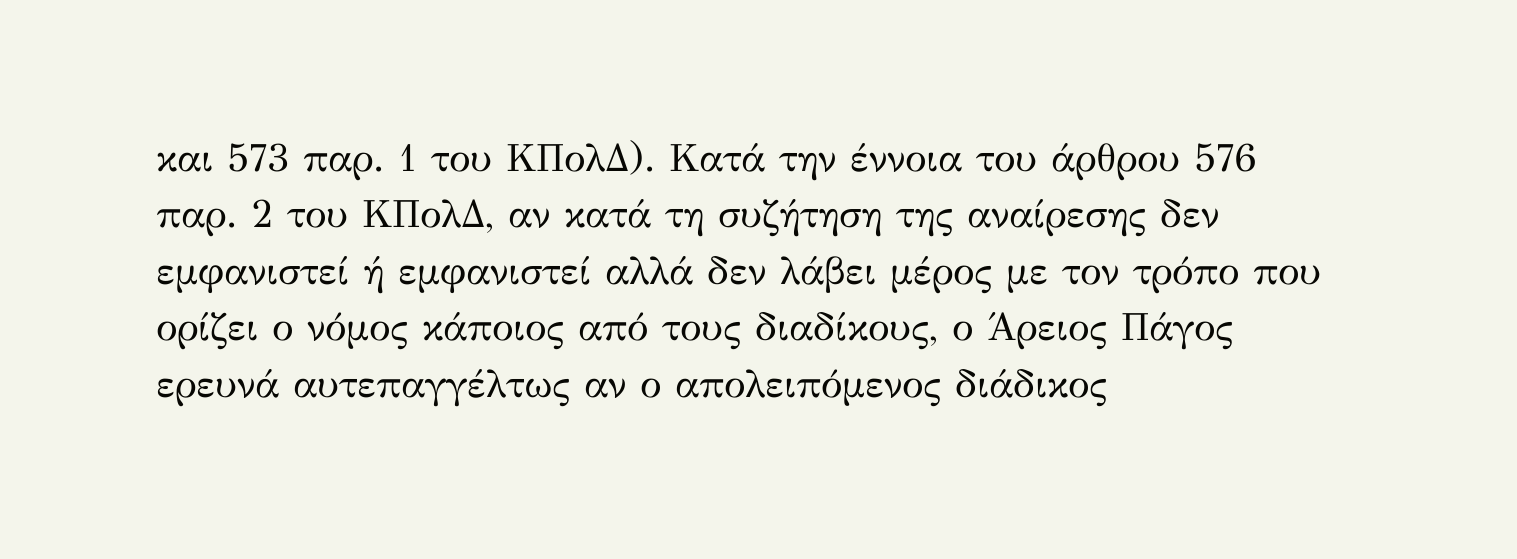και 573 παρ. 1 του ΚΠολΔ). Κατά την έννοια του άρθρου 576 παρ. 2 του ΚΠολΔ, αν κατά τη συζήτηση της αναίρεσης δεν εμφανιστεί ή εμφανιστεί αλλά δεν λάβει μέρος με τον τρόπο που ορίζει ο νόμος κάποιος από τους διαδίκους, ο Άρειος Πάγος ερευνά αυτεπαγγέλτως αν ο απολειπόμενος διάδικος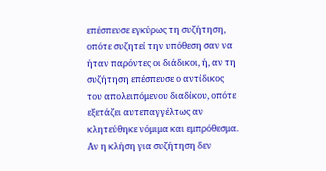επέσπευσε εγκύρως τη συζήτηση, οπότε συζητεί την υπόθεση σαν να ήταν παρόντες οι διάδικοι, ή, αν τη συζήτηση επέσπευσε ο αντίδικος του απολειπόμενου διαδίκου, οπότε εξετάζει αυτεπαγγέλτως αν κλητεύθηκε νόμιμα και εμπρόθεσμα. Αν η κλήση για συζήτηση δεν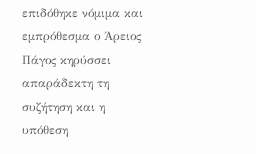επιδόθηκε νόμιμα και εμπρόθεσμα ο Άρειος Πάγος κηρύσσει απαράδεκτη τη συζήτηση και η υπόθεση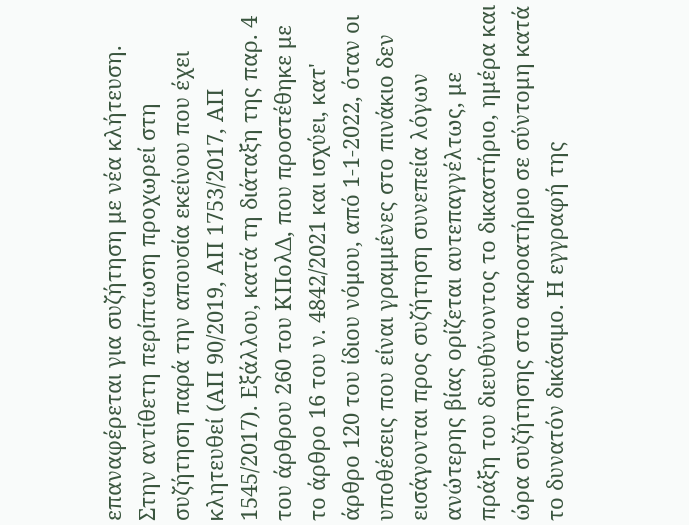επαναφέρεται για συζήτηση με νέα κλήτευση. Στην αντίθετη περίπτωση προχωρεί στη συζήτηση παρά την απουσία εκείνου που έχει κλητευθεί (ΑΠ 90/2019, ΑΠ 1753/2017, ΑΠ 1545/2017). Εξάλλου, κατά τη διάταξη της παρ. 4 του άρθρου 260 του ΚΠολΔ, που προστέθηκε με το άρθρο 16 του ν. 4842/2021 και ισχύει, κατ' άρθρο 120 του ίδιου νόμου, από 1-1-2022, όταν οι υποθέσεις που είναι γραμμένες στο πινάκιο δεν εισάγονται προς συζήτηση συνεπεία λόγων ανώτερης βίας ορίζεται αυτεπαγγέλτως, με πράξη του διευθύνοντος το δικαστήριο, ημέρα και ώρα συζήτησης στο ακροατήριο σε σύντομη κατά το δυνατόν δικάσιμο. Η εγγραφή της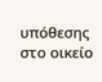υπόθεσης στο οικείο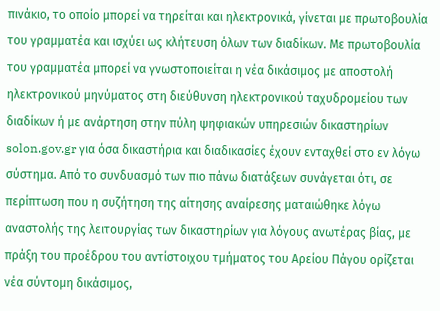πινάκιο, το οποίο μπορεί να τηρείται και ηλεκτρονικά, γίνεται με πρωτοβουλία του γραμματέα και ισχύει ως κλήτευση όλων των διαδίκων. Με πρωτοβουλία του γραμματέα μπορεί να γνωστοποιείται η νέα δικάσιμος με αποστολή ηλεκτρονικού μηνύματος στη διεύθυνση ηλεκτρονικού ταχυδρομείου των διαδίκων ή με ανάρτηση στην πύλη ψηφιακών υπηρεσιών δικαστηρίων solon.gov.gr για όσα δικαστήρια και διαδικασίες έχουν ενταχθεί στο εν λόγω σύστημα. Από το συνδυασμό των πιο πάνω διατάξεων συνάγεται ότι, σε περίπτωση που η συζήτηση της αίτησης αναίρεσης ματαιώθηκε λόγω αναστολής της λειτουργίας των δικαστηρίων για λόγους ανωτέρας βίας, με πράξη του προέδρου του αντίστοιχου τμήματος του Αρείου Πάγου ορίζεται νέα σύντομη δικάσιμος,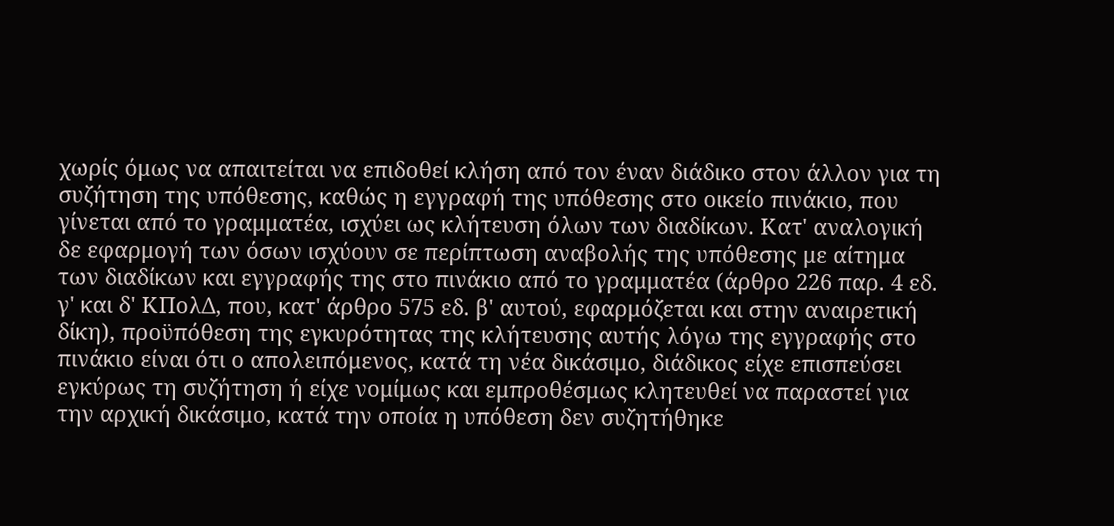χωρίς όμως να απαιτείται να επιδοθεί κλήση από τον έναν διάδικο στον άλλον για τη συζήτηση της υπόθεσης, καθώς η εγγραφή της υπόθεσης στο οικείο πινάκιο, που γίνεται από το γραμματέα, ισχύει ως κλήτευση όλων των διαδίκων. Κατ' αναλογική δε εφαρμογή των όσων ισχύουν σε περίπτωση αναβολής της υπόθεσης με αίτημα των διαδίκων και εγγραφής της στο πινάκιο από το γραμματέα (άρθρο 226 παρ. 4 εδ. γ' και δ' ΚΠολΔ, που, κατ' άρθρο 575 εδ. β' αυτού, εφαρμόζεται και στην αναιρετική δίκη), προϋπόθεση της εγκυρότητας της κλήτευσης αυτής λόγω της εγγραφής στο πινάκιο είναι ότι ο απολειπόμενος, κατά τη νέα δικάσιμο, διάδικος είχε επισπεύσει εγκύρως τη συζήτηση ή είχε νομίμως και εμπροθέσμως κλητευθεί να παραστεί για την αρχική δικάσιμο, κατά την οποία η υπόθεση δεν συζητήθηκε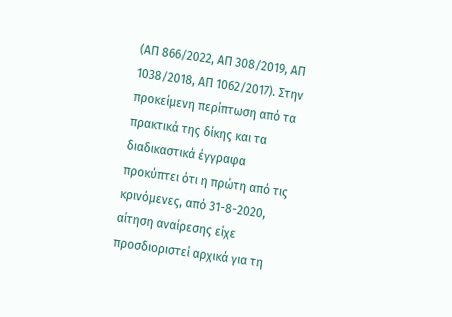(ΑΠ 866/2022, ΑΠ 308/2019, ΑΠ 1038/2018, ΑΠ 1062/2017). Στην προκείμενη περίπτωση από τα πρακτικά της δίκης και τα διαδικαστικά έγγραφα προκύπτει ότι η πρώτη από τις κρινόμενες, από 31-8-2020, αίτηση αναίρεσης είχε προσδιοριστεί αρχικά για τη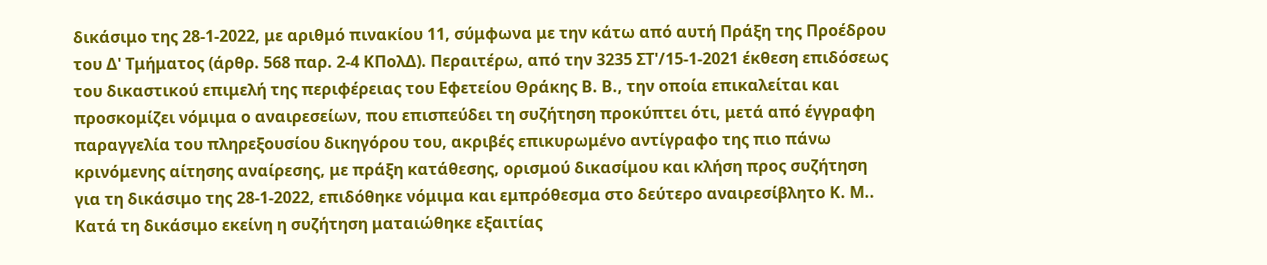δικάσιμο της 28-1-2022, με αριθμό πινακίου 11, σύμφωνα με την κάτω από αυτή Πράξη της Προέδρου του Δ' Τμήματος (άρθρ. 568 παρ. 2-4 ΚΠολΔ). Περαιτέρω, από την 3235 ΣΤ'/15-1-2021 έκθεση επιδόσεως του δικαστικού επιμελή της περιφέρειας του Εφετείου Θράκης Β. Β., την οποία επικαλείται και προσκομίζει νόμιμα ο αναιρεσείων, που επισπεύδει τη συζήτηση προκύπτει ότι, μετά από έγγραφη παραγγελία του πληρεξουσίου δικηγόρου του, ακριβές επικυρωμένο αντίγραφο της πιο πάνω κρινόμενης αίτησης αναίρεσης, με πράξη κατάθεσης, ορισμού δικασίμου και κλήση προς συζήτηση για τη δικάσιμο της 28-1-2022, επιδόθηκε νόμιμα και εμπρόθεσμα στο δεύτερο αναιρεσίβλητο Κ. Μ.. Κατά τη δικάσιμο εκείνη η συζήτηση ματαιώθηκε εξαιτίας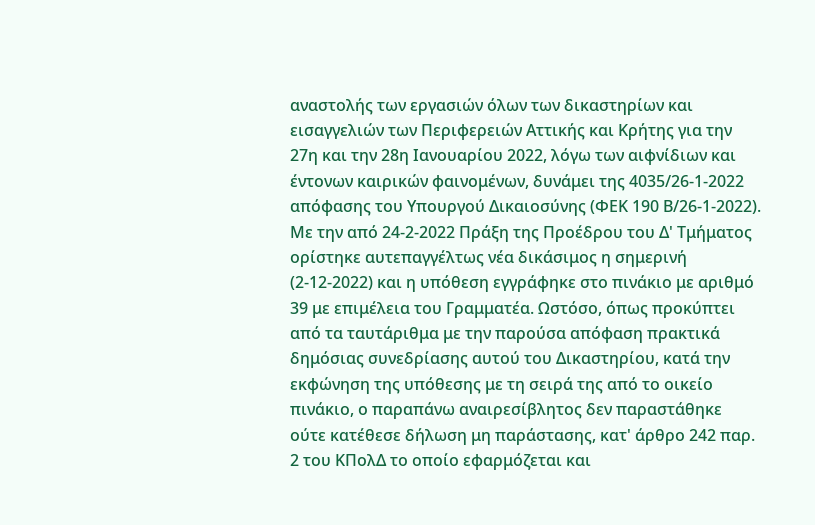αναστολής των εργασιών όλων των δικαστηρίων και εισαγγελιών των Περιφερειών Αττικής και Κρήτης για την 27η και την 28η Ιανουαρίου 2022, λόγω των αιφνίδιων και έντονων καιρικών φαινομένων, δυνάμει της 4035/26-1-2022 απόφασης του Υπουργού Δικαιοσύνης (ΦΕΚ 190 Β/26-1-2022). Με την από 24-2-2022 Πράξη της Προέδρου του Δ' Τμήματος ορίστηκε αυτεπαγγέλτως νέα δικάσιμος η σημερινή (2-12-2022) και η υπόθεση εγγράφηκε στο πινάκιο με αριθμό 39 με επιμέλεια του Γραμματέα. Ωστόσο, όπως προκύπτει από τα ταυτάριθμα με την παρούσα απόφαση πρακτικά δημόσιας συνεδρίασης αυτού του Δικαστηρίου, κατά την εκφώνηση της υπόθεσης με τη σειρά της από το οικείο πινάκιο, ο παραπάνω αναιρεσίβλητος δεν παραστάθηκε ούτε κατέθεσε δήλωση μη παράστασης, κατ' άρθρο 242 παρ. 2 του ΚΠολΔ το οποίο εφαρμόζεται και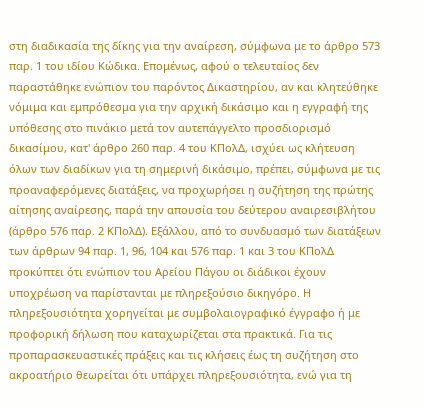στη διαδικασία της δίκης για την αναίρεση, σύμφωνα με το άρθρο 573 παρ. 1 του ιδίου Κώδικα. Επομένως, αφού ο τελευταίος δεν παραστάθηκε ενώπιον του παρόντος Δικαστηρίου, αν και κλητεύθηκε νόμιμα και εμπρόθεσμα για την αρχική δικάσιμο και η εγγραφή της υπόθεσης στο πινάκιο μετά τον αυτεπάγγελτο προσδιορισμό δικασίμου, κατ' άρθρο 260 παρ. 4 του ΚΠολΔ, ισχύει ως κλήτευση όλων των διαδίκων για τη σημερινή δικάσιμο, πρέπει, σύμφωνα με τις προαναφερόμενες διατάξεις, να προχωρήσει η συζήτηση της πρώτης αίτησης αναίρεσης, παρά την απουσία του δεύτερου αναιρεσιβλήτου (άρθρο 576 παρ. 2 ΚΠολΔ). Εξάλλου, από το συνδυασμό των διατάξεων των άρθρων 94 παρ. 1, 96, 104 και 576 παρ. 1 και 3 του ΚΠολΔ προκύπτει ότι ενώπιον του Αρείου Πάγου οι διάδικοι έχουν υποχρέωση να παρίστανται με πληρεξούσιο δικηγόρο. Η πληρεξουσιότητα χορηγείται με συμβολαιογραφικό έγγραφο ή με προφορική δήλωση που καταχωρίζεται στα πρακτικά. Για τις προπαρασκευαστικές πράξεις και τις κλήσεις έως τη συζήτηση στο ακροατήριο θεωρείται ότι υπάρχει πληρεξουσιότητα, ενώ για τη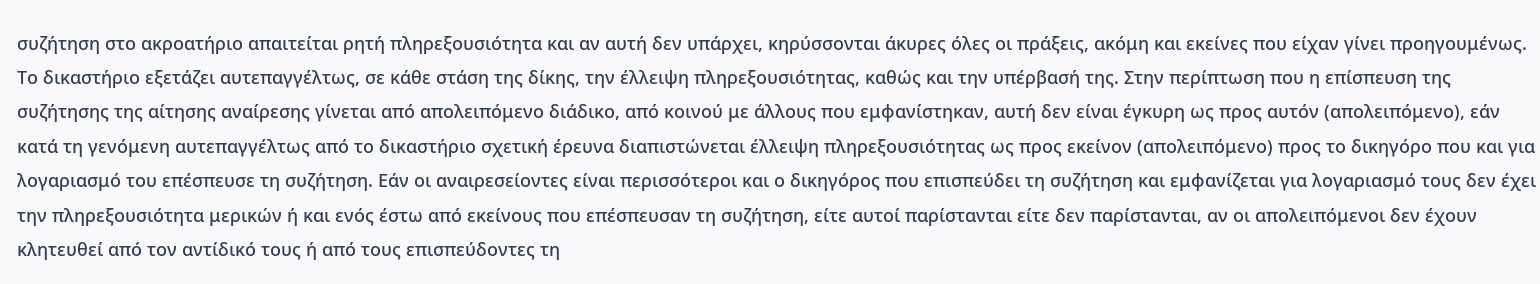συζήτηση στο ακροατήριο απαιτείται ρητή πληρεξουσιότητα και αν αυτή δεν υπάρχει, κηρύσσονται άκυρες όλες οι πράξεις, ακόμη και εκείνες που είχαν γίνει προηγουμένως. Το δικαστήριο εξετάζει αυτεπαγγέλτως, σε κάθε στάση της δίκης, την έλλειψη πληρεξουσιότητας, καθώς και την υπέρβασή της. Στην περίπτωση που η επίσπευση της συζήτησης της αίτησης αναίρεσης γίνεται από απολειπόμενο διάδικο, από κοινού με άλλους που εμφανίστηκαν, αυτή δεν είναι έγκυρη ως προς αυτόν (απολειπόμενο), εάν κατά τη γενόμενη αυτεπαγγέλτως από το δικαστήριο σχετική έρευνα διαπιστώνεται έλλειψη πληρεξουσιότητας ως προς εκείνον (απολειπόμενο) προς το δικηγόρο που και για λογαριασμό του επέσπευσε τη συζήτηση. Εάν οι αναιρεσείοντες είναι περισσότεροι και ο δικηγόρος που επισπεύδει τη συζήτηση και εμφανίζεται για λογαριασμό τους δεν έχει την πληρεξουσιότητα μερικών ή και ενός έστω από εκείνους που επέσπευσαν τη συζήτηση, είτε αυτοί παρίστανται είτε δεν παρίστανται, αν οι απολειπόμενοι δεν έχουν κλητευθεί από τον αντίδικό τους ή από τους επισπεύδοντες τη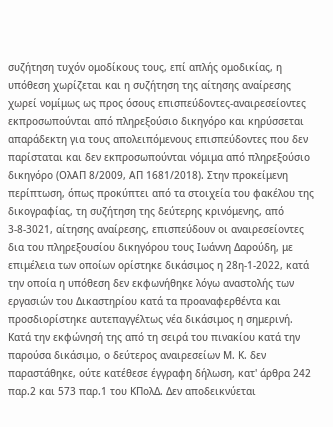συζήτηση τυχόν ομοδίκους τους, επί απλής ομοδικίας, η υπόθεση χωρίζεται και η συζήτηση της αίτησης αναίρεσης χωρεί νομίμως ως προς όσους επισπεύδοντες-αναιρεσείοντες εκπροσωπούνται από πληρεξούσιο δικηγόρο και κηρύσσεται απαράδεκτη για τους απολειπόμενους επισπεύδοντες που δεν παρίσταται και δεν εκπροσωπούνται νόμιμα από πληρεξούσιο δικηγόρο (ΟλΑΠ 8/2009, ΑΠ 1681/2018). Στην προκείμενη περίπτωση, όπως προκύπτει από τα στοιχεία του φακέλου της δικογραφίας, τη συζήτηση της δεύτερης κρινόμενης, από 3-8-3021, αίτησης αναίρεσης, επισπεύδουν οι αναιρεσείοντες δια του πληρεξουσίου δικηγόρου τους Ιωάννη Δαρούδη, με επιμέλεια των οποίων ορίστηκε δικάσιμος η 28η-1-2022, κατά την οποία η υπόθεση δεν εκφωνήθηκε λόγω αναστολής των εργασιών του Δικαστηρίου κατά τα προαναφερθέντα και προσδιορίστηκε αυτεπαγγέλτως νέα δικάσιμος η σημερινή. Κατά την εκφώνησή της από τη σειρά του πινακίου κατά την παρούσα δικάσιμο, ο δεύτερος αναιρεσείων Μ. Κ. δεν παραστάθηκε, ούτε κατέθεσε έγγραφη δήλωση, κατ' άρθρα 242 παρ.2 και 573 παρ.1 του ΚΠολΔ. Δεν αποδεικνύεται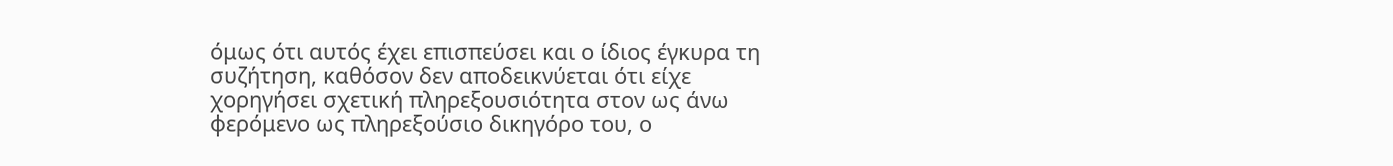όμως ότι αυτός έχει επισπεύσει και ο ίδιος έγκυρα τη συζήτηση, καθόσον δεν αποδεικνύεται ότι είχε χορηγήσει σχετική πληρεξουσιότητα στον ως άνω φερόμενο ως πληρεξούσιο δικηγόρο του, ο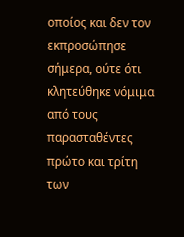οποίος και δεν τον εκπροσώπησε σήμερα, ούτε ότι κλητεύθηκε νόμιμα από τους παρασταθέντες πρώτο και τρίτη των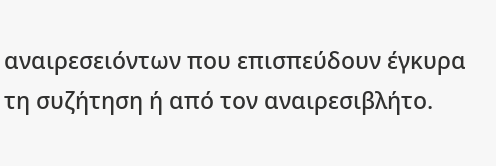αναιρεσειόντων που επισπεύδουν έγκυρα τη συζήτηση ή από τον αναιρεσιβλήτο.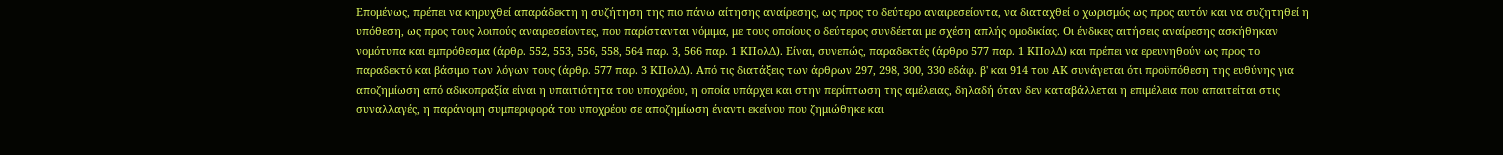Επομένως, πρέπει να κηρυχθεί απαράδεκτη η συζήτηση της πιο πάνω αίτησης αναίρεσης, ως προς το δεύτερο αναιρεσείοντα, να διαταχθεί ο χωρισμός ως προς αυτόν και να συζητηθεί η υπόθεση, ως προς τους λοιπούς αναιρεσείοντες, που παρίστανται νόμιμα, με τους οποίους ο δεύτερος συνδέεται με σχέση απλής ομοδικίας. Οι ένδικες αιτήσεις αναίρεσης ασκήθηκαν νομότυπα και εμπρόθεσμα (άρθρ. 552, 553, 556, 558, 564 παρ. 3, 566 παρ. 1 ΚΠολΔ). Είναι, συνεπώς, παραδεκτές (άρθρο 577 παρ. 1 ΚΠολΔ) και πρέπει να ερευνηθούν ως προς το παραδεκτό και βάσιμο των λόγων τους (άρθρ. 577 παρ. 3 ΚΠολΔ). Από τις διατάξεις των άρθρων 297, 298, 300, 330 εδάφ. β' και 914 του ΑΚ συνάγεται ότι προϋπόθεση της ευθύνης για αποζημίωση από αδικοπραξία είναι η υπαιτιότητα του υποχρέου, η οποία υπάρχει και στην περίπτωση της αμέλειας, δηλαδή όταν δεν καταβάλλεται η επιμέλεια που απαιτείται στις συναλλαγές, η παράνομη συμπεριφορά του υποχρέου σε αποζημίωση έναντι εκείνου που ζημιώθηκε και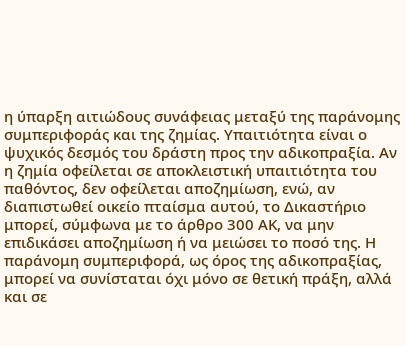η ύπαρξη αιτιώδους συνάφειας μεταξύ της παράνομης συμπεριφοράς και της ζημίας. Υπαιτιότητα είναι ο ψυχικός δεσμός του δράστη προς την αδικοπραξία. Αν η ζημία οφείλεται σε αποκλειστική υπαιτιότητα του παθόντος, δεν οφείλεται αποζημίωση, ενώ, αν διαπιστωθεί οικείο πταίσμα αυτού, το Δικαστήριο μπορεί, σύμφωνα με το άρθρο 300 ΑΚ, να μην επιδικάσει αποζημίωση ή να μειώσει το ποσό της. Η παράνομη συμπεριφορά, ως όρος της αδικοπραξίας, μπορεί να συνίσταται όχι μόνο σε θετική πράξη, αλλά και σε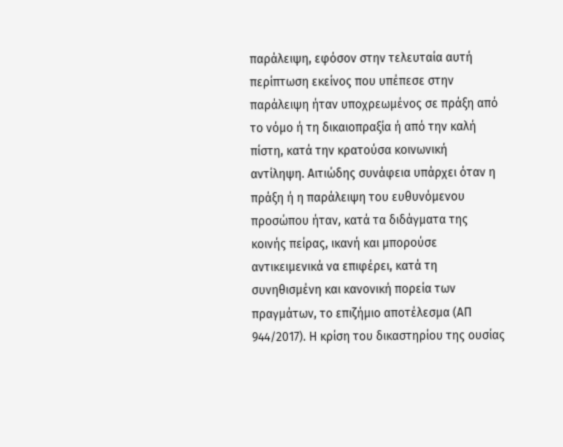παράλειψη, εφόσον στην τελευταία αυτή περίπτωση εκείνος που υπέπεσε στην παράλειψη ήταν υποχρεωμένος σε πράξη από το νόμο ή τη δικαιοπραξία ή από την καλή πίστη, κατά την κρατούσα κοινωνική αντίληψη. Αιτιώδης συνάφεια υπάρχει όταν η πράξη ή η παράλειψη του ευθυνόμενου προσώπου ήταν, κατά τα διδάγματα της κοινής πείρας, ικανή και μπορούσε αντικειμενικά να επιφέρει, κατά τη συνηθισμένη και κανονική πορεία των πραγμάτων, το επιζήμιο αποτέλεσμα (ΑΠ 944/2017). Η κρίση του δικαστηρίου της ουσίας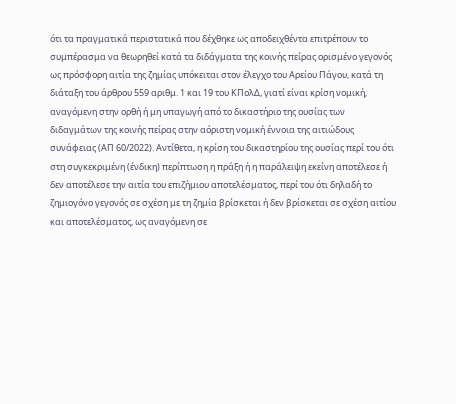ότι τα πραγματικά περιστατικά που δέχθηκε ως αποδειχθέντα επιτρέπουν το συμπέρασμα να θεωρηθεί κατά τα διδάγματα της κοινής πείρας ορισμένο γεγονός ως πρόσφορη αιτία της ζημίας υπόκειται στον έλεγχο του Αρείου Πάγου, κατά τη διάταξη του άρθρου 559 αριθμ. 1 και 19 του ΚΠολΔ, γιατί είναι κρίση νομική, αναγόμενη στην ορθή ή μη υπαγωγή από το δικαστήριο της ουσίας των διδαγμάτων της κοινής πείρας στην αόριστη νομική έννοια της αιτιώδους συνάφειας (ΑΠ 60/2022). Αντίθετα, η κρίση του δικαστηρίου της ουσίας περί του ότι στη συγκεκριμένη (ένδικη) περίπτωση η πράξη ή η παράλειψη εκείνη αποτέλεσε ή δεν αποτέλεσε την αιτία του επιζήμιου αποτελέσματος, περί του ότι δηλαδή το ζημιογόνο γεγονός σε σχέση με τη ζημία βρίσκεται ή δεν βρίσκεται σε σχέση αιτίου και αποτελέσματος, ως αναγόμενη σε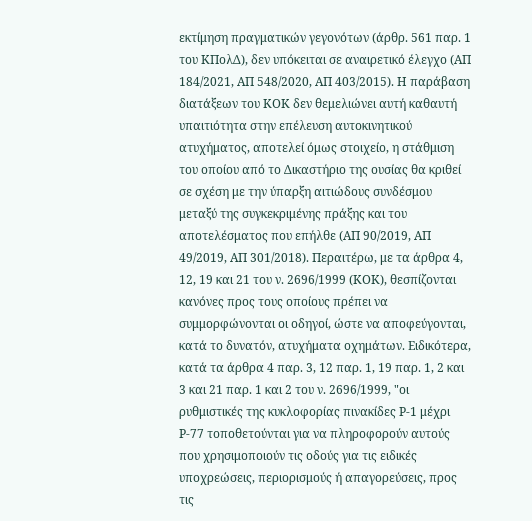εκτίμηση πραγματικών γεγονότων (άρθρ. 561 παρ. 1 του ΚΠολΔ), δεν υπόκειται σε αναιρετικό έλεγχο (ΑΠ 184/2021, ΑΠ 548/2020, ΑΠ 403/2015). Η παράβαση διατάξεων του ΚΟΚ δεν θεμελιώνει αυτή καθαυτή υπαιτιότητα στην επέλευση αυτοκινητικού ατυχήματος, αποτελεί όμως στοιχείο, η στάθμιση του οποίου από το Δικαστήριο της ουσίας θα κριθεί σε σχέση με την ύπαρξη αιτιώδους συνδέσμου μεταξύ της συγκεκριμένης πράξης και του αποτελέσματος που επήλθε (ΑΠ 90/2019, ΑΠ 49/2019, ΑΠ 301/2018). Περαιτέρω, με τα άρθρα 4, 12, 19 και 21 του ν. 2696/1999 (ΚΟΚ), θεσπίζονται κανόνες προς τους οποίους πρέπει να συμμορφώνονται οι οδηγοί, ώστε να αποφεύγονται, κατά το δυνατόν, ατυχήματα οχημάτων. Ειδικότερα, κατά τα άρθρα 4 παρ. 3, 12 παρ. 1, 19 παρ. 1, 2 και 3 και 21 παρ. 1 και 2 του ν. 2696/1999, "οι ρυθμιστικές της κυκλοφορίας πινακίδες Ρ-1 μέχρι Ρ-77 τοποθετούνται για να πληροφορούν αυτούς που χρησιμοποιούν τις οδούς για τις ειδικές υποχρεώσεις, περιορισμούς ή απαγορεύσεις, προς τις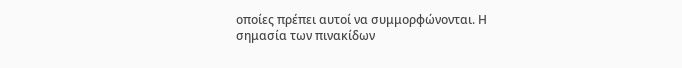οποίες πρέπει αυτοί να συμμορφώνονται. Η σημασία των πινακίδων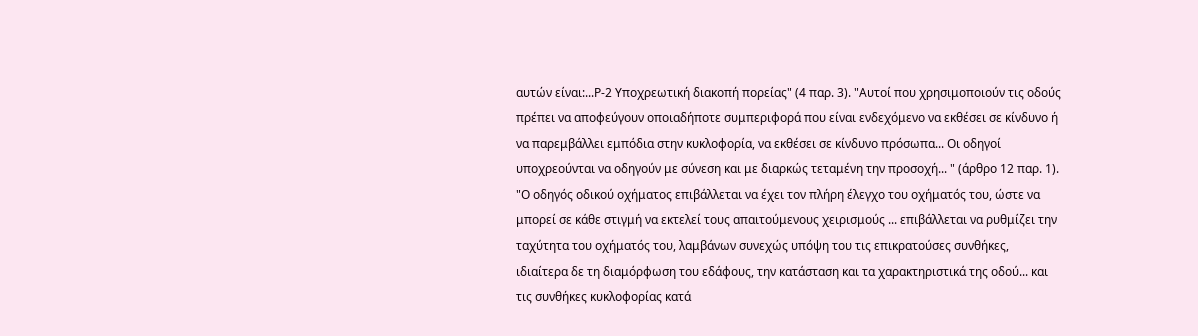αυτών είναι:...Ρ-2 Υποχρεωτική διακοπή πορείας" (4 παρ. 3). "Αυτοί που χρησιμοποιούν τις οδούς πρέπει να αποφεύγουν οποιαδήποτε συμπεριφορά που είναι ενδεχόμενο να εκθέσει σε κίνδυνο ή να παρεμβάλλει εμπόδια στην κυκλοφορία, να εκθέσει σε κίνδυνο πρόσωπα... Οι οδηγοί υποχρεούνται να οδηγούν με σύνεση και με διαρκώς τεταμένη την προσοχή... " (άρθρο 12 παρ. 1). "Ο οδηγός οδικού οχήματος επιβάλλεται να έχει τον πλήρη έλεγχο του οχήματός του, ώστε να μπορεί σε κάθε στιγμή να εκτελεί τους απαιτούμενους χειρισμούς ... επιβάλλεται να ρυθμίζει την ταχύτητα του οχήματός του, λαμβάνων συνεχώς υπόψη του τις επικρατούσες συνθήκες, ιδιαίτερα δε τη διαμόρφωση του εδάφους, την κατάσταση και τα χαρακτηριστικά της οδού... και τις συνθήκες κυκλοφορίας κατά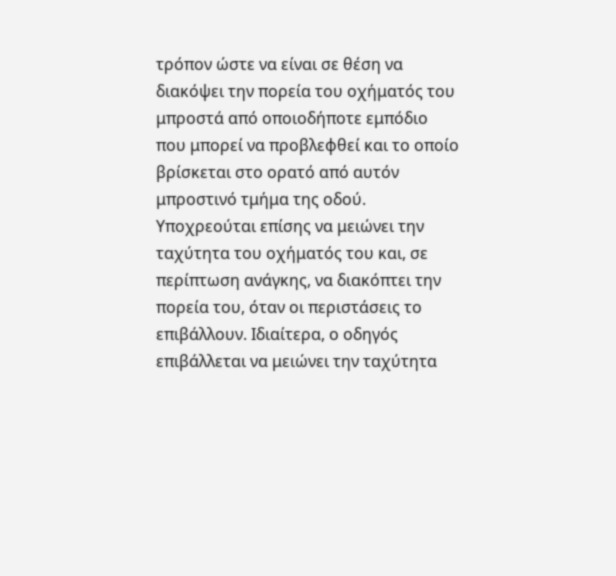τρόπον ώστε να είναι σε θέση να διακόψει την πορεία του οχήματός του μπροστά από οποιοδήποτε εμπόδιο που μπορεί να προβλεφθεί και το οποίο βρίσκεται στο ορατό από αυτόν μπροστινό τμήμα της οδού. Υποχρεούται επίσης να μειώνει την ταχύτητα του οχήματός του και, σε περίπτωση ανάγκης, να διακόπτει την πορεία του, όταν οι περιστάσεις το επιβάλλουν. Ιδιαίτερα, ο οδηγός επιβάλλεται να μειώνει την ταχύτητα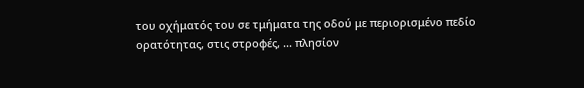του οχήματός του σε τμήματα της οδού με περιορισμένο πεδίο ορατότητας, στις στροφές, ... πλησίον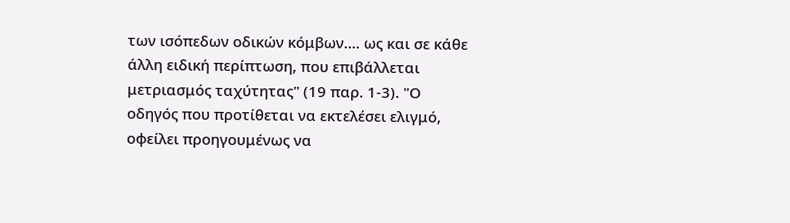των ισόπεδων οδικών κόμβων.... ως και σε κάθε άλλη ειδική περίπτωση, που επιβάλλεται μετριασμός ταχύτητας" (19 παρ. 1-3). "Ο οδηγός που προτίθεται να εκτελέσει ελιγμό, οφείλει προηγουμένως να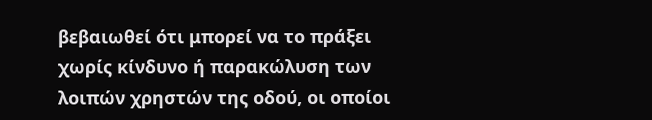βεβαιωθεί ότι μπορεί να το πράξει χωρίς κίνδυνο ή παρακώλυση των λοιπών χρηστών της οδού, οι οποίοι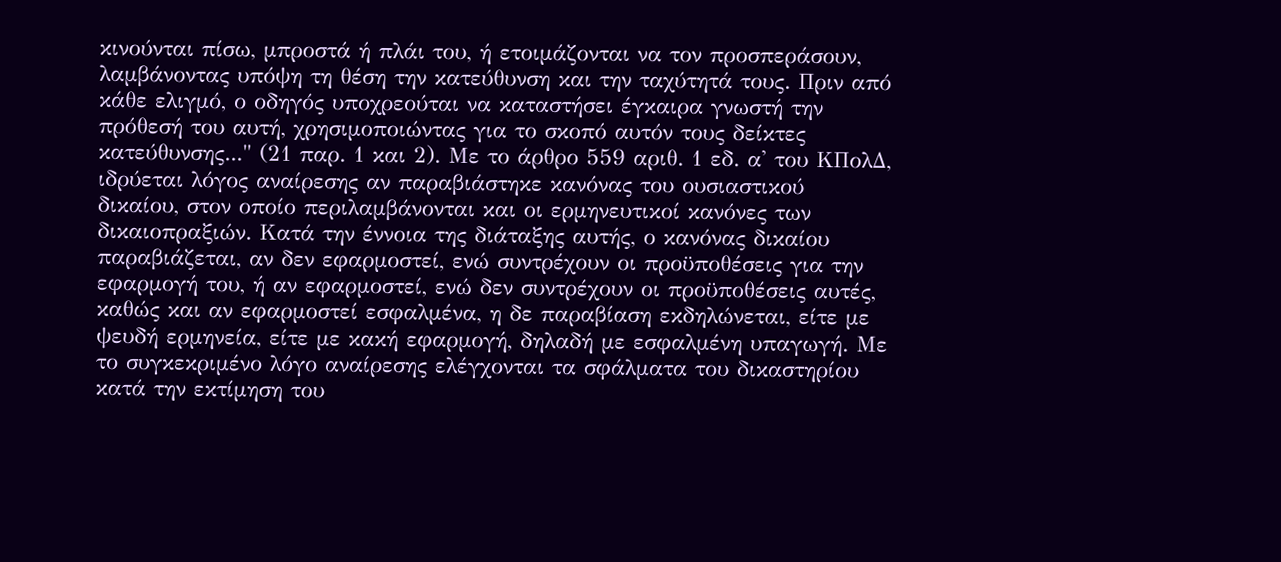κινούνται πίσω, μπροστά ή πλάι του, ή ετοιμάζονται να τον προσπεράσουν, λαμβάνοντας υπόψη τη θέση την κατεύθυνση και την ταχύτητά τους. Πριν από κάθε ελιγμό, ο οδηγός υποχρεούται να καταστήσει έγκαιρα γνωστή την πρόθεσή του αυτή, χρησιμοποιώντας για το σκοπό αυτόν τους δείκτες κατεύθυνσης..." (21 παρ. 1 και 2). Με το άρθρο 559 αριθ. 1 εδ. α' του ΚΠολΔ, ιδρύεται λόγος αναίρεσης αν παραβιάστηκε κανόνας του ουσιαστικού δικαίου, στον οποίο περιλαμβάνονται και οι ερμηνευτικοί κανόνες των δικαιοπραξιών. Κατά την έννοια της διάταξης αυτής, ο κανόνας δικαίου παραβιάζεται, αν δεν εφαρμοστεί, ενώ συντρέχουν οι προϋποθέσεις για την εφαρμογή του, ή αν εφαρμοστεί, ενώ δεν συντρέχουν οι προϋποθέσεις αυτές, καθώς και αν εφαρμοστεί εσφαλμένα, η δε παραβίαση εκδηλώνεται, είτε με ψευδή ερμηνεία, είτε με κακή εφαρμογή, δηλαδή με εσφαλμένη υπαγωγή. Με το συγκεκριμένο λόγο αναίρεσης ελέγχονται τα σφάλματα του δικαστηρίου κατά την εκτίμηση του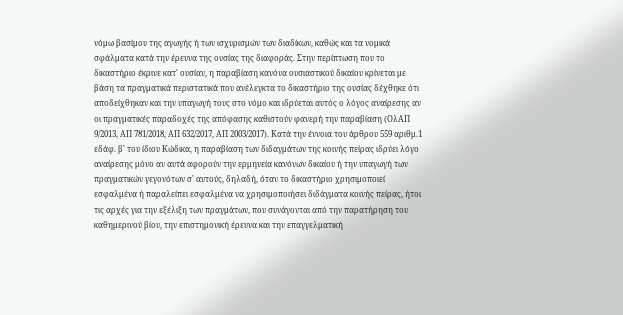νόμω βασίμου της αγωγής ή των ισχυρισμών των διαδίκων, καθώς και τα νομικά σφάλματα κατά την έρευνα της ουσίας της διαφοράς. Στην περίπτωση που το δικαστήριο έκρινε κατ' ουσίαν, η παραβίαση κανόνα ουσιαστικού δικαίου κρίνεται με βάση τα πραγματικά περιστατικά που ανέλεγκτα το δικαστήριο της ουσίας δέχθηκε ότι αποδείχθηκαν και την υπαγωγή τους στο νόμο και ιδρύεται αυτός ο λόγος αναίρεσης αν οι πραγματικές παραδοχές της απόφασης καθιστούν φανερή την παραβίαση (ΟλΑΠ 9/2013, ΑΠ 781/2018, ΑΠ 632/2017, ΑΠ 2003/2017). Κατά την έννοια του άρθρου 559 αριθμ.1 εδάφ. β' του ίδιου Κώδικα, η παραβίαση των διδαγμάτων της κοινής πείρας ιδρύει λόγο αναίρεσης μόνο αν αυτά αφορούν την ερμηνεία κανόνων δικαίου ή την υπαγωγή των πραγματικών γεγονότων σ' αυτούς, δηλαδή, όταν το δικαστήριο χρησιμοποιεί εσφαλμένα ή παραλείπει εσφαλμένα να χρησιμοποιήσει διδάγματα κοινής πείρας, ήτοι τις αρχές για την εξέλιξη των πραγμάτων, που συνάγονται από την παρατήρηση του καθημερινού βίου, την επιστημονική έρευνα και την επαγγελματική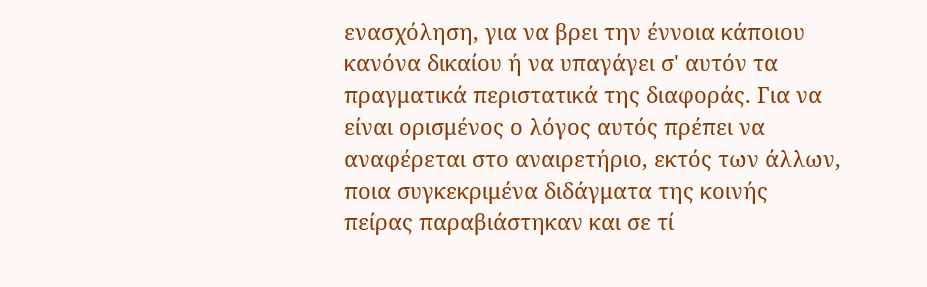ενασχόληση, για να βρει την έννοια κάποιου κανόνα δικαίου ή να υπαγάγει σ' αυτόν τα πραγματικά περιστατικά της διαφοράς. Για να είναι ορισμένος ο λόγος αυτός πρέπει να αναφέρεται στο αναιρετήριο, εκτός των άλλων, ποια συγκεκριμένα διδάγματα της κοινής πείρας παραβιάστηκαν και σε τί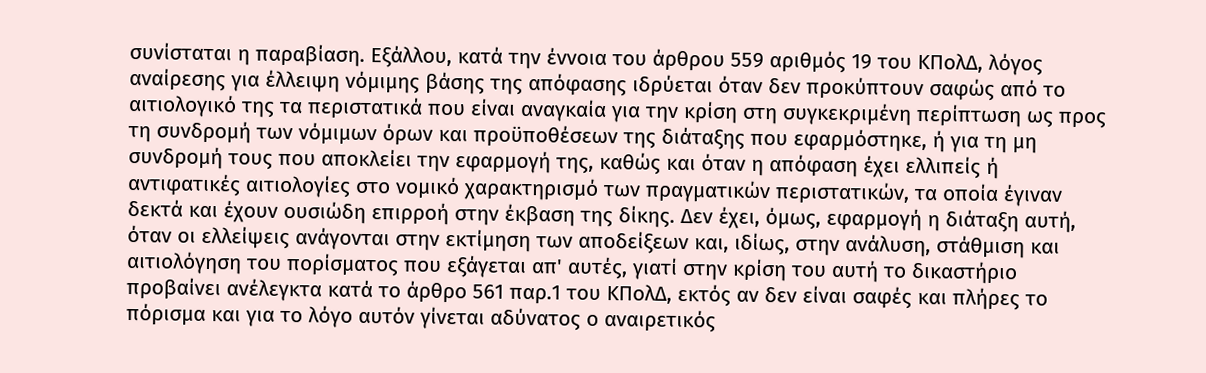συνίσταται η παραβίαση. Εξάλλου, κατά την έννοια του άρθρου 559 αριθμός 19 του ΚΠολΔ, λόγος αναίρεσης για έλλειψη νόμιμης βάσης της απόφασης ιδρύεται όταν δεν προκύπτουν σαφώς από το αιτιολογικό της τα περιστατικά που είναι αναγκαία για την κρίση στη συγκεκριμένη περίπτωση ως προς τη συνδρομή των νόμιμων όρων και προϋποθέσεων της διάταξης που εφαρμόστηκε, ή για τη μη συνδρομή τους που αποκλείει την εφαρμογή της, καθώς και όταν η απόφαση έχει ελλιπείς ή αντιφατικές αιτιολογίες στο νομικό χαρακτηρισμό των πραγματικών περιστατικών, τα οποία έγιναν δεκτά και έχουν ουσιώδη επιρροή στην έκβαση της δίκης. Δεν έχει, όμως, εφαρμογή η διάταξη αυτή, όταν οι ελλείψεις ανάγονται στην εκτίμηση των αποδείξεων και, ιδίως, στην ανάλυση, στάθμιση και αιτιολόγηση του πορίσματος που εξάγεται απ' αυτές, γιατί στην κρίση του αυτή το δικαστήριο προβαίνει ανέλεγκτα κατά το άρθρο 561 παρ.1 του ΚΠολΔ, εκτός αν δεν είναι σαφές και πλήρες το πόρισμα και για το λόγο αυτόν γίνεται αδύνατος ο αναιρετικός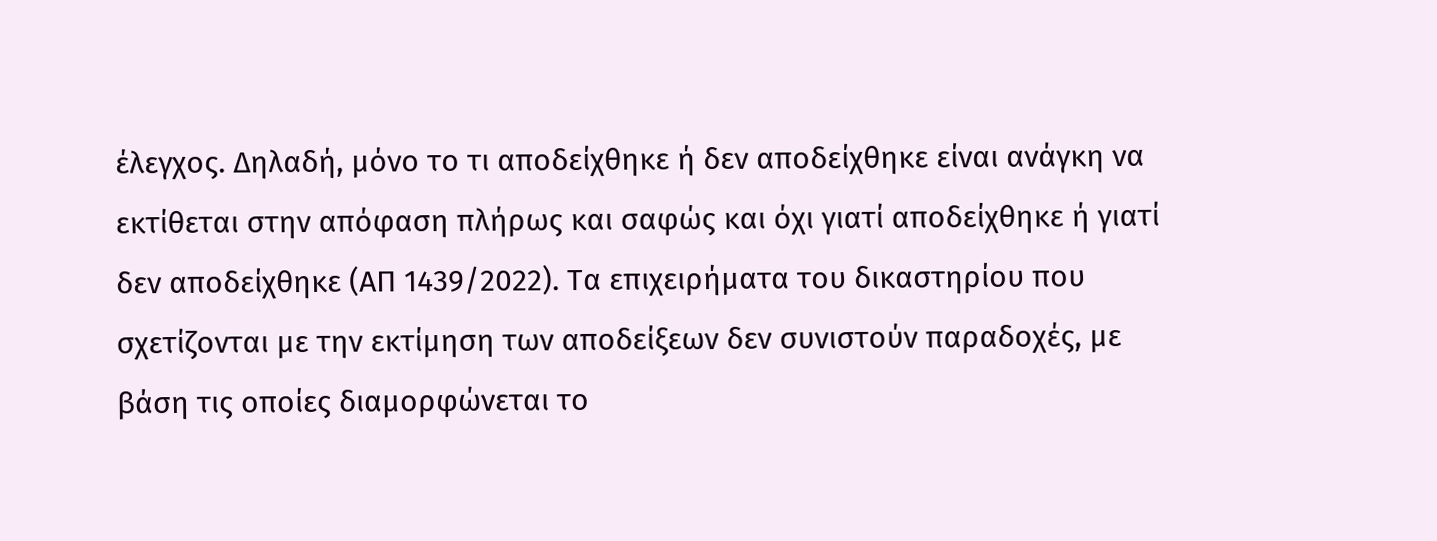έλεγχος. Δηλαδή, μόνο το τι αποδείχθηκε ή δεν αποδείχθηκε είναι ανάγκη να εκτίθεται στην απόφαση πλήρως και σαφώς και όχι γιατί αποδείχθηκε ή γιατί δεν αποδείχθηκε (ΑΠ 1439/2022). Τα επιχειρήματα του δικαστηρίου που σχετίζονται με την εκτίμηση των αποδείξεων δεν συνιστούν παραδοχές, με βάση τις οποίες διαμορφώνεται το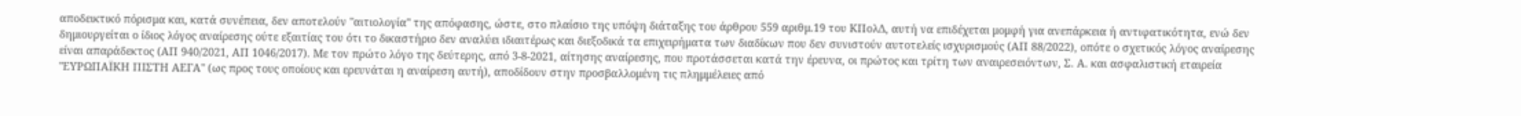αποδεικτικό πόρισμα και, κατά συνέπεια, δεν αποτελούν "αιτιολογία" της απόφασης, ώστε, στο πλαίσιο της υπόψη διάταξης του άρθρου 559 αριθμ.19 του ΚΠολΔ, αυτή να επιδέχεται μομφή για ανεπάρκεια ή αντιφατικότητα, ενώ δεν δημιουργείται ο ίδιος λόγος αναίρεσης ούτε εξαιτίας του ότι το δικαστήριο δεν αναλύει ιδιαιτέρως και διεξοδικά τα επιχειρήματα των διαδίκων που δεν συνιστούν αυτοτελείς ισχυρισμούς (ΑΠ 88/2022), οπότε ο σχετικός λόγος αναίρεσης είναι απαράδεκτος (ΑΠ 940/2021, ΑΠ 1046/2017). Με τον πρώτο λόγο της δεύτερης, από 3-8-2021, αίτησης αναίρεσης, που προτάσσεται κατά την έρευνα, οι πρώτος και τρίτη των αναιρεσειόντων, Σ. Α. και ασφαλιστική εταιρεία "ΕΥΡΩΠΑΪΚΗ ΠΙΣΤΗ ΑΕΓΑ" (ως προς τους οποίους και ερευνάται η αναίρεση αυτή), αποδίδουν στην προσβαλλομένη τις πλημμέλειες από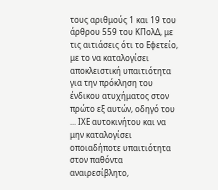τους αριθμούς 1 και 19 του άρθρου 559 του ΚΠολΔ, με τις αιτιάσεις ότι το Εφετείο, με το να καταλογίσει αποκλειστική υπαιτιότητα για την πρόκληση του ένδικου ατυχήματος στον πρώτο εξ αυτών, οδηγό του ... ΙΧΕ αυτοκινήτου και να μην καταλογίσει οποιαδήποτε υπαιτιότητα στον παθόντα αναιρεσίβλητο,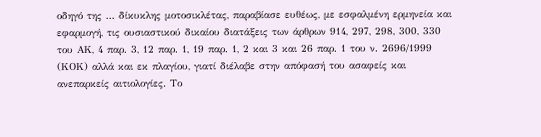οδηγό της ... δίκυκλης μοτοσικλέτας, παραβίασε ευθέως, με εσφαλμένη ερμηνεία και εφαρμογή, τις ουσιαστικού δικαίου διατάξεις των άρθρων 914, 297, 298, 300, 330 του ΑΚ, 4 παρ. 3, 12 παρ. 1, 19 παρ. 1, 2 και 3 και 26 παρ. 1 του ν. 2696/1999 (ΚΟΚ) αλλά και εκ πλαγίου, γιατί διέλαβε στην απόφασή του ασαφείς και ανεπαρκείς αιτιολογίες. Το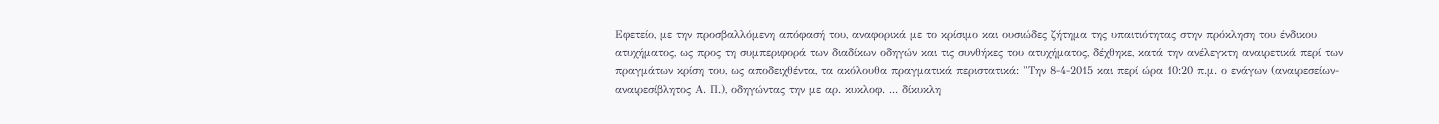Εφετείο, με την προσβαλλόμενη απόφασή του, αναφορικά με το κρίσιμο και ουσιώδες ζήτημα της υπαιτιότητας στην πρόκληση του ένδικου ατυχήματος, ως προς τη συμπεριφορά των διαδίκων οδηγών και τις συνθήκες του ατυχήματος, δέχθηκε, κατά την ανέλεγκτη αναιρετικά περί των πραγμάτων κρίση του, ως αποδειχθέντα, τα ακόλουθα πραγματικά περιστατικά: "Την 8-4-2015 και περί ώρα 10:20 π.μ. ο ενάγων (αναιρεσείων-αναιρεσίβλητος Α. Π.), οδηγώντας την με αρ. κυκλοφ. ... δίκυκλη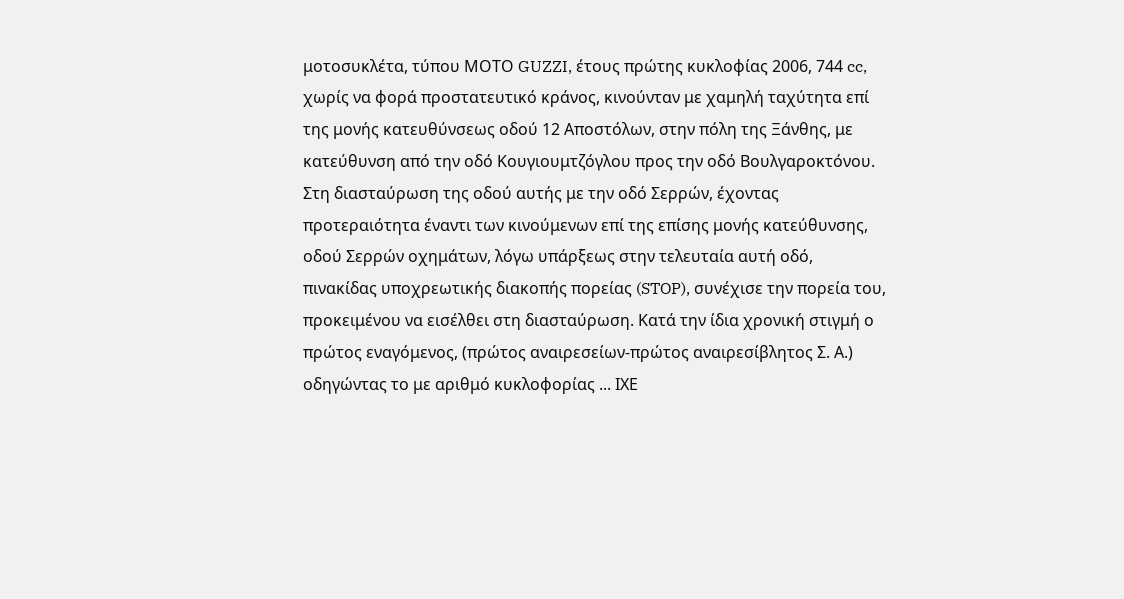μοτοσυκλέτα, τύπου ΜΟΤΟ GUZZI, έτους πρώτης κυκλοφίας 2006, 744 cc, χωρίς να φορά προστατευτικό κράνος, κινούνταν με χαμηλή ταχύτητα επί της μονής κατευθύνσεως οδού 12 Αποστόλων, στην πόλη της Ξάνθης, με κατεύθυνση από την οδό Κουγιουμτζόγλου προς την οδό Βουλγαροκτόνου. Στη διασταύρωση της οδού αυτής με την οδό Σερρών, έχοντας προτεραιότητα έναντι των κινούμενων επί της επίσης μονής κατεύθυνσης, οδού Σερρών οχημάτων, λόγω υπάρξεως στην τελευταία αυτή οδό, πινακίδας υποχρεωτικής διακοπής πορείας (STOP), συνέχισε την πορεία του, προκειμένου να εισέλθει στη διασταύρωση. Κατά την ίδια χρονική στιγμή ο πρώτος εναγόμενος, (πρώτος αναιρεσείων-πρώτος αναιρεσίβλητος Σ. Α.) οδηγώντας το με αριθμό κυκλοφορίας ... ΙΧΕ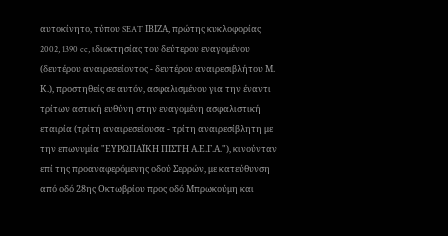αυτοκίνητο, τύπου SEAT ΙΒΙΖΑ, πρώτης κυκλοφορίας 2002, 1390 cc, ιδιοκτησίας του δεύτερου εναγομένου (δευτέρου αναιρεσείοντος - δευτέρου αναιρεσιβλήτου Μ. Κ.), προστηθείς σε αυτόν, ασφαλισμένου για την έναντι τρίτων αστική ευθύνη στην εναγομένη ασφαλιστική εταιρία (τρίτη αναιρεσείουσα - τρίτη αναιρεσίβλητη με την επωνυμία "ΕΥΡΩΠΑΪΚΗ ΠΙΣΤΗ Α.Ε.Γ.Α."), κινούνταν επί της προαναφερόμενης οδού Σερρών, με κατεύθυνση από οδό 28ης Οκτωβρίου προς οδό Μπρωκούμη και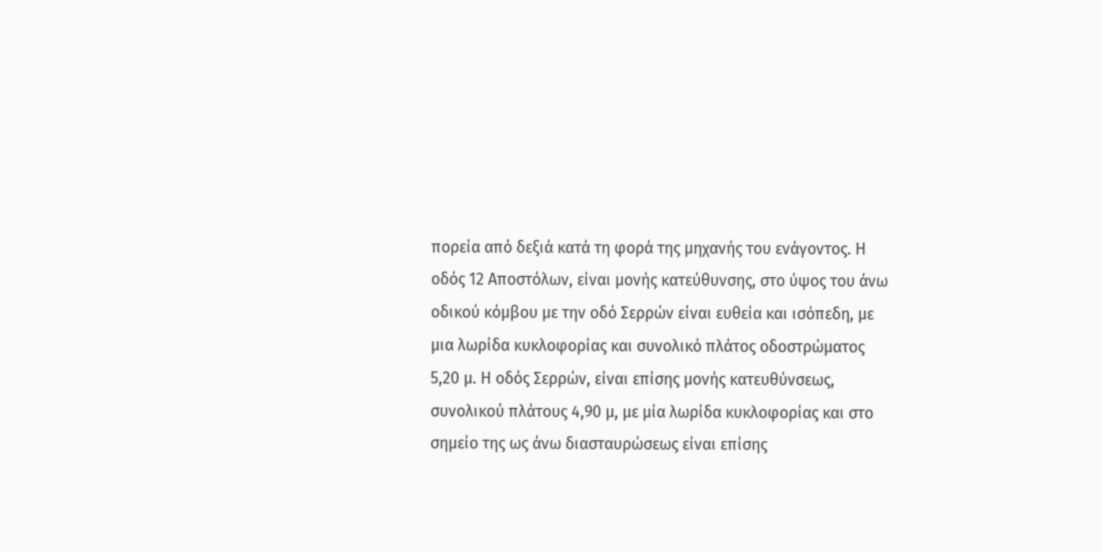πορεία από δεξιά κατά τη φορά της μηχανής του ενάγοντος. Η οδός 12 Αποστόλων, είναι μονής κατεύθυνσης, στο ύψος του άνω οδικού κόμβου με την οδό Σερρών είναι ευθεία και ισόπεδη, με μια λωρίδα κυκλοφορίας και συνολικό πλάτος οδοστρώματος 5,20 μ. Η οδός Σερρών, είναι επίσης μονής κατευθύνσεως, συνολικού πλάτους 4,90 μ, με μία λωρίδα κυκλοφορίας και στο σημείο της ως άνω διασταυρώσεως είναι επίσης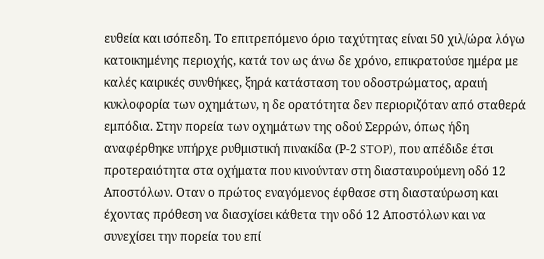ευθεία και ισόπεδη. Το επιτρεπόμενο όριο ταχύτητας είναι 50 χιλ/ώρα λόγω κατοικημένης περιοχής, κατά τον ως άνω δε χρόνο, επικρατούσε ημέρα με καλές καιρικές συνθήκες, ξηρά κατάσταση του οδοστρώματος, αραιή κυκλοφορία των οχημάτων, η δε ορατότητα δεν περιοριζόταν από σταθερά εμπόδια. Στην πορεία των οχημάτων της οδού Σερρών, όπως ήδη αναφέρθηκε υπήρχε ρυθμιστική πινακίδα (Ρ-2 STOP), που απέδιδε έτσι προτεραιότητα στα οχήματα που κινούνταν στη διασταυρούμενη οδό 12 Αποστόλων. Οταν ο πρώτος εναγόμενος έφθασε στη διασταύρωση και έχοντας πρόθεση να διασχίσει κάθετα την οδό 12 Αποστόλων και να συνεχίσει την πορεία του επί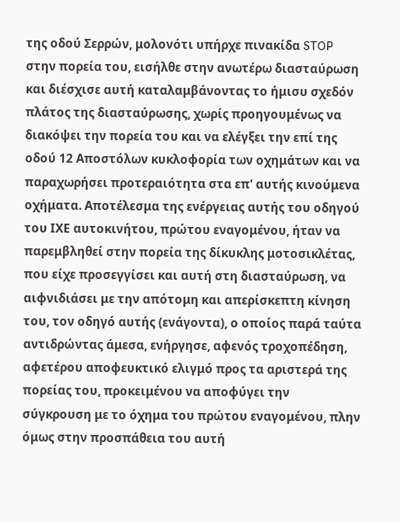της οδού Σερρών, μολονότι υπήρχε πινακίδα STOP στην πορεία του, εισήλθε στην ανωτέρω διασταύρωση και διέσχισε αυτή καταλαμβάνοντας το ήμισυ σχεδόν πλάτος της διασταύρωσης, χωρίς προηγουμένως να διακόψει την πορεία του και να ελέγξει την επί της οδού 12 Αποστόλων κυκλοφορία των οχημάτων και να παραχωρήσει προτεραιότητα στα επ' αυτής κινούμενα οχήματα. Αποτέλεσμα της ενέργειας αυτής του οδηγού του ΙΧΕ αυτοκινήτου, πρώτου εναγομένου, ήταν να παρεμβληθεί στην πορεία της δίκυκλης μοτοσικλέτας, που είχε προσεγγίσει και αυτή στη διασταύρωση, να αιφνιδιάσει με την απότομη και απερίσκεπτη κίνηση του, τον οδηγό αυτής (ενάγοντα), ο οποίος παρά ταύτα αντιδρώντας άμεσα, ενήργησε, αφενός τροχοπέδηση, αφετέρου αποφευκτικό ελιγμό προς τα αριστερά της πορείας του, προκειμένου να αποφύγει την σύγκρουση με το όχημα του πρώτου εναγομένου, πλην όμως στην προσπάθεια του αυτή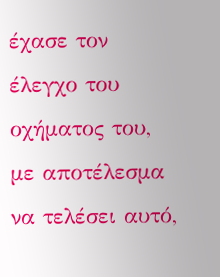έχασε τον έλεγχο του οχήματος του, με αποτέλεσμα να τελέσει αυτό,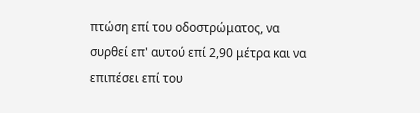πτώση επί του οδοστρώματος, να συρθεί επ' αυτού επί 2,90 μέτρα και να επιπέσει επί του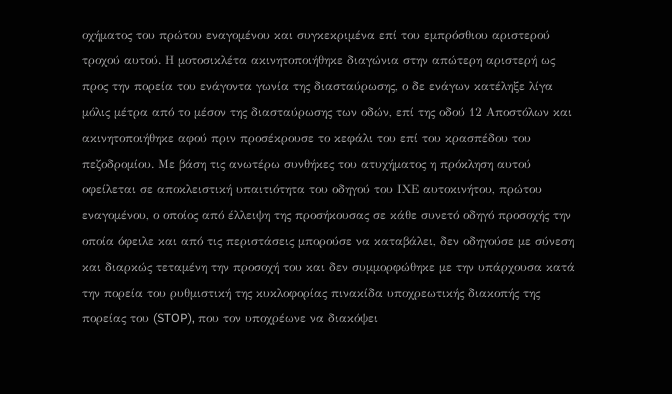οχήματος του πρώτου εναγομένου και συγκεκριμένα επί του εμπρόσθιου αριστερού τροχού αυτού. Η μοτοσικλέτα ακινητοποιήθηκε διαγώνια στην απώτερη αριστερή ως προς την πορεία του ενάγοντα γωνία της διασταύρωσης, ο δε ενάγων κατέληξε λίγα μόλις μέτρα από το μέσον της διασταύρωσης των οδών, επί της οδού 12 Αποστόλων και ακινητοποιήθηκε αφού πριν προσέκρουσε το κεφάλι του επί του κρασπέδου του πεζοδρομίου. Με βάση τις ανωτέρω συνθήκες του ατυχήματος η πρόκληση αυτού οφείλεται σε αποκλειστική υπαιτιότητα του οδηγού του ΙΧΕ αυτοκινήτου, πρώτου εναγομένου, ο οποίος από έλλειψη της προσήκουσας σε κάθε συνετό οδηγό προσοχής την οποία όφειλε και από τις περιστάσεις μπορούσε να καταβάλει, δεν οδηγούσε με σύνεση και διαρκώς τεταμένη την προσοχή του και δεν συμμορφώθηκε με την υπάρχουσα κατά την πορεία του ρυθμιστική της κυκλοφορίας πινακίδα υποχρεωτικής διακοπής της πορείας του (STOP), που τον υποχρέωνε να διακόψει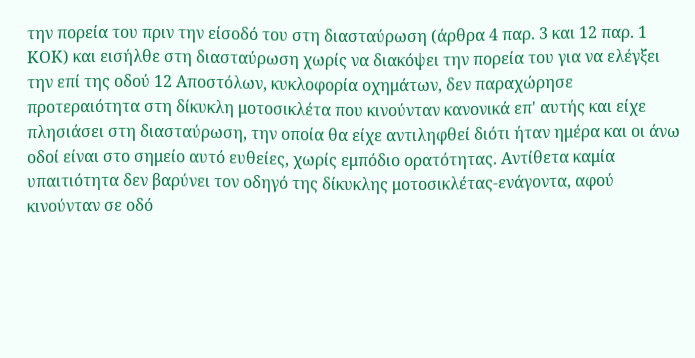την πορεία του πριν την είσοδό του στη διασταύρωση (άρθρα 4 παρ. 3 και 12 παρ. 1 ΚΟΚ) και εισήλθε στη διασταύρωση χωρίς να διακόψει την πορεία του για να ελέγξει την επί της οδού 12 Αποστόλων, κυκλοφορία οχημάτων, δεν παραχώρησε προτεραιότητα στη δίκυκλη μοτοσικλέτα που κινούνταν κανονικά επ' αυτής και είχε πλησιάσει στη διασταύρωση, την οποία θα είχε αντιληφθεί διότι ήταν ημέρα και οι άνω οδοί είναι στο σημείο αυτό ευθείες, χωρίς εμπόδιο ορατότητας. Αντίθετα καμία υπαιτιότητα δεν βαρύνει τον οδηγό της δίκυκλης μοτοσικλέτας-ενάγοντα, αφού κινούνταν σε οδό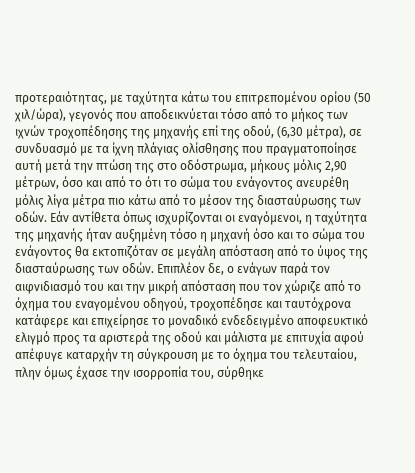προτεραιότητας, με ταχύτητα κάτω του επιτρεπομένου ορίου (50 χιλ/ώρα), γεγονός που αποδεικνύεται τόσο από το μήκος των ιχνών τροχοπέδησης της μηχανής επί της οδού, (6,30 μέτρα), σε συνδυασμό με τα ίχνη πλάγιας ολίσθησης που πραγματοποίησε αυτή μετά την πτώση της στο οδόστρωμα, μήκους μόλις 2,90 μέτρων, όσο και από το ότι το σώμα του ενάγοντος ανευρέθη μόλις λίγα μέτρα πιο κάτω από το μέσον της διασταύρωσης των οδών. Εάν αντίθετα όπως ισχυρίζονται οι εναγόμενοι, η ταχύτητα της μηχανής ήταν αυξημένη τόσο η μηχανή όσο και το σώμα του ενάγοντος θα εκτοπιζόταν σε μεγάλη απόσταση από το ύψος της διασταύρωσης των οδών. Επιπλέον δε, ο ενάγων παρά τον αιφνιδιασμό του και την μικρή απόσταση που τον χώριζε από το όχημα του εναγομένου οδηγού, τροχοπέδησε και ταυτόχρονα κατάφερε και επιχείρησε το μοναδικό ενδεδειγμένο αποφευκτικό ελιγμό προς τα αριστερά της οδού και μάλιστα με επιτυχία αφού απέφυγε καταρχήν τη σύγκρουση με το όχημα του τελευταίου, πλην όμως έχασε την ισορροπία του, σύρθηκε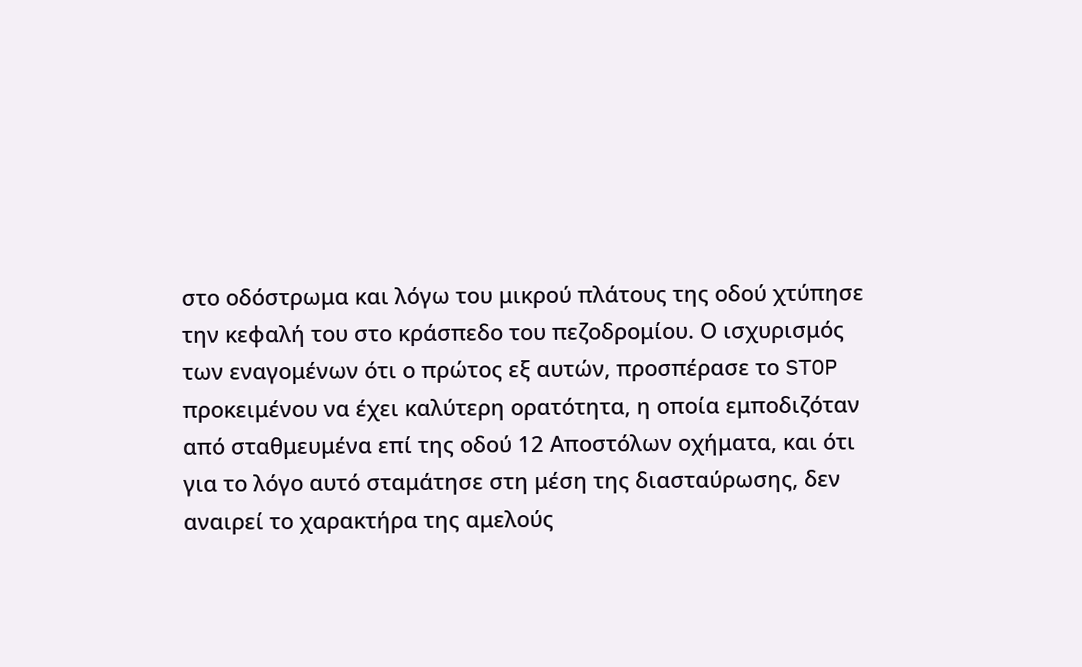στο οδόστρωμα και λόγω του μικρού πλάτους της οδού χτύπησε την κεφαλή του στο κράσπεδο του πεζοδρομίου. Ο ισχυρισμός των εναγομένων ότι ο πρώτος εξ αυτών, προσπέρασε το STOP προκειμένου να έχει καλύτερη ορατότητα, η οποία εμποδιζόταν από σταθμευμένα επί της οδού 12 Αποστόλων οχήματα, και ότι για το λόγο αυτό σταμάτησε στη μέση της διασταύρωσης, δεν αναιρεί το χαρακτήρα της αμελούς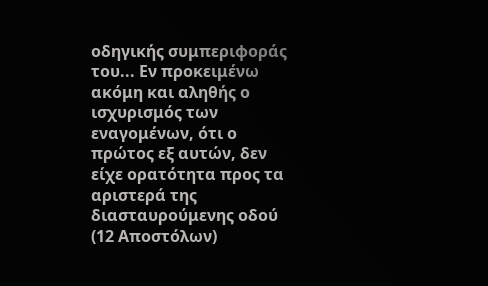οδηγικής συμπεριφοράς του... Εν προκειμένω ακόμη και αληθής ο ισχυρισμός των εναγομένων, ότι ο πρώτος εξ αυτών, δεν είχε ορατότητα προς τα αριστερά της διασταυρούμενης οδού (12 Αποστόλων)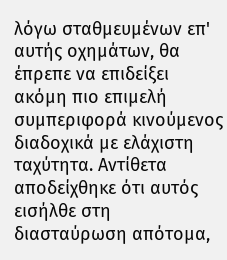λόγω σταθμευμένων επ' αυτής οχημάτων, θα έπρεπε να επιδείξει ακόμη πιο επιμελή συμπεριφορά κινούμενος διαδοχικά με ελάχιστη ταχύτητα. Αντίθετα αποδείχθηκε ότι αυτός εισήλθε στη διασταύρωση απότομα,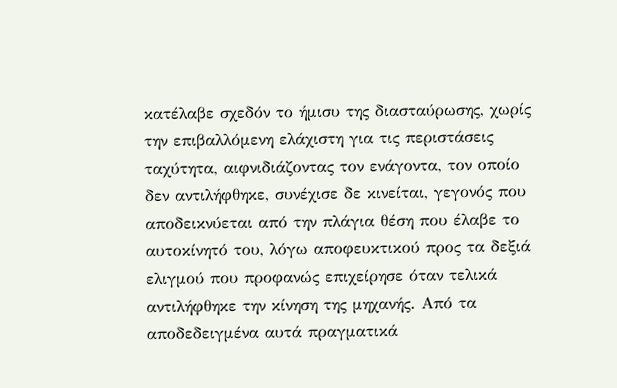κατέλαβε σχεδόν το ήμισυ της διασταύρωσης, χωρίς την επιβαλλόμενη ελάχιστη για τις περιστάσεις ταχύτητα, αιφνιδιάζοντας τον ενάγοντα, τον οποίο δεν αντιλήφθηκε, συνέχισε δε κινείται, γεγονός που αποδεικνύεται από την πλάγια θέση που έλαβε το αυτοκίνητό του, λόγω αποφευκτικού προς τα δεξιά ελιγμού που προφανώς επιχείρησε όταν τελικά αντιλήφθηκε την κίνηση της μηχανής. Από τα αποδεδειγμένα αυτά πραγματικά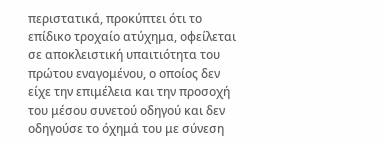περιστατικά, προκύπτει ότι το επίδικο τροχαίο ατύχημα, οφείλεται σε αποκλειστική υπαιτιότητα του πρώτου εναγομένου, ο οποίος δεν είχε την επιμέλεια και την προσοχή του μέσου συνετού οδηγού και δεν οδηγούσε το όχημά του με σύνεση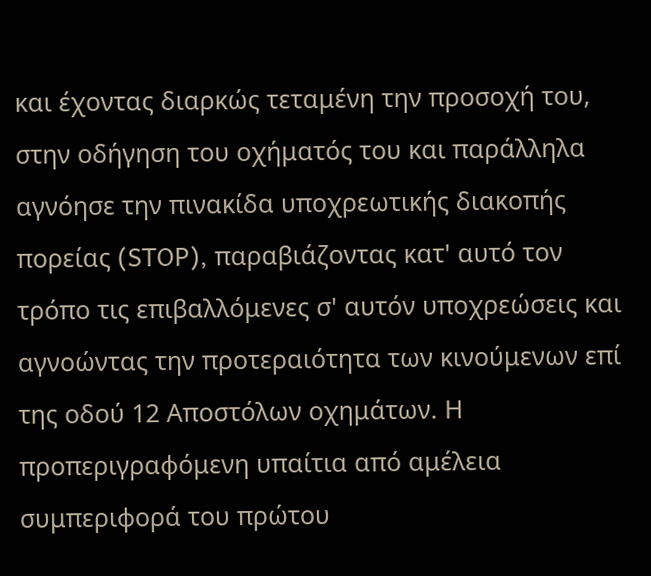και έχοντας διαρκώς τεταμένη την προσοχή του, στην οδήγηση του οχήματός του και παράλληλα αγνόησε την πινακίδα υποχρεωτικής διακοπής πορείας (STOP), παραβιάζοντας κατ' αυτό τον τρόπο τις επιβαλλόμενες σ' αυτόν υποχρεώσεις και αγνοώντας την προτεραιότητα των κινούμενων επί της οδού 12 Αποστόλων οχημάτων. Η προπεριγραφόμενη υπαίτια από αμέλεια συμπεριφορά του πρώτου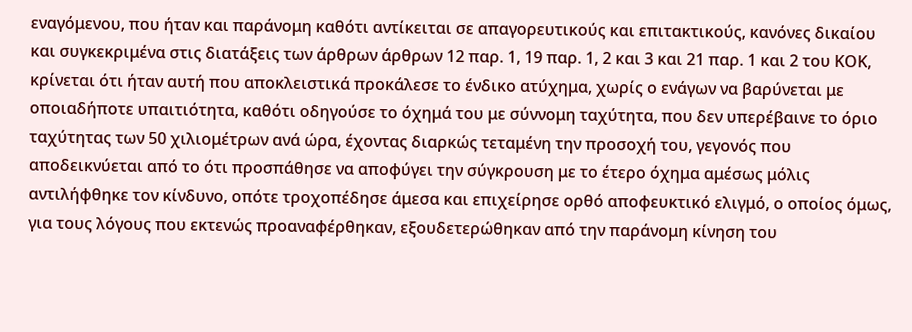εναγόμενου, που ήταν και παράνομη καθότι αντίκειται σε απαγορευτικούς και επιτακτικούς, κανόνες δικαίου και συγκεκριμένα στις διατάξεις των άρθρων άρθρων 12 παρ. 1, 19 παρ. 1, 2 και 3 και 21 παρ. 1 και 2 του ΚΟΚ, κρίνεται ότι ήταν αυτή που αποκλειστικά προκάλεσε το ένδικο ατύχημα, χωρίς ο ενάγων να βαρύνεται με οποιαδήποτε υπαιτιότητα, καθότι οδηγούσε το όχημά του με σύννομη ταχύτητα, που δεν υπερέβαινε το όριο ταχύτητας των 50 χιλιομέτρων ανά ώρα, έχοντας διαρκώς τεταμένη την προσοχή του, γεγονός που αποδεικνύεται από το ότι προσπάθησε να αποφύγει την σύγκρουση με το έτερο όχημα αμέσως μόλις αντιλήφθηκε τον κίνδυνο, οπότε τροχοπέδησε άμεσα και επιχείρησε ορθό αποφευκτικό ελιγμό, ο οποίος όμως, για τους λόγους που εκτενώς προαναφέρθηκαν, εξουδετερώθηκαν από την παράνομη κίνηση του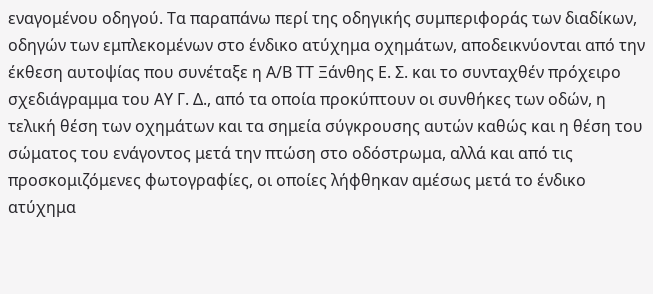εναγομένου οδηγού. Τα παραπάνω περί της οδηγικής συμπεριφοράς των διαδίκων, οδηγών των εμπλεκομένων στο ένδικο ατύχημα οχημάτων, αποδεικνύονται από την έκθεση αυτοψίας που συνέταξε η Α/Β ΤΤ Ξάνθης Ε. Σ. και το συνταχθέν πρόχειρο σχεδιάγραμμα του ΑΥ Γ. Δ., από τα οποία προκύπτουν οι συνθήκες των οδών, η τελική θέση των οχημάτων και τα σημεία σύγκρουσης αυτών καθώς και η θέση του σώματος του ενάγοντος μετά την πτώση στο οδόστρωμα, αλλά και από τις προσκομιζόμενες φωτογραφίες, οι οποίες λήφθηκαν αμέσως μετά το ένδικο ατύχημα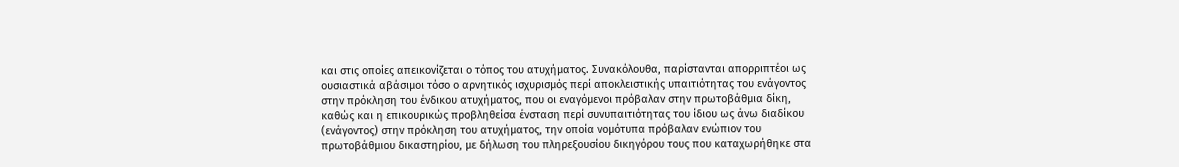και στις οποίες απεικονίζεται ο τόπος του ατυχήματος. Συνακόλουθα, παρίστανται απορριπτέοι ως ουσιαστικά αβάσιμοι τόσο ο αρνητικός ισχυρισμός περί αποκλειστικής υπαιτιότητας του ενάγοντος στην πρόκληση του ένδικου ατυχήματος, που οι εναγόμενοι πρόβαλαν στην πρωτοβάθμια δίκη, καθώς και η επικουρικώς προβληθείσα ένσταση περί συνυπαιτιότητας του ίδιου ως άνω διαδίκου (ενάγοντος) στην πρόκληση του ατυχήματος, την οποία νομότυπα πρόβαλαν ενώπιον του πρωτοβάθμιου δικαστηρίου, με δήλωση του πληρεξουσίου δικηγόρου τους που καταχωρήθηκε στα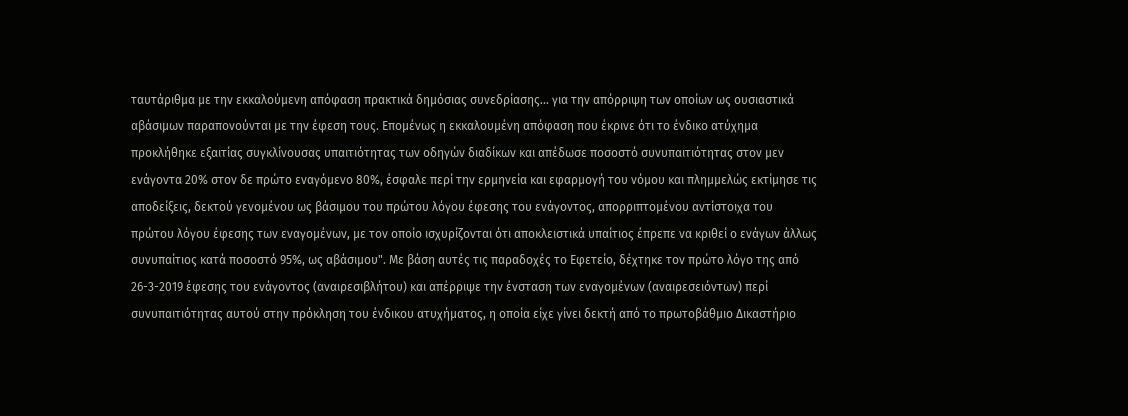ταυτάριθμα με την εκκαλούμενη απόφαση πρακτικά δημόσιας συνεδρίασης... για την απόρριψη των οποίων ως ουσιαστικά αβάσιμων παραπονούνται με την έφεση τους. Επομένως η εκκαλουμένη απόφαση που έκρινε ότι το ένδικο ατύχημα προκλήθηκε εξαιτίας συγκλίνουσας υπαιτιότητας των οδηγών διαδίκων και απέδωσε ποσοστό συνυπαιτιότητας στον μεν ενάγοντα 20% στον δε πρώτο εναγόμενο 80%, έσφαλε περί την ερμηνεία και εφαρμογή του νόμου και πλημμελώς εκτίμησε τις αποδείξεις, δεκτού γενομένου ως βάσιμου του πρώτου λόγου έφεσης του ενάγοντος, απορριπτομένου αντίστοιχα του πρώτου λόγου έφεσης των εναγομένων, με τον οποίο ισχυρίζονται ότι αποκλειστικά υπαίτιος έπρεπε να κριθεί ο ενάγων άλλως συνυπαίτιος κατά ποσοστό 95%, ως αβάσιμου". Με βάση αυτές τις παραδοχές το Εφετείο, δέχτηκε τον πρώτο λόγο της από 26-3-2019 έφεσης του ενάγοντος (αναιρεσιβλήτου) και απέρριψε την ένσταση των εναγομένων (αναιρεσειόντων) περί συνυπαιτιότητας αυτού στην πρόκληση του ένδικου ατυχήματος, η οποία είχε γίνει δεκτή από το πρωτοβάθμιο Δικαστήριο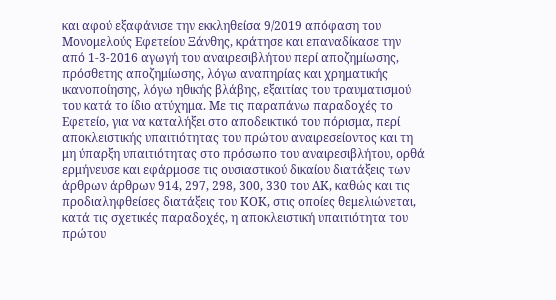και αφού εξαφάνισε την εκκληθείσα 9/2019 απόφαση του Μονομελούς Εφετείου Ξάνθης, κράτησε και επαναδίκασε την από 1-3-2016 αγωγή του αναιρεσιβλήτου περί αποζημίωσης, πρόσθετης αποζημίωσης, λόγω αναπηρίας και χρηματικής ικανοποίησης, λόγω ηθικής βλάβης, εξαιτίας του τραυματισμού του κατά το ίδιο ατύχημα. Με τις παραπάνω παραδοχές το Εφετείο, για να καταλήξει στο αποδεικτικό του πόρισμα, περί αποκλειστικής υπαιτιότητας του πρώτου αναιρεσείοντος και τη μη ύπαρξη υπαιτιότητας στο πρόσωπο του αναιρεσιβλήτου, ορθά ερμήνευσε και εφάρμοσε τις ουσιαστικού δικαίου διατάξεις των άρθρων άρθρων 914, 297, 298, 300, 330 του ΑΚ, καθώς και τις προδιαληφθείσες διατάξεις του ΚΟΚ, στις οποίες θεμελιώνεται, κατά τις σχετικές παραδοχές, η αποκλειστική υπαιτιότητα του πρώτου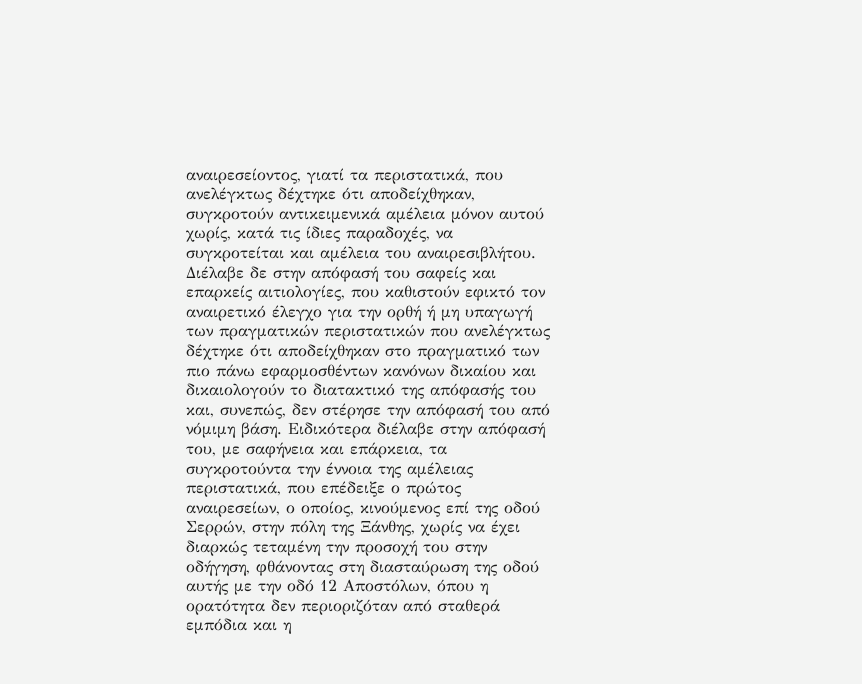αναιρεσείοντος, γιατί τα περιστατικά, που ανελέγκτως δέχτηκε ότι αποδείχθηκαν, συγκροτούν αντικειμενικά αμέλεια μόνον αυτού χωρίς, κατά τις ίδιες παραδοχές, να συγκροτείται και αμέλεια του αναιρεσιβλήτου. Διέλαβε δε στην απόφασή του σαφείς και επαρκείς αιτιολογίες, που καθιστούν εφικτό τον αναιρετικό έλεγχο για την ορθή ή μη υπαγωγή των πραγματικών περιστατικών που ανελέγκτως δέχτηκε ότι αποδείχθηκαν στο πραγματικό των πιο πάνω εφαρμοσθέντων κανόνων δικαίου και δικαιολογούν το διατακτικό της απόφασής του και, συνεπώς, δεν στέρησε την απόφασή του από νόμιμη βάση. Ειδικότερα διέλαβε στην απόφασή του, με σαφήνεια και επάρκεια, τα συγκροτούντα την έννοια της αμέλειας περιστατικά, που επέδειξε ο πρώτος αναιρεσείων, ο οποίος, κινούμενος επί της οδού Σερρών, στην πόλη της Ξάνθης, χωρίς να έχει διαρκώς τεταμένη την προσοχή του στην οδήγηση, φθάνοντας στη διασταύρωση της οδού αυτής με την οδό 12 Αποστόλων, όπου η ορατότητα δεν περιοριζόταν από σταθερά εμπόδια και η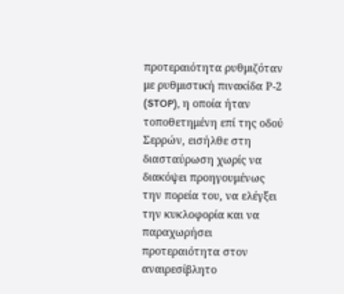προτεραιότητα ρυθμιζόταν με ρυθμιστική πινακίδα Ρ-2 (STOP), η οποία ήταν τοποθετημένη επί της οδού Σερρών, εισήλθε στη διασταύρωση χωρίς να διακόψει προηγουμένως την πορεία του, να ελέγξει την κυκλοφορία και να παραχωρήσει προτεραιότητα στον αναιρεσίβλητο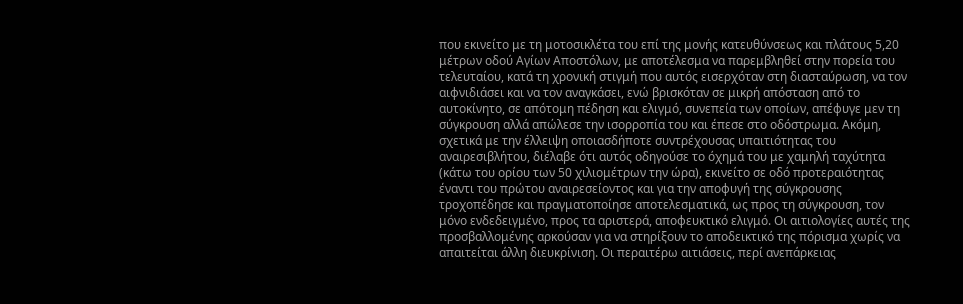που εκινείτο με τη μοτοσικλέτα του επί της μονής κατευθύνσεως και πλάτους 5,20 μέτρων οδού Αγίων Αποστόλων, με αποτέλεσμα να παρεμβληθεί στην πορεία του τελευταίου, κατά τη χρονική στιγμή που αυτός εισερχόταν στη διασταύρωση, να τον αιφνιδιάσει και να τον αναγκάσει, ενώ βρισκόταν σε μικρή απόσταση από το αυτοκίνητο, σε απότομη πέδηση και ελιγμό, συνεπεία των οποίων, απέφυγε μεν τη σύγκρουση αλλά απώλεσε την ισορροπία του και έπεσε στο οδόστρωμα. Ακόμη, σχετικά με την έλλειψη οποιασδήποτε συντρέχουσας υπαιτιότητας του αναιρεσιβλήτου, διέλαβε ότι αυτός οδηγούσε το όχημά του με χαμηλή ταχύτητα (κάτω του ορίου των 50 χιλιομέτρων την ώρα), εκινείτο σε οδό προτεραιότητας έναντι του πρώτου αναιρεσείοντος και για την αποφυγή της σύγκρουσης τροχοπέδησε και πραγματοποίησε αποτελεσματικά, ως προς τη σύγκρουση, τον μόνο ενδεδειγμένο, προς τα αριστερά, αποφευκτικό ελιγμό. Οι αιτιολογίες αυτές της προσβαλλομένης αρκούσαν για να στηρίξουν το αποδεικτικό της πόρισμα χωρίς να απαιτείται άλλη διευκρίνιση. Οι περαιτέρω αιτιάσεις, περί ανεπάρκειας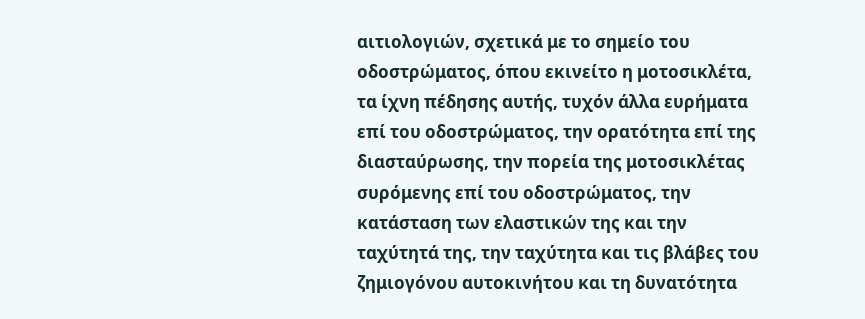αιτιολογιών, σχετικά με το σημείο του οδοστρώματος, όπου εκινείτο η μοτοσικλέτα, τα ίχνη πέδησης αυτής, τυχόν άλλα ευρήματα επί του οδοστρώματος, την ορατότητα επί της διασταύρωσης, την πορεία της μοτοσικλέτας συρόμενης επί του οδοστρώματος, την κατάσταση των ελαστικών της και την ταχύτητά της, την ταχύτητα και τις βλάβες του ζημιογόνου αυτοκινήτου και τη δυνατότητα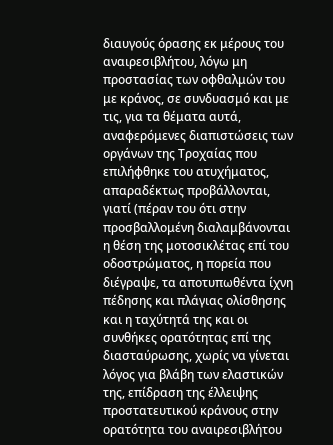διαυγούς όρασης εκ μέρους του αναιρεσιβλήτου, λόγω μη προστασίας των οφθαλμών του με κράνος, σε συνδυασμό και με τις, για τα θέματα αυτά, αναφερόμενες διαπιστώσεις των οργάνων της Τροχαίας που επιλήφθηκε του ατυχήματος, απαραδέκτως προβάλλονται, γιατί (πέραν του ότι στην προσβαλλομένη διαλαμβάνονται η θέση της μοτοσικλέτας επί του οδοστρώματος, η πορεία που διέγραψε, τα αποτυπωθέντα ίχνη πέδησης και πλάγιας ολίσθησης και η ταχύτητά της και οι συνθήκες ορατότητας επί της διασταύρωσης, χωρίς να γίνεται λόγος για βλάβη των ελαστικών της, επίδραση της έλλειψης προστατευτικού κράνους στην ορατότητα του αναιρεσιβλήτου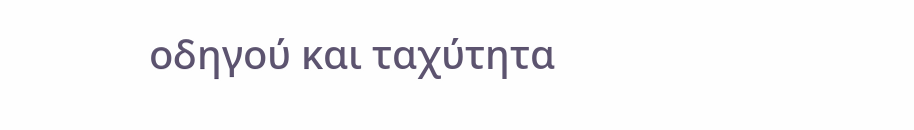οδηγού και ταχύτητα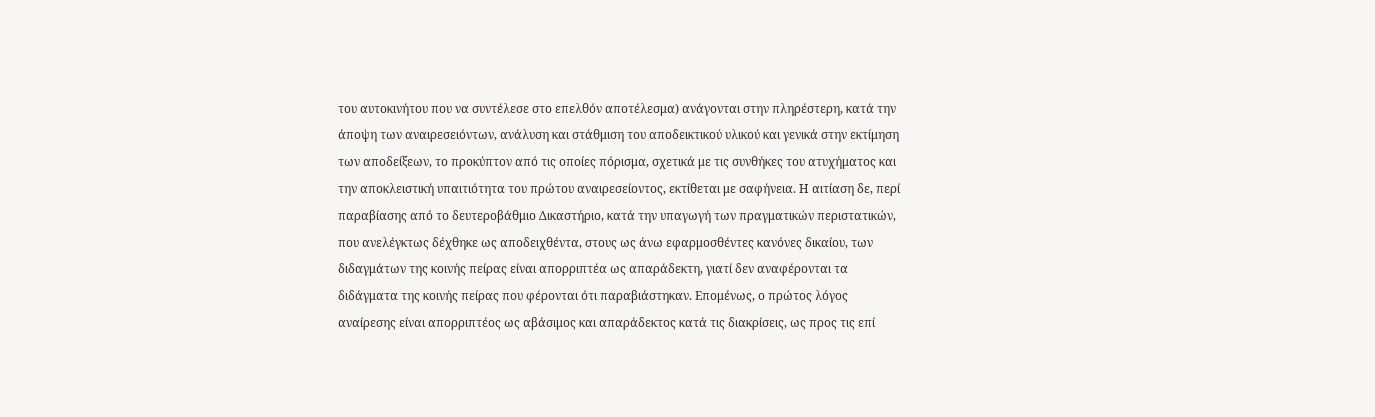του αυτοκινήτου που να συντέλεσε στο επελθόν αποτέλεσμα) ανάγονται στην πληρέστερη, κατά την άποψη των αναιρεσειόντων, ανάλυση και στάθμιση του αποδεικτικού υλικού και γενικά στην εκτίμηση των αποδείξεων, το προκύπτον από τις οποίες πόρισμα, σχετικά με τις συνθήκες του ατυχήματος και την αποκλειστική υπαιτιότητα του πρώτου αναιρεσείοντος, εκτίθεται με σαφήνεια. Η αιτίαση δε, περί παραβίασης από το δευτεροβάθμιο Δικαστήριο, κατά την υπαγωγή των πραγματικών περιστατικών, που ανελέγκτως δέχθηκε ως αποδειχθέντα, στους ως άνω εφαρμοσθέντες κανόνες δικαίου, των διδαγμάτων της κοινής πείρας είναι απορριπτέα ως απαράδεκτη, γιατί δεν αναφέρονται τα διδάγματα της κοινής πείρας που φέρονται ότι παραβιάστηκαν. Επομένως, ο πρώτος λόγος αναίρεσης είναι απορριπτέος ως αβάσιμος και απαράδεκτος κατά τις διακρίσεις, ως προς τις επί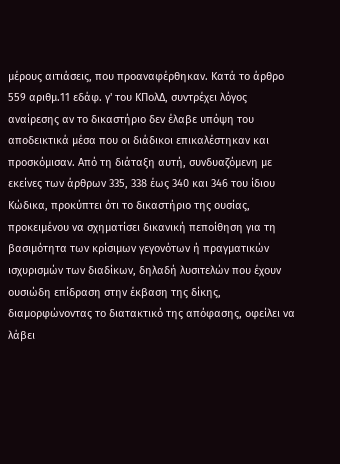μέρους αιτιάσεις, που προαναφέρθηκαν. Κατά το άρθρο 559 αριθμ.11 εδάφ. γ' του ΚΠολΔ, συντρέχει λόγος αναίρεσης αν το δικαστήριο δεν έλαβε υπόψη του αποδεικτικά μέσα που οι διάδικοι επικαλέστηκαν και προσκόμισαν. Από τη διάταξη αυτή, συνδυαζόμενη με εκείνες των άρθρων 335, 338 έως 340 και 346 του ίδιου Κώδικα, προκύπτει ότι το δικαστήριο της ουσίας, προκειμένου να σχηματίσει δικανική πεποίθηση για τη βασιμότητα των κρίσιμων γεγονότων ή πραγματικών ισχυρισμών των διαδίκων, δηλαδή λυσιτελών που έχουν ουσιώδη επίδραση στην έκβαση της δίκης, διαμορφώνοντας το διατακτικό της απόφασης, οφείλει να λάβει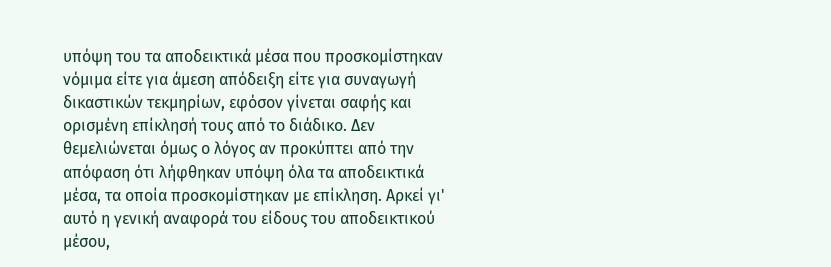υπόψη του τα αποδεικτικά μέσα που προσκομίστηκαν νόμιμα είτε για άμεση απόδειξη είτε για συναγωγή δικαστικών τεκμηρίων, εφόσον γίνεται σαφής και ορισμένη επίκλησή τους από το διάδικο. Δεν θεμελιώνεται όμως ο λόγος αν προκύπτει από την απόφαση ότι λήφθηκαν υπόψη όλα τα αποδεικτικά μέσα, τα οποία προσκομίστηκαν με επίκληση. Αρκεί γι' αυτό η γενική αναφορά του είδους του αποδεικτικού μέσου,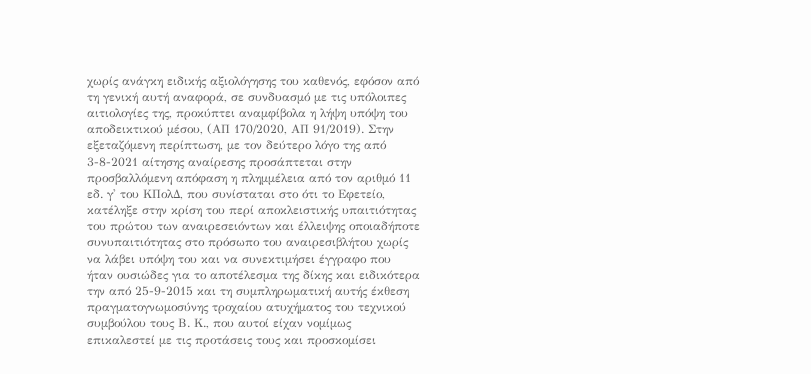χωρίς ανάγκη ειδικής αξιολόγησης του καθενός, εφόσον από τη γενική αυτή αναφορά, σε συνδυασμό με τις υπόλοιπες αιτιολογίες της, προκύπτει αναμφίβολα η λήψη υπόψη του αποδεικτικού μέσου, (ΑΠ 170/2020, ΑΠ 91/2019). Στην εξεταζόμενη περίπτωση, με τον δεύτερο λόγο της από 3-8-2021 αίτησης αναίρεσης προσάπτεται στην προσβαλλόμενη απόφαση η πλημμέλεια από τον αριθμό 11 εδ. γ' του ΚΠολΔ, που συνίσταται στο ότι το Εφετείο, κατέληξε στην κρίση του περί αποκλειστικής υπαιτιότητας του πρώτου των αναιρεσειόντων και έλλειψης οποιαδήποτε συνυπαιτιότητας στο πρόσωπο του αναιρεσιβλήτου χωρίς να λάβει υπόψη του και να συνεκτιμήσει έγγραφο που ήταν ουσιώδες για το αποτέλεσμα της δίκης και ειδικότερα την από 25-9-2015 και τη συμπληρωματική αυτής έκθεση πραγματογνωμοσύνης τροχαίου ατυχήματος του τεχνικού συμβούλου τους Β. Κ., που αυτοί είχαν νομίμως επικαλεστεί με τις προτάσεις τους και προσκομίσει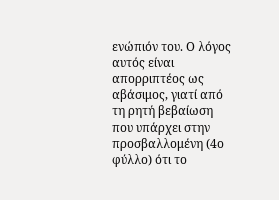ενώπιόν του. Ο λόγος αυτός είναι απορριπτέος ως αβάσιμος, γιατί από τη ρητή βεβαίωση που υπάρχει στην προσβαλλομένη (4ο φύλλο) ότι το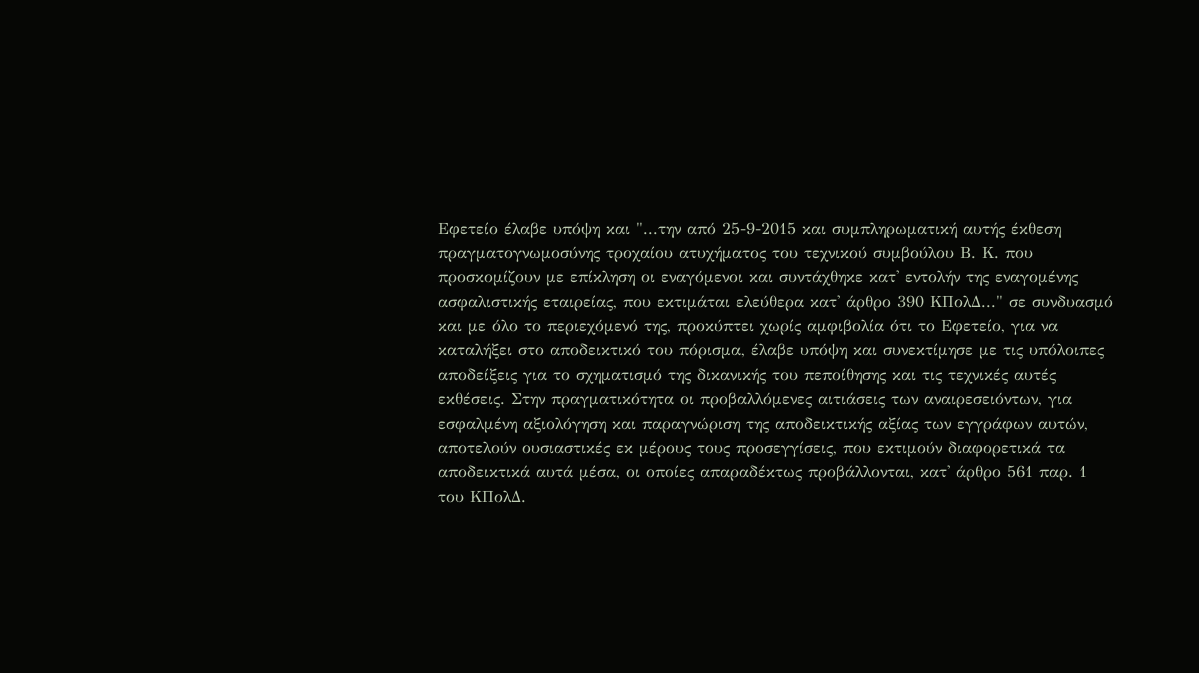Εφετείο έλαβε υπόψη και "...την από 25-9-2015 και συμπληρωματική αυτής έκθεση πραγματογνωμοσύνης τροχαίου ατυχήματος του τεχνικού συμβούλου Β. Κ. που προσκομίζουν με επίκληση οι εναγόμενοι και συντάχθηκε κατ' εντολήν της εναγομένης ασφαλιστικής εταιρείας, που εκτιμάται ελεύθερα κατ' άρθρο 390 ΚΠολΔ..." σε συνδυασμό και με όλο το περιεχόμενό της, προκύπτει χωρίς αμφιβολία ότι το Εφετείο, για να καταλήξει στο αποδεικτικό του πόρισμα, έλαβε υπόψη και συνεκτίμησε με τις υπόλοιπες αποδείξεις για το σχηματισμό της δικανικής του πεποίθησης και τις τεχνικές αυτές εκθέσεις. Στην πραγματικότητα οι προβαλλόμενες αιτιάσεις των αναιρεσειόντων, για εσφαλμένη αξιολόγηση και παραγνώριση της αποδεικτικής αξίας των εγγράφων αυτών, αποτελούν ουσιαστικές εκ μέρους τους προσεγγίσεις, που εκτιμούν διαφορετικά τα αποδεικτικά αυτά μέσα, οι οποίες απαραδέκτως προβάλλονται, κατ' άρθρο 561 παρ. 1 του ΚΠολΔ.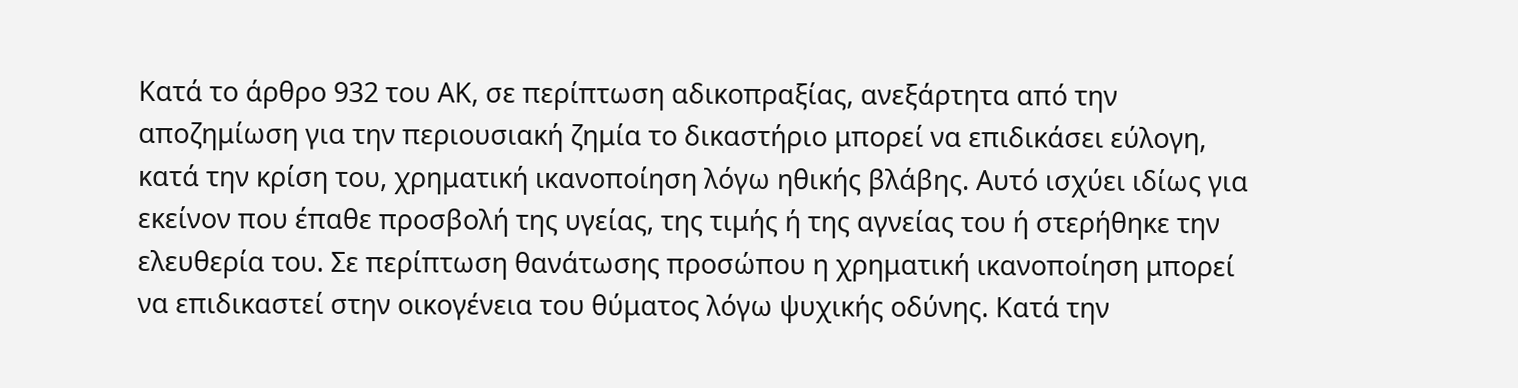Κατά το άρθρο 932 του ΑΚ, σε περίπτωση αδικοπραξίας, ανεξάρτητα από την αποζημίωση για την περιουσιακή ζημία το δικαστήριο μπορεί να επιδικάσει εύλογη, κατά την κρίση του, χρηματική ικανοποίηση λόγω ηθικής βλάβης. Αυτό ισχύει ιδίως για εκείνον που έπαθε προσβολή της υγείας, της τιμής ή της αγνείας του ή στερήθηκε την ελευθερία του. Σε περίπτωση θανάτωσης προσώπου η χρηματική ικανοποίηση μπορεί να επιδικαστεί στην οικογένεια του θύματος λόγω ψυχικής οδύνης. Κατά την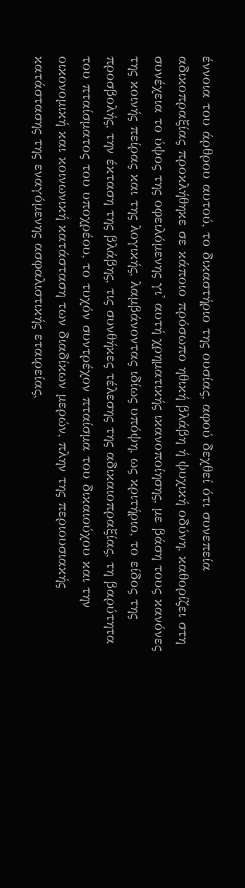έννοια του άρθρου αυτού, το δικαστήριο της ουσίας, αφού δεχθεί ότι συνεπεία αδικοπραξίας προκλήθηκε σε κάποιο πρόσωπο ηθική βλάβη ή ψυχική οδύνη, καθορίζει στη συνέχεια το ύψος της οφειλόμενης γι' αυτή χρηματικής ικανοποίησης, με βάση τους κανόνες της κοινής πείρας και της λογικής, λαμβάνοντας ιδίως υπόψη, ως κριτήριο, το είδος της προσβολής, την έκταση της βλάβης, τις συνθήκες τέλεσης της αδικαιοπραξίας, τη βαρύτητα του πταίσματος του υποχρέου, το τυχόν συντρέχον πταίσμα του δικαιούχου και την οικονομική και κοινωνική κατάσταση των διαδίκων μερών, πλην της περιουσιακής κατάστασης της εναγόμενης ασφαλιστικής εταιρείας,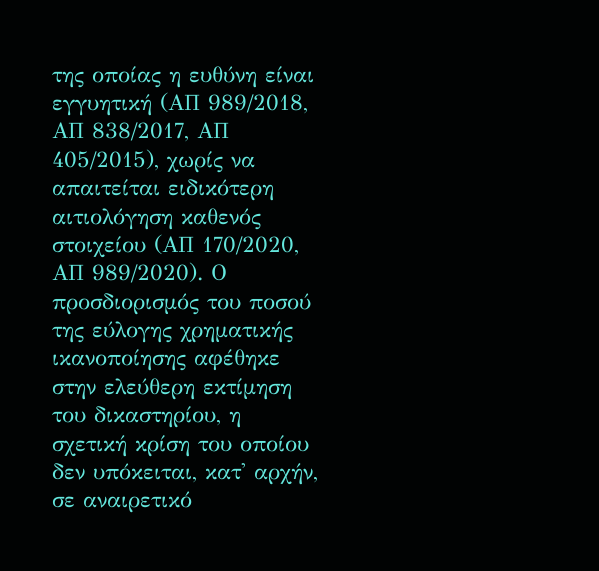της οποίας η ευθύνη είναι εγγυητική (ΑΠ 989/2018, ΑΠ 838/2017, ΑΠ 405/2015), χωρίς να απαιτείται ειδικότερη αιτιολόγηση καθενός στοιχείου (ΑΠ 170/2020, ΑΠ 989/2020). Ο προσδιορισμός του ποσού της εύλογης χρηματικής ικανοποίησης αφέθηκε στην ελεύθερη εκτίμηση του δικαστηρίου, η σχετική κρίση του οποίου δεν υπόκειται, κατ' αρχήν, σε αναιρετικό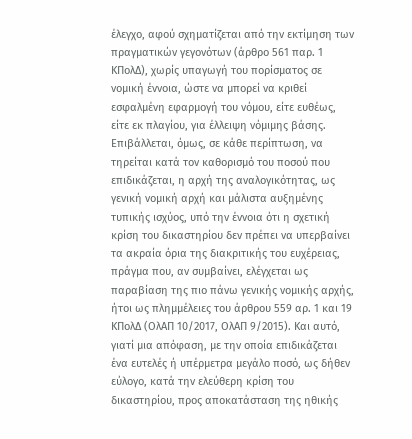έλεγχο, αφού σχηματίζεται από την εκτίμηση των πραγματικών γεγονότων (άρθρο 561 παρ. 1 ΚΠολΔ), χωρίς υπαγωγή του πορίσματος σε νομική έννοια, ώστε να μπορεί να κριθεί εσφαλμένη εφαρμογή του νόμου, είτε ευθέως, είτε εκ πλαγίου, για έλλειψη νόμιμης βάσης. Επιβάλλεται, όμως, σε κάθε περίπτωση, να τηρείται κατά τον καθορισμό του ποσού που επιδικάζεται, η αρχή της αναλογικότητας, ως γενική νομική αρχή και μάλιστα αυξημένης τυπικής ισχύος, υπό την έννοια ότι η σχετική κρίση του δικαστηρίου δεν πρέπει να υπερβαίνει τα ακραία όρια της διακριτικής του ευχέρειας, πράγμα που, αν συμβαίνει, ελέγχεται ως παραβίαση της πιο πάνω γενικής νομικής αρχής, ήτοι ως πλημμέλειες του άρθρου 559 αρ. 1 και 19 ΚΠολΔ (ΟλΑΠ 10/2017, ΟλΑΠ 9/2015). Και αυτό, γιατί μια απόφαση, με την οποία επιδικάζεται ένα ευτελές ή υπέρμετρα μεγάλο ποσό, ως δήθεν εύλογο, κατά την ελεύθερη κρίση του δικαστηρίου, προς αποκατάσταση της ηθικής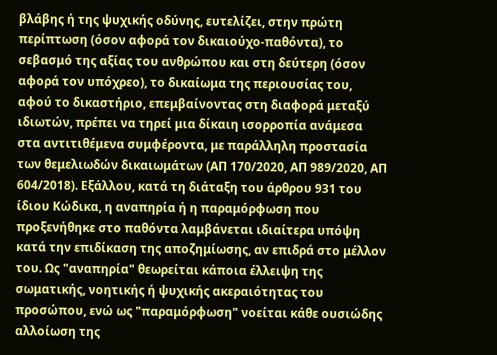βλάβης ή της ψυχικής οδύνης, ευτελίζει, στην πρώτη περίπτωση (όσον αφορά τον δικαιούχο-παθόντα), το σεβασμό της αξίας του ανθρώπου και στη δεύτερη (όσον αφορά τον υπόχρεο), το δικαίωμα της περιουσίας του, αφού το δικαστήριο, επεμβαίνοντας στη διαφορά μεταξύ ιδιωτών, πρέπει να τηρεί μια δίκαιη ισορροπία ανάμεσα στα αντιτιθέμενα συμφέροντα, με παράλληλη προστασία των θεμελιωδών δικαιωμάτων (ΑΠ 170/2020, ΑΠ 989/2020, ΑΠ 604/2018). Εξάλλου, κατά τη διάταξη του άρθρου 931 του ίδιου Κώδικα, η αναπηρία ή η παραμόρφωση που προξενήθηκε στο παθόντα λαμβάνεται ιδιαίτερα υπόψη κατά την επιδίκαση της αποζημίωσης, αν επιδρά στο μέλλον του. Ως "αναπηρία" θεωρείται κάποια έλλειψη της σωματικής, νοητικής ή ψυχικής ακεραιότητας του προσώπου, ενώ ως "παραμόρφωση" νοείται κάθε ουσιώδης αλλοίωση της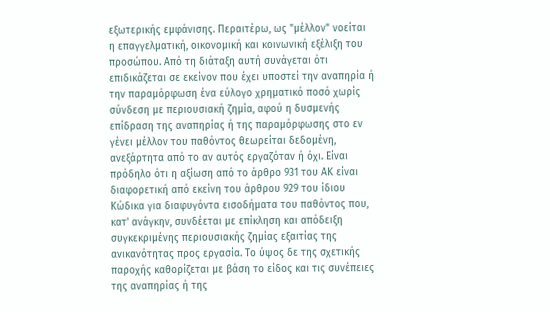εξωτερικής εμφάνισης. Περαιτέρω, ως "μέλλον" νοείται η επαγγελματική, οικονομική και κοινωνική εξέλιξη του προσώπου. Από τη διάταξη αυτή συνάγεται ότι επιδικάζεται σε εκείνον που έχει υποστεί την αναπηρία ή την παραμόρφωση ένα εύλογο χρηματικό ποσό χωρίς σύνδεση με περιουσιακή ζημία, αφού η δυσμενής επίδραση της αναπηρίας ή της παραμόρφωσης στο εν γένει μέλλον του παθόντος θεωρείται δεδομένη, ανεξάρτητα από το αν αυτός εργαζόταν ή όχι. Είναι πρόδηλο ότι η αξίωση από το άρθρο 931 του ΑΚ είναι διαφορετική από εκείνη του άρθρου 929 του ίδιου Κώδικα για διαφυγόντα εισοδήματα του παθόντος που, κατ' ανάγκην, συνδέεται με επίκληση και απόδειξη συγκεκριμένης περιουσιακής ζημίας εξαιτίας της ανικανότητας προς εργασία. Το ύψος δε της σχετικής παροχής καθορίζεται με βάση το είδος και τις συνέπειες της αναπηρίας ή της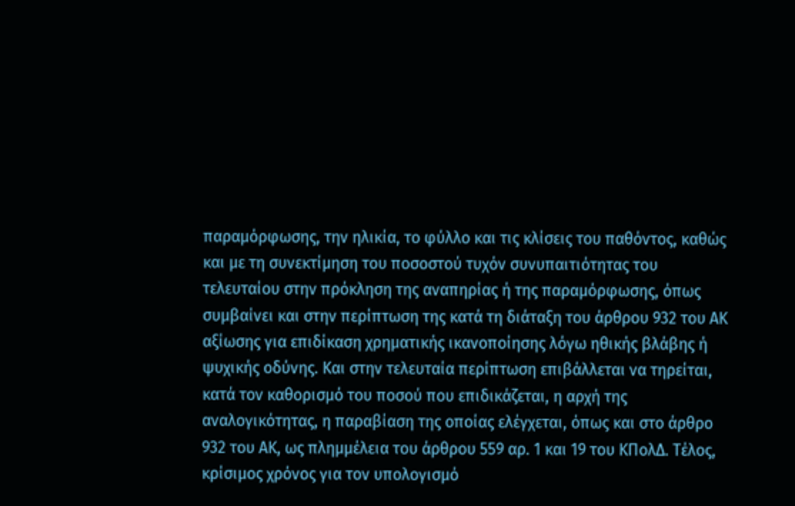παραμόρφωσης, την ηλικία, το φύλλο και τις κλίσεις του παθόντος, καθώς και με τη συνεκτίμηση του ποσοστού τυχόν συνυπαιτιότητας του τελευταίου στην πρόκληση της αναπηρίας ή της παραμόρφωσης, όπως συμβαίνει και στην περίπτωση της κατά τη διάταξη του άρθρου 932 του ΑΚ αξίωσης για επιδίκαση χρηματικής ικανοποίησης λόγω ηθικής βλάβης ή ψυχικής οδύνης. Και στην τελευταία περίπτωση επιβάλλεται να τηρείται, κατά τον καθορισμό του ποσού που επιδικάζεται, η αρχή της αναλογικότητας, η παραβίαση της οποίας ελέγχεται, όπως και στο άρθρο 932 του ΑΚ, ως πλημμέλεια του άρθρου 559 αρ. 1 και 19 του ΚΠολΔ. Τέλος, κρίσιμος χρόνος για τον υπολογισμό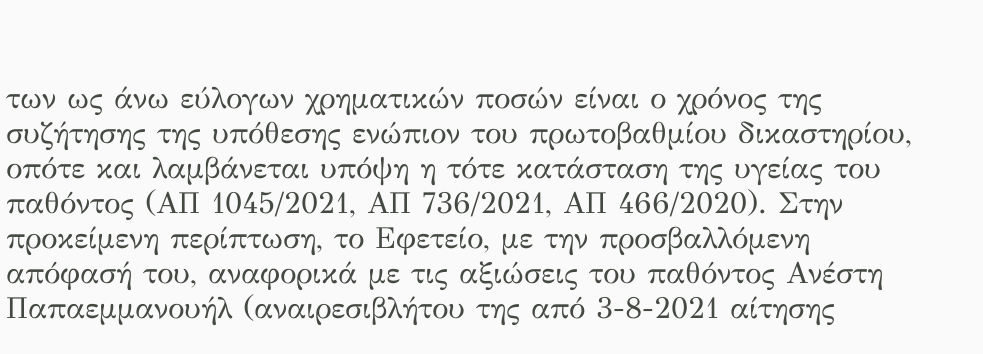των ως άνω εύλογων χρηματικών ποσών είναι ο χρόνος της συζήτησης της υπόθεσης ενώπιον του πρωτοβαθμίου δικαστηρίου, οπότε και λαμβάνεται υπόψη η τότε κατάσταση της υγείας του παθόντος (ΑΠ 1045/2021, ΑΠ 736/2021, ΑΠ 466/2020). Στην προκείμενη περίπτωση, το Εφετείο, με την προσβαλλόμενη απόφασή του, αναφορικά με τις αξιώσεις του παθόντος Ανέστη Παπαεμμανουήλ (αναιρεσιβλήτου της από 3-8-2021 αίτησης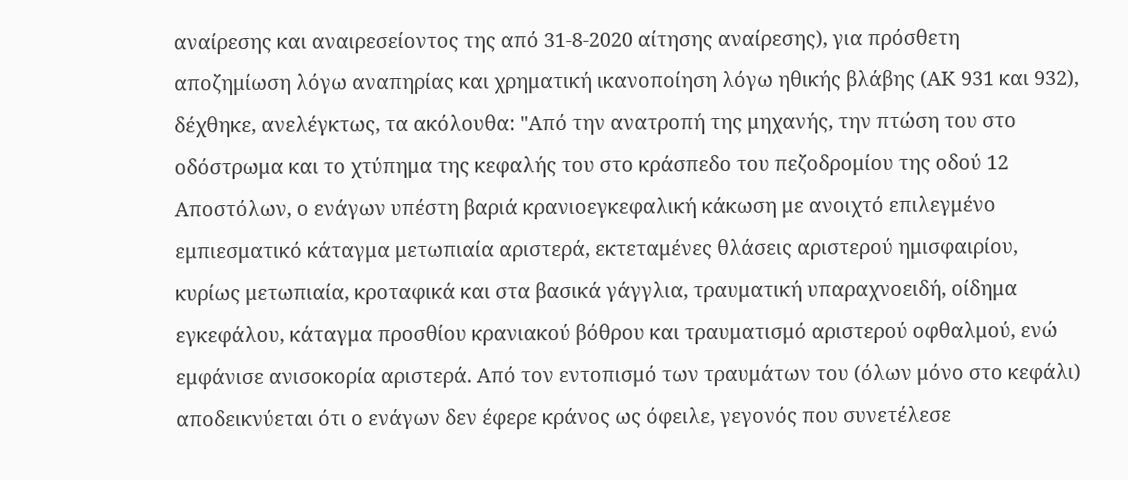αναίρεσης και αναιρεσείοντος της από 31-8-2020 αίτησης αναίρεσης), για πρόσθετη αποζημίωση λόγω αναπηρίας και χρηματική ικανοποίηση λόγω ηθικής βλάβης (ΑΚ 931 και 932), δέχθηκε, ανελέγκτως, τα ακόλουθα: "Από την ανατροπή της μηχανής, την πτώση του στο οδόστρωμα και το χτύπημα της κεφαλής του στο κράσπεδο του πεζοδρομίου της οδού 12 Αποστόλων, ο ενάγων υπέστη βαριά κρανιοεγκεφαλική κάκωση με ανοιχτό επιλεγμένο εμπιεσματικό κάταγμα μετωπιαία αριστερά, εκτεταμένες θλάσεις αριστερού ημισφαιρίου, κυρίως μετωπιαία, κροταφικά και στα βασικά γάγγλια, τραυματική υπαραχνοειδή, οίδημα εγκεφάλου, κάταγμα προσθίου κρανιακού βόθρου και τραυματισμό αριστερού οφθαλμού, ενώ εμφάνισε ανισοκορία αριστερά. Από τον εντοπισμό των τραυμάτων του (όλων μόνο στο κεφάλι) αποδεικνύεται ότι ο ενάγων δεν έφερε κράνος ως όφειλε, γεγονός που συνετέλεσε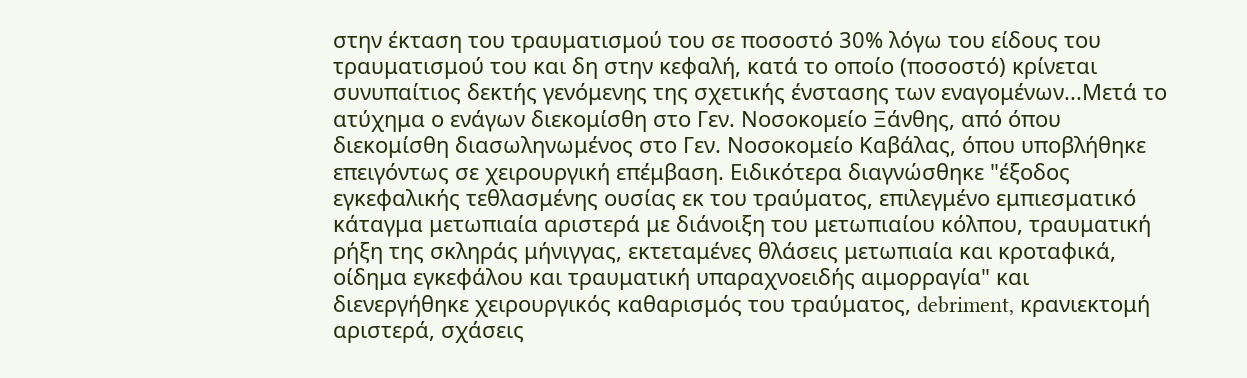στην έκταση του τραυματισμού του σε ποσοστό 30% λόγω του είδους του τραυματισμού του και δη στην κεφαλή, κατά το οποίο (ποσοστό) κρίνεται συνυπαίτιος δεκτής γενόμενης της σχετικής ένστασης των εναγομένων...Μετά το ατύχημα ο ενάγων διεκομίσθη στο Γεν. Νοσοκομείο Ξάνθης, από όπου διεκομίσθη διασωληνωμένος στο Γεν. Νοσοκομείο Καβάλας, όπου υποβλήθηκε επειγόντως σε χειρουργική επέμβαση. Ειδικότερα διαγνώσθηκε "έξοδος εγκεφαλικής τεθλασμένης ουσίας εκ του τραύματος, επιλεγμένο εμπιεσματικό κάταγμα μετωπιαία αριστερά με διάνοιξη του μετωπιαίου κόλπου, τραυματική ρήξη της σκληράς μήνιγγας, εκτεταμένες θλάσεις μετωπιαία και κροταφικά, οίδημα εγκεφάλου και τραυματική υπαραχνοειδής αιμορραγία" και διενεργήθηκε χειρουργικός καθαρισμός του τραύματος, debriment, κρανιεκτομή αριστερά, σχάσεις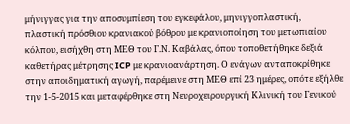μήνιγγας για την αποσυμπίεση του εγκεφάλου, μηνιγγοπλαστική, πλαστική πρόσθιου κρανιακού βόθρου με κρανιοποίηση του μετωπιαίου κόλπου, εισήχθη στη ΜΕΘ του Γ.Ν. Καβάλας, όπου τοποθετήθηκε δεξιά καθετήρας μέτρησης ICP με κρανιοανάρτηση. Ο ενάγων ανταποκρίθηκε στην αποιδηματική αγωγή, παρέμεινε στη ΜΕΘ επί 23 ημέρες, οπότε εξήλθε την 1-5-2015 και μεταφέρθηκε στη Νευροχειρουργική Κλινική του Γενικού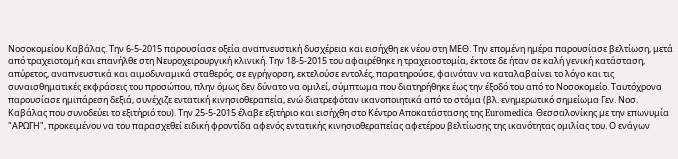Νοσοκομείου Καβάλας. Την 6-5-2015 παρουσίασε οξεία αναπνευστική δυσχέρεια και εισήχθη εκ νέου στη ΜΕΘ. Την επομένη ημέρα παρουσίασε βελτίωση, μετά από τραχειοτομή και επανήλθε στη Νευροχειρουργική κλινική. Την 18-5-2015 του αφαιρέθηκε η τραχειοστομία, έκτοτε δε ήταν σε καλή γενική κατάσταση, απύρετος, αναπνευστικά και αιμοδυναμικά σταθερός, σε εγρήγορση, εκτελούσε εντολές, παρατηρούσε, φαινόταν να καταλαβαίνει το λόγο και τις συναισθηματικές εκφράσεις του προσώπου, πλην όμως δεν δύνατο να ομιλεί, σύμπτωμα που διατηρήθηκε έως την έξοδό του από το Νοσοκομείο. Ταυτόχρονα παρουσίασε ημιπάρεση δεξιά, συνέχιζε εντατική κινησιοθεραπεία, ενώ διατρεφόταν ικανοποιητικά από το στόμα (βλ. ενημερωτικό σημείωμα Γεν. Νοσ. Καβάλας που συνοδεύει το εξιτήριό του). Την 25-5-2015 έλαβε εξιτήριο και εισήχθη στο Κέντρο Αποκατάστασης της Euromedica Θεσσαλονίκης με την επωνυμία "ΑΡΩΓΗ", προκειμένου να του παρασχεθεί ειδική φροντίδα αφενός εντατικής κινησιοθεραπείας αφετέρου βελτίωσης της ικανότητας ομιλίας του. Ο ενάγων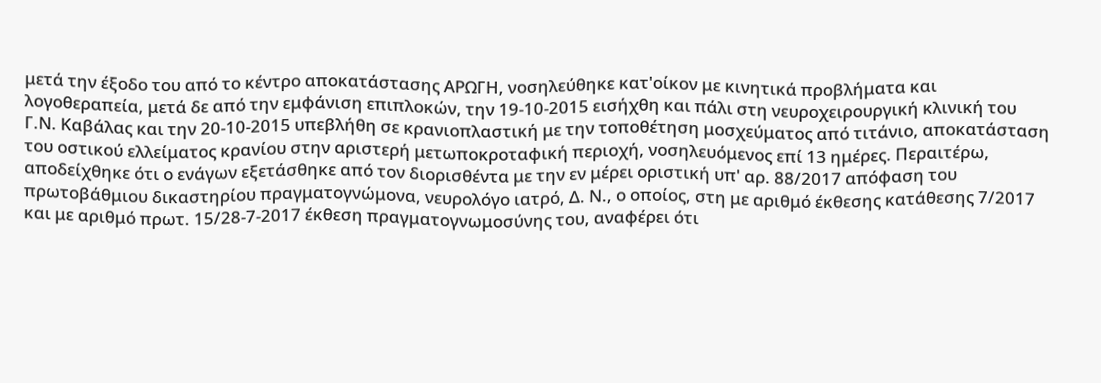μετά την έξοδο του από το κέντρο αποκατάστασης ΑΡΩΓΗ, νοσηλεύθηκε κατ'οίκον με κινητικά προβλήματα και λογοθεραπεία, μετά δε από την εμφάνιση επιπλοκών, την 19-10-2015 εισήχθη και πάλι στη νευροχειρουργική κλινική του Γ.Ν. Καβάλας και την 20-10-2015 υπεβλήθη σε κρανιοπλαστική με την τοποθέτηση μοσχεύματος από τιτάνιο, αποκατάσταση του οστικού ελλείματος κρανίου στην αριστερή μετωποκροταφική περιοχή, νοσηλευόμενος επί 13 ημέρες. Περαιτέρω, αποδείχθηκε ότι ο ενάγων εξετάσθηκε από τον διορισθέντα με την εν μέρει οριστική υπ' αρ. 88/2017 απόφαση του πρωτοβάθμιου δικαστηρίου πραγματογνώμονα, νευρολόγο ιατρό, Δ. Ν., ο οποίος, στη με αριθμό έκθεσης κατάθεσης 7/2017 και με αριθμό πρωτ. 15/28-7-2017 έκθεση πραγματογνωμοσύνης του, αναφέρει ότι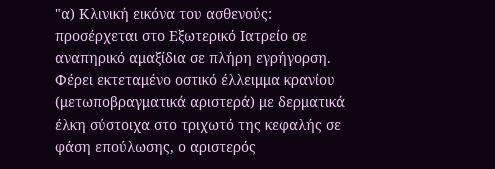"α) Κλινική εικόνα του ασθενούς: προσέρχεται στο Εξωτερικό Ιατρείο σε αναπηρικό αμαξίδια σε πλήρη εγρήγορση. Φέρει εκτεταμένο οστικό έλλειμμα κρανίου (μετωποβραγματικά αριστερά) με δερματικά έλκη σύστοιχα στο τριχωτό της κεφαλής σε φάση επούλωσης, ο αριστερός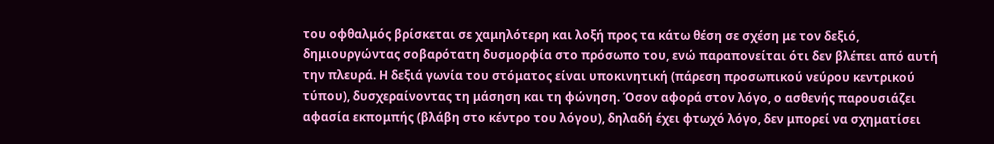του οφθαλμός βρίσκεται σε χαμηλότερη και λοξή προς τα κάτω θέση σε σχέση με τον δεξιό, δημιουργώντας σοβαρότατη δυσμορφία στο πρόσωπο του, ενώ παραπονείται ότι δεν βλέπει από αυτή την πλευρά. Η δεξιά γωνία του στόματος είναι υποκινητική (πάρεση προσωπικού νεύρου κεντρικού τύπου), δυσχεραίνοντας τη μάσηση και τη φώνηση. Όσον αφορά στον λόγο, ο ασθενής παρουσιάζει αφασία εκπομπής (βλάβη στο κέντρο του λόγου), δηλαδή έχει φτωχό λόγο, δεν μπορεί να σχηματίσει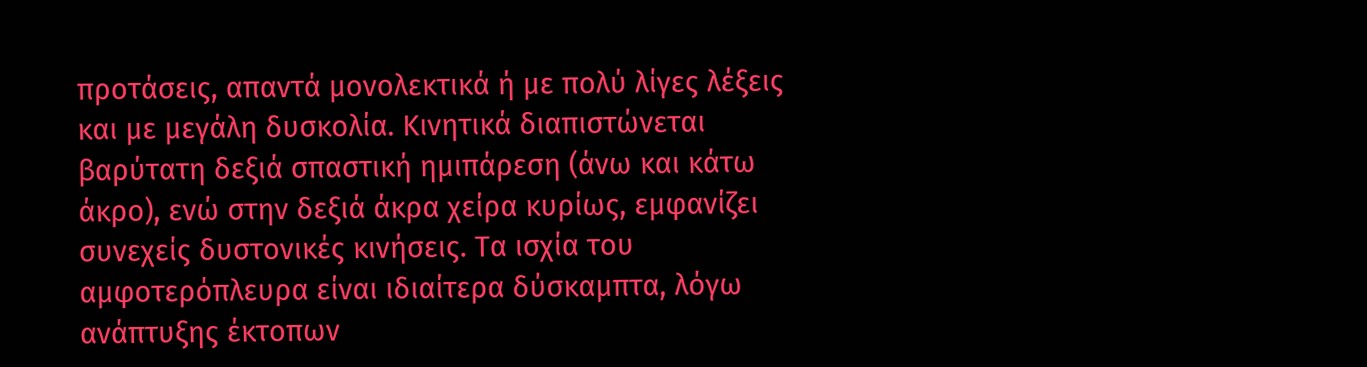προτάσεις, απαντά μονολεκτικά ή με πολύ λίγες λέξεις και με μεγάλη δυσκολία. Κινητικά διαπιστώνεται βαρύτατη δεξιά σπαστική ημιπάρεση (άνω και κάτω άκρο), ενώ στην δεξιά άκρα χείρα κυρίως, εμφανίζει συνεχείς δυστονικές κινήσεις. Τα ισχία του αμφοτερόπλευρα είναι ιδιαίτερα δύσκαμπτα, λόγω ανάπτυξης έκτοπων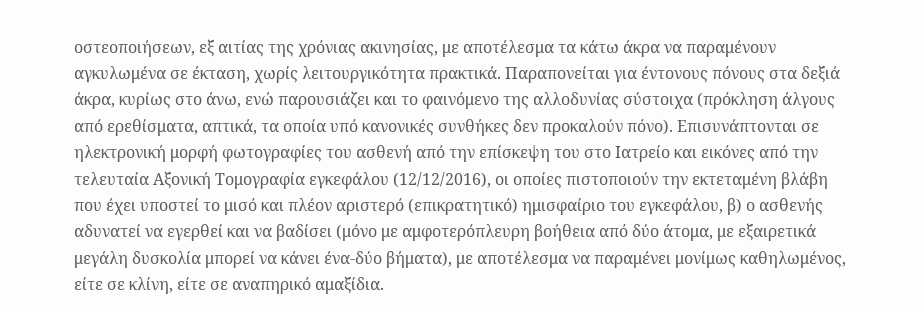οστεοποιήσεων, εξ αιτίας της χρόνιας ακινησίας, με αποτέλεσμα τα κάτω άκρα να παραμένουν αγκυλωμένα σε έκταση, χωρίς λειτουργικότητα πρακτικά. Παραπονείται για έντονους πόνους στα δεξιά άκρα, κυρίως στο άνω, ενώ παρουσιάζει και το φαινόμενο της αλλοδυνίας σύστοιχα (πρόκληση άλγους από ερεθίσματα, απτικά, τα οποία υπό κανονικές συνθήκες δεν προκαλούν πόνο). Επισυνάπτονται σε ηλεκτρονική μορφή φωτογραφίες του ασθενή από την επίσκεψη του στο Ιατρείο και εικόνες από την τελευταία Αξονική Τομογραφία εγκεφάλου (12/12/2016), οι οποίες πιστοποιούν την εκτεταμένη βλάβη που έχει υποστεί το μισό και πλέον αριστερό (επικρατητικό) ημισφαίριο του εγκεφάλου, β) ο ασθενής αδυνατεί να εγερθεί και να βαδίσει (μόνο με αμφοτερόπλευρη βοήθεια από δύο άτομα, με εξαιρετικά μεγάλη δυσκολία μπορεί να κάνει ένα-δύο βήματα), με αποτέλεσμα να παραμένει μονίμως καθηλωμένος, είτε σε κλίνη, είτε σε αναπηρικό αμαξίδια.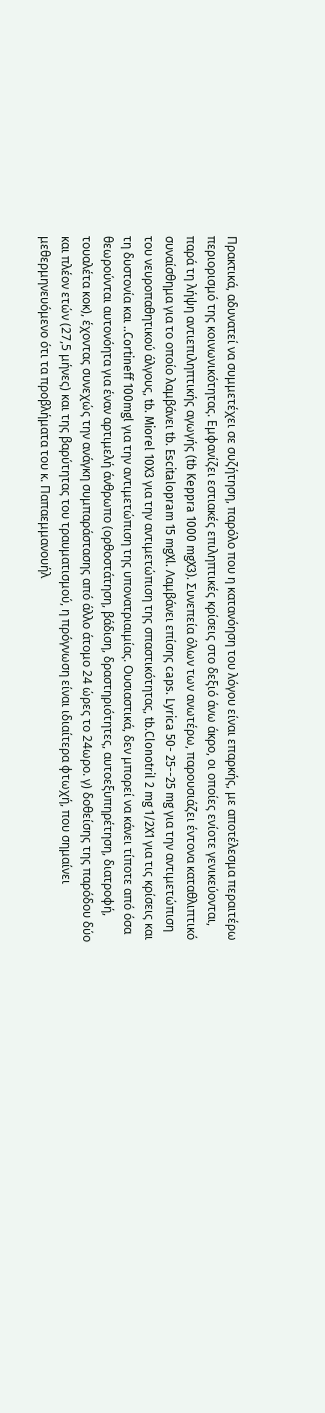Πρακτικά, αδυνατεί να συμμετέχει σε συζήτηση, παρόλο που η κατανόηση του λόγου είναι επαρκής, με αποτέλεσμα περαιτέρω περιορισμό της κοινωνικότητας. Εμφανίζει εστιακές επιληπτικές κρίσεις στο δεξιό άνω άκρο, οι οποίες ενίοτε γενικεύονται, παρά τη λήψη αντιεπιληπτικής αγωγής (tb Keppra 1000 mgX3). Συνεπεία όλων των ανωτέρω, παρουσιάζει έντονα καταθλιπτικό συναίσθημα για το οποίο λαμβάνει tb. Escitalopram 15 mgXl. Λαμβάνει επίσης caps. Lyrica 50- 25--25 mg για την αντιμετώπιση του νευροπαθητικού άλγους, tb. Miorel 10X3 για την αντιμετώπιση της σπαστικότητας, tb.Clonotril 2 mg 1/2X1 για τις κρίσεις και τη δυστονία και ..Cortineff 100mgl για την αντιμετώπιση της υπονατριαιμίας. Ουσιαστικά, δεν μπορεί να κάνει τίποτε από όσα θεωρούνται αυτονόητα για έναν αρτιμελή άνθρωπο (ορθοστάτηση, βάδιση, δραστηριότητες, αυτοεξυπηρέτηση, διατροφή, τουαλέτα κοκ), έχοντας συνεχώς την ανάγκη συμπαράστασης από άλλο άτομο 24 ώρες το 24ωρο. γ) δοθείσης της παρόδου δύο και πλέον ετών (27,5 μήνες) και της βαρύτητας του τραυματισμού, η πρόγνωση είναι ιδιαίτερα φτωχή, που σημαίνει μεθερμηνευόμενο ότι τα προβλήματα του κ. Παπαεμμανουήλ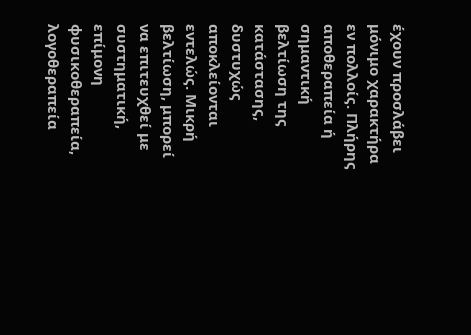έχουν προσλάβει μόνιμο χαρακτήρα εν πολλοίς. Πλήρης αποθεραπεία ή σημαντική βελτίωση της κατάστασης, δυστυχώς αποκλείονται εντελώς. Μικρή βελτίωση, μπορεί να επιτευχθεί με συστηματική, επίμονη φυσικοθεραπεία, λογοθεραπεία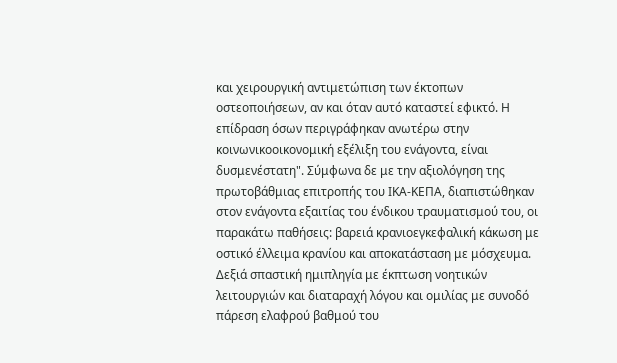και χειρουργική αντιμετώπιση των έκτοπων οστεοποιήσεων, αν και όταν αυτό καταστεί εφικτό. Η επίδραση όσων περιγράφηκαν ανωτέρω στην κοινωνικοοικονομική εξέλιξη του ενάγοντα, είναι δυσμενέστατη". Σύμφωνα δε με την αξιολόγηση της πρωτοβάθμιας επιτροπής του ΙΚΑ-ΚΕΠΑ, διαπιστώθηκαν στον ενάγοντα εξαιτίας του ένδικου τραυματισμού του, οι παρακάτω παθήσεις: βαρειά κρανιοεγκεφαλική κάκωση με οστικό έλλειμα κρανίου και αποκατάσταση με μόσχευμα. Δεξιά σπαστική ημιπληγία με έκπτωση νοητικών λειτουργιών και διαταραχή λόγου και ομιλίας με συνοδό πάρεση ελαφρού βαθμού του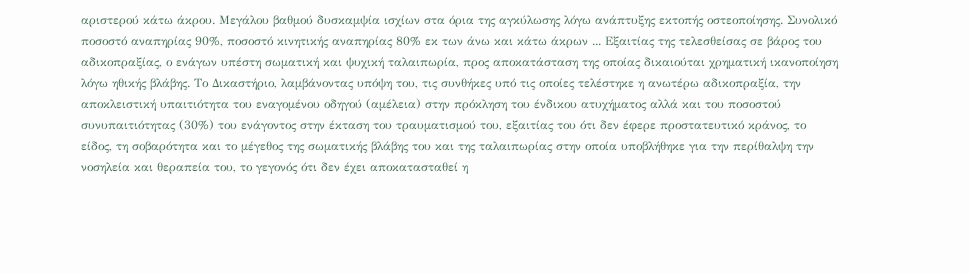αριστερού κάτω άκρου. Μεγάλου βαθμού δυσκαμψία ισχίων στα όρια της αγκύλωσης λόγω ανάπτυξης εκτοπής οστεοποίησης. Συνολικό ποσοστό αναπηρίας 90%, ποσοστό κινητικής αναπηρίας 80% εκ των άνω και κάτω άκρων ... Εξαιτίας της τελεσθείσας σε βάρος του αδικοπραξίας, ο ενάγων υπέστη σωματική και ψυχική ταλαιπωρία, προς αποκατάσταση της οποίας δικαιούται χρηματική ικανοποίηση λόγω ηθικής βλάβης. Το Δικαστήριο, λαμβάνοντας υπόψη του, τις συνθήκες υπό τις οποίες τελέστηκε η ανωτέρω αδικοπραξία, την αποκλειστική υπαιτιότητα του εναγομένου οδηγού (αμέλεια) στην πρόκληση του ένδικου ατυχήματος αλλά και του ποσοστού συνυπαιτιότητας (30%) του ενάγοντος στην έκταση του τραυματισμού του, εξαιτίας του ότι δεν έφερε προστατευτικό κράνος, το είδος, τη σοβαρότητα και το μέγεθος της σωματικής βλάβης του και της ταλαιπωρίας στην οποία υποβλήθηκε για την περίθαλψη την νοσηλεία και θεραπεία του, το γεγονός ότι δεν έχει αποκατασταθεί η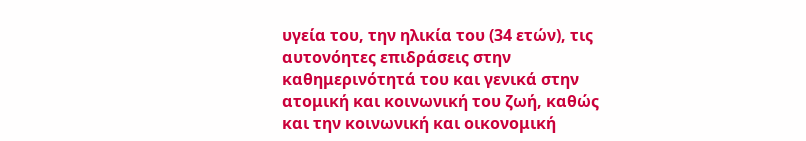υγεία του, την ηλικία του (34 ετών), τις αυτονόητες επιδράσεις στην καθημερινότητά του και γενικά στην ατομική και κοινωνική του ζωή, καθώς και την κοινωνική και οικονομική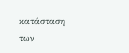κατάσταση των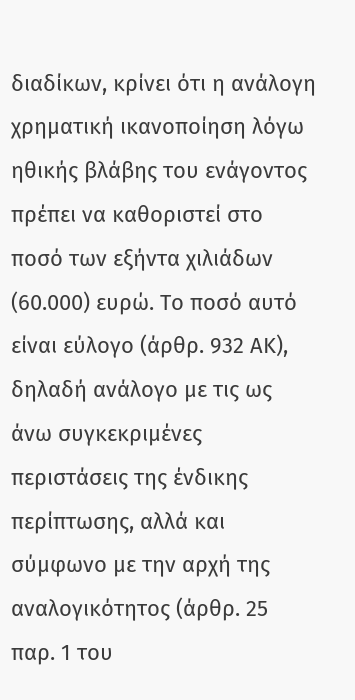διαδίκων, κρίνει ότι η ανάλογη χρηματική ικανοποίηση λόγω ηθικής βλάβης του ενάγοντος πρέπει να καθοριστεί στο ποσό των εξήντα χιλιάδων (60.000) ευρώ. Το ποσό αυτό είναι εύλογο (άρθρ. 932 ΑΚ), δηλαδή ανάλογο με τις ως άνω συγκεκριμένες περιστάσεις της ένδικης περίπτωσης, αλλά και σύμφωνο με την αρχή της αναλογικότητος (άρθρ. 25 παρ. 1 του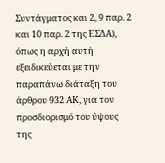Συντάγματος και 2, 9 παρ. 2 και 10 παρ. 2 της ΕΣΔΑ), όπως η αρχή αυτή εξειδικεύεται με την παραπάνω διάταξη του άρθρου 932 ΑΚ, για τον προσδιορισμό του ύψους της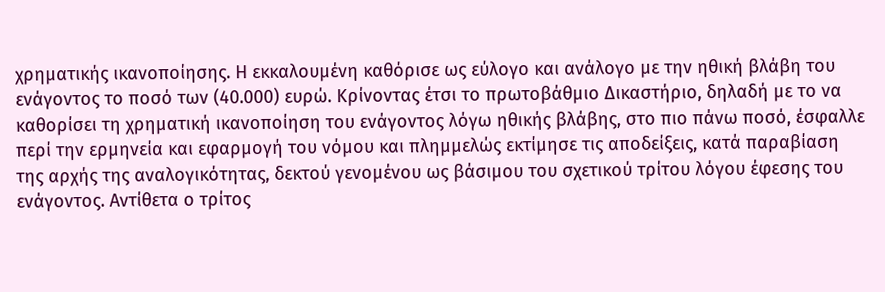χρηματικής ικανοποίησης. Η εκκαλουμένη καθόρισε ως εύλογο και ανάλογο με την ηθική βλάβη του ενάγοντος το ποσό των (40.000) ευρώ. Κρίνοντας έτσι το πρωτοβάθμιο Δικαστήριο, δηλαδή με το να καθορίσει τη χρηματική ικανοποίηση του ενάγοντος λόγω ηθικής βλάβης, στο πιο πάνω ποσό, έσφαλλε περί την ερμηνεία και εφαρμογή του νόμου και πλημμελώς εκτίμησε τις αποδείξεις, κατά παραβίαση της αρχής της αναλογικότητας, δεκτού γενομένου ως βάσιμου του σχετικού τρίτου λόγου έφεσης του ενάγοντος. Αντίθετα ο τρίτος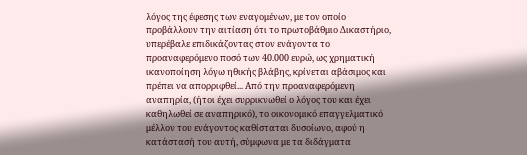λόγος της έφεσης των εναγομένων, με τον οποίο προβάλλουν την αιτίαση ότι το πρωτοβάθμιο Δικαστήριο, υπερέβαλε επιδικάζοντας στον ενάγοντα το προαναφερόμενο ποσό των 40.000 ευρώ, ως χρηματική ικανοποίηση λόγω ηθικής βλάβης, κρίνεται αβάσιμος και πρέπει να απορριφθεί... Από την προαναφερόμενη αναπηρία, (ήτοι έχει συρρικνωθεί ο λόγος του και έχει καθηλωθεί σε αναπηρικό), το οικονομικό επαγγελματικό μέλλον του ενάγοντος καθίσταται δυσοίωνο, αφού η κατάστασή του αυτή, σύμφωνα με τα διδάγματα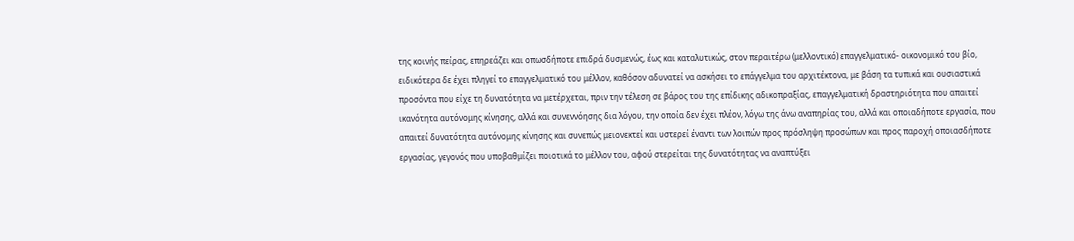της κοινής πείρας, επηρεάζει και οπωσδήποτε επιδρά δυσμενώς, έως και καταλυτικώς, στον περαιτέρω (μελλοντικό) επαγγελματικό- οικονομικό του βίο, ειδικότερα δε έχει πληγεί το επαγγελματικό του μέλλον, καθόσον αδυνατεί να ασκήσει το επάγγελμα του αρχιτέκτονα, με βάση τα τυπικά και ουσιαστικά προσόντα που είχε τη δυνατότητα να μετέρχεται, πριν την τέλεση σε βάρος του της επίδικης αδικοπραξίας, επαγγελματική δραστηριότητα που απαιτεί ικανότητα αυτόνομης κίνησης, αλλά και συνεννόησης δια λόγου, την οποία δεν έχει πλέον, λόγω της άνω αναπηρίας του, αλλά και οποιαδήποτε εργασία, που απαιτεί δυνατότητα αυτόνομης κίνησης και συνεπώς μειονεκτεί και υστερεί έναντι των λοιπών προς πρόσληψη προσώπων και προς παροχή οποιασδήποτε εργασίας, γεγονός που υποβαθμίζει ποιοτικά το μέλλον του, αφού στερείται της δυνατότητας να αναπτύξει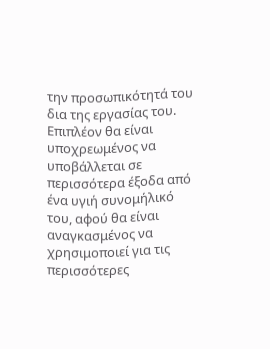την προσωπικότητά του δια της εργασίας του. Επιπλέον θα είναι υποχρεωμένος να υποβάλλεται σε περισσότερα έξοδα από ένα υγιή συνομήλικό του, αφού θα είναι αναγκασμένος να χρησιμοποιεί για τις περισσότερες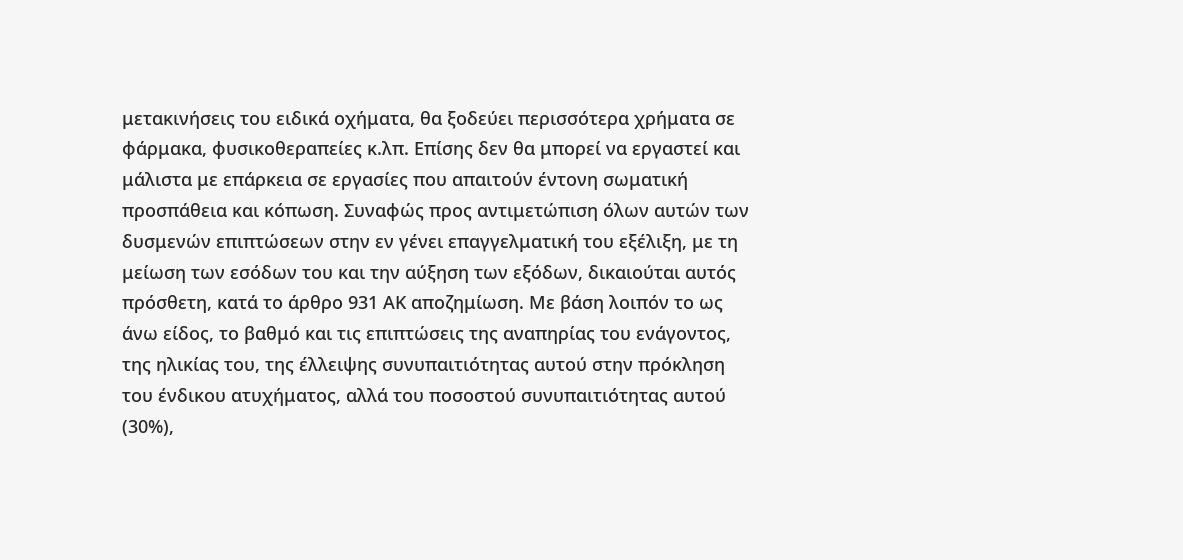μετακινήσεις του ειδικά οχήματα, θα ξοδεύει περισσότερα χρήματα σε φάρμακα, φυσικοθεραπείες κ.λπ. Επίσης δεν θα μπορεί να εργαστεί και μάλιστα με επάρκεια σε εργασίες που απαιτούν έντονη σωματική προσπάθεια και κόπωση. Συναφώς προς αντιμετώπιση όλων αυτών των δυσμενών επιπτώσεων στην εν γένει επαγγελματική του εξέλιξη, με τη μείωση των εσόδων του και την αύξηση των εξόδων, δικαιούται αυτός πρόσθετη, κατά το άρθρο 931 ΑΚ αποζημίωση. Με βάση λοιπόν το ως άνω είδος, το βαθμό και τις επιπτώσεις της αναπηρίας του ενάγοντος, της ηλικίας του, της έλλειψης συνυπαιτιότητας αυτού στην πρόκληση του ένδικου ατυχήματος, αλλά του ποσοστού συνυπαιτιότητας αυτού (30%),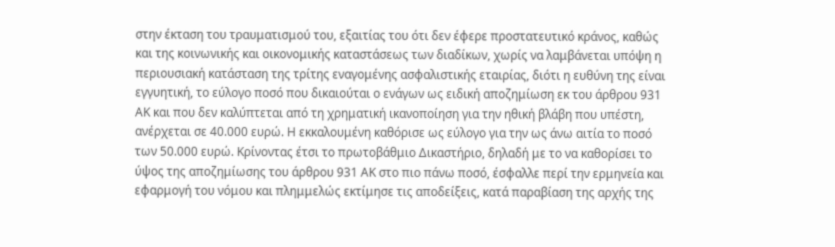στην έκταση του τραυματισμού του, εξαιτίας του ότι δεν έφερε προστατευτικό κράνος, καθώς και της κοινωνικής και οικονομικής καταστάσεως των διαδίκων, χωρίς να λαμβάνεται υπόψη η περιουσιακή κατάσταση της τρίτης εναγομένης ασφαλιστικής εταιρίας, διότι η ευθύνη της είναι εγγυητική, το εύλογο ποσό που δικαιούται ο ενάγων ως ειδική αποζημίωση εκ του άρθρου 931 ΑΚ και που δεν καλύπτεται από τη χρηματική ικανοποίηση για την ηθική βλάβη που υπέστη, ανέρχεται σε 40.000 ευρώ. Η εκκαλουμένη καθόρισε ως εύλογο για την ως άνω αιτία το ποσό των 50.000 ευρώ. Κρίνοντας έτσι το πρωτοβάθμιο Δικαστήριο, δηλαδή με το να καθορίσει το ύψος της αποζημίωσης του άρθρου 931 ΑΚ στο πιο πάνω ποσό, έσφαλλε περί την ερμηνεία και εφαρμογή του νόμου και πλημμελώς εκτίμησε τις αποδείξεις, κατά παραβίαση της αρχής της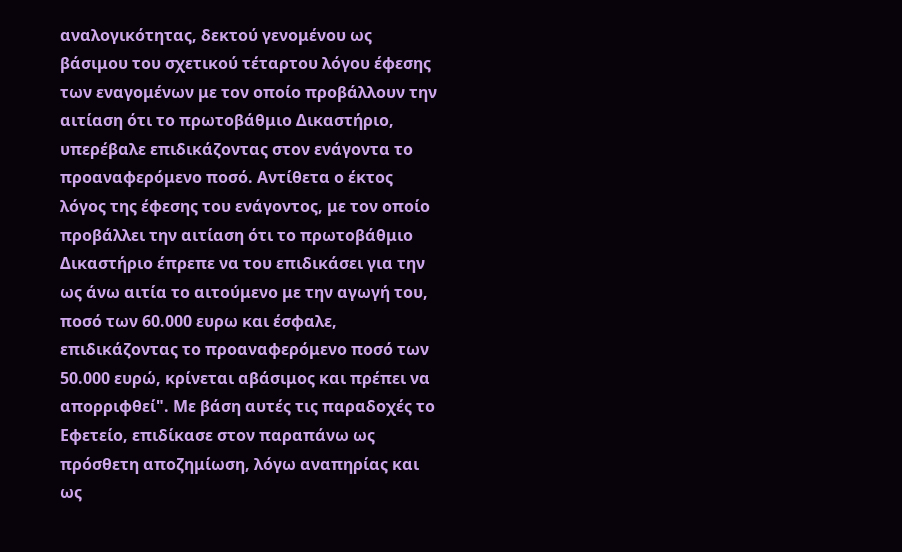αναλογικότητας, δεκτού γενομένου ως βάσιμου του σχετικού τέταρτου λόγου έφεσης των εναγομένων με τον οποίο προβάλλουν την αιτίαση ότι το πρωτοβάθμιο Δικαστήριο, υπερέβαλε επιδικάζοντας στον ενάγοντα το προαναφερόμενο ποσό. Αντίθετα ο έκτος λόγος της έφεσης του ενάγοντος, με τον οποίο προβάλλει την αιτίαση ότι το πρωτοβάθμιο Δικαστήριο έπρεπε να του επιδικάσει για την ως άνω αιτία το αιτούμενο με την αγωγή του, ποσό των 60.000 ευρω και έσφαλε, επιδικάζοντας το προαναφερόμενο ποσό των 50.000 ευρώ, κρίνεται αβάσιμος και πρέπει να απορριφθεί". Με βάση αυτές τις παραδοχές το Εφετείο, επιδίκασε στον παραπάνω ως πρόσθετη αποζημίωση, λόγω αναπηρίας και ως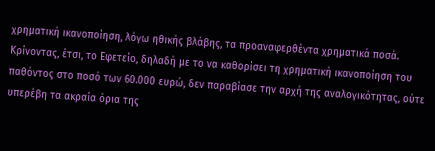χρηματική ικανοποίηση, λόγω ηθικής βλάβης, τα προαναφερθέντα χρηματικά ποσά. Κρίνοντας, έτσι, το Εφετείο, δηλαδή με το να καθορίσει τη χρηματική ικανοποίηση του παθόντος στο ποσό των 60.000 ευρώ, δεν παραβίασε την αρχή της αναλογικότητας, ούτε υπερέβη τα ακραία όρια της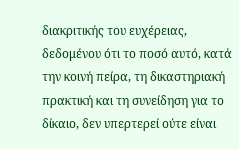διακριτικής του ευχέρειας, δεδομένου ότι το ποσό αυτό, κατά την κοινή πείρα, τη δικαστηριακή πρακτική και τη συνείδηση για το δίκαιο, δεν υπερτερεί ούτε είναι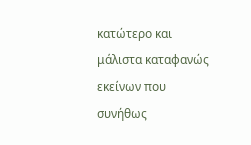κατώτερο και μάλιστα καταφανώς εκείνων που συνήθως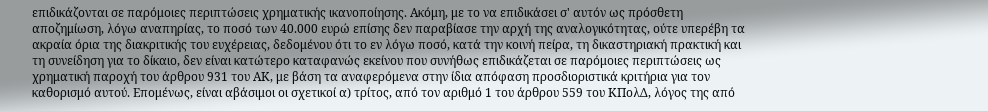επιδικάζονται σε παρόμοιες περιπτώσεις χρηματικής ικανοποίησης. Ακόμη, με το να επιδικάσει σ' αυτόν ως πρόσθετη αποζημίωση, λόγω αναπηρίας, το ποσό των 40.000 ευρώ επίσης δεν παραβίασε την αρχή της αναλογικότητας, ούτε υπερέβη τα ακραία όρια της διακριτικής του ευχέρειας, δεδομένου ότι το εν λόγω ποσό, κατά την κοινή πείρα, τη δικαστηριακή πρακτική και τη συνείδηση για το δίκαιο, δεν είναι κατώτερο καταφανώς εκείνου που συνήθως επιδικάζεται σε παρόμοιες περιπτώσεις ως χρηματική παροχή του άρθρου 931 του ΑΚ, με βάση τα αναφερόμενα στην ίδια απόφαση προσδιοριστικά κριτήρια για τον καθορισμό αυτού. Επομένως, είναι αβάσιμοι οι σχετικοί α) τρίτος, από τον αριθμό 1 του άρθρου 559 του ΚΠολΔ, λόγος της από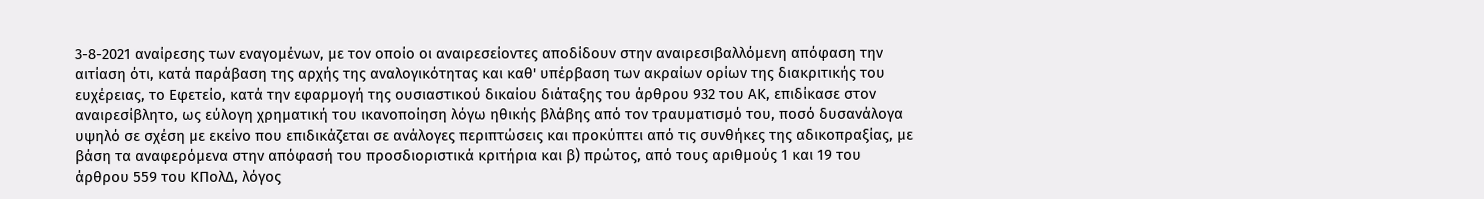3-8-2021 αναίρεσης των εναγομένων, με τον οποίο οι αναιρεσείοντες αποδίδουν στην αναιρεσιβαλλόμενη απόφαση την αιτίαση ότι, κατά παράβαση της αρχής της αναλογικότητας και καθ' υπέρβαση των ακραίων ορίων της διακριτικής του ευχέρειας, το Εφετείο, κατά την εφαρμογή της ουσιαστικού δικαίου διάταξης του άρθρου 932 του ΑΚ, επιδίκασε στον αναιρεσίβλητο, ως εύλογη χρηματική του ικανοποίηση λόγω ηθικής βλάβης από τον τραυματισμό του, ποσό δυσανάλογα υψηλό σε σχέση με εκείνο που επιδικάζεται σε ανάλογες περιπτώσεις και προκύπτει από τις συνθήκες της αδικοπραξίας, με βάση τα αναφερόμενα στην απόφασή του προσδιοριστικά κριτήρια και β) πρώτος, από τους αριθμούς 1 και 19 του άρθρου 559 του ΚΠολΔ, λόγος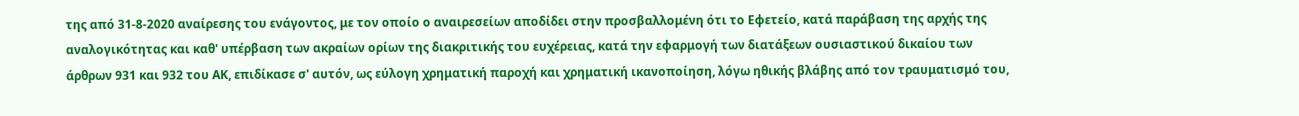της από 31-8-2020 αναίρεσης του ενάγοντος, με τον οποίο ο αναιρεσείων αποδίδει στην προσβαλλομένη ότι το Εφετείο, κατά παράβαση της αρχής της αναλογικότητας και καθ' υπέρβαση των ακραίων ορίων της διακριτικής του ευχέρειας, κατά την εφαρμογή των διατάξεων ουσιαστικού δικαίου των άρθρων 931 και 932 του ΑΚ, επιδίκασε σ' αυτόν, ως εύλογη χρηματική παροχή και χρηματική ικανοποίηση, λόγω ηθικής βλάβης από τον τραυματισμό του,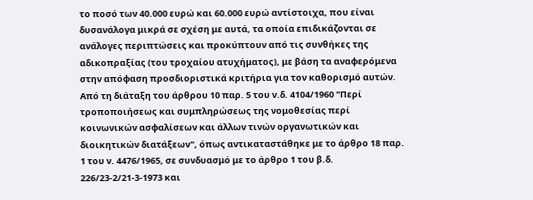το ποσό των 40.000 ευρώ και 60.000 ευρώ αντίστοιχα, που είναι δυσανάλογα μικρά σε σχέση με αυτά, τα οποία επιδικάζονται σε ανάλογες περιπτώσεις και προκύπτουν από τις συνθήκες της αδικοπραξίας (του τροχαίου ατυχήματος), με βάση τα αναφερόμενα στην απόφαση προσδιοριστικά κριτήρια για τον καθορισμό αυτών. Από τη διάταξη του άρθρου 10 παρ. 5 του ν.δ. 4104/1960 "Περί τροποποιήσεως και συμπληρώσεως της νομοθεσίας περί κοινωνικών ασφαλίσεων και άλλων τινών οργανωτικών και διοικητικών διατάξεων", όπως αντικαταστάθηκε με το άρθρο 18 παρ. 1 του ν. 4476/1965, σε συνδυασμό με το άρθρο 1 του β.δ. 226/23-2/21-3-1973 και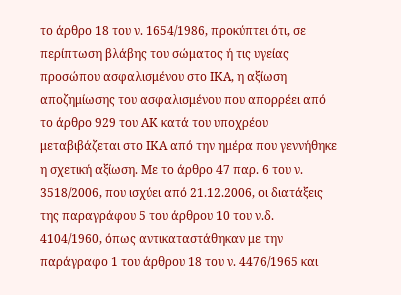το άρθρο 18 του ν. 1654/1986, προκύπτει ότι, σε περίπτωση βλάβης του σώματος ή τις υγείας προσώπου ασφαλισμένου στο ΙΚΑ, η αξίωση αποζημίωσης του ασφαλισμένου που απορρέει από το άρθρο 929 του ΑΚ κατά του υποχρέου μεταβιβάζεται στο ΙΚΑ από την ημέρα που γεννήθηκε η σχετική αξίωση. Με το άρθρο 47 παρ. 6 του ν. 3518/2006, που ισχύει από 21.12.2006, οι διατάξεις της παραγράφου 5 του άρθρου 10 του ν.δ. 4104/1960, όπως αντικαταστάθηκαν με την παράγραφο 1 του άρθρου 18 του ν. 4476/1965 και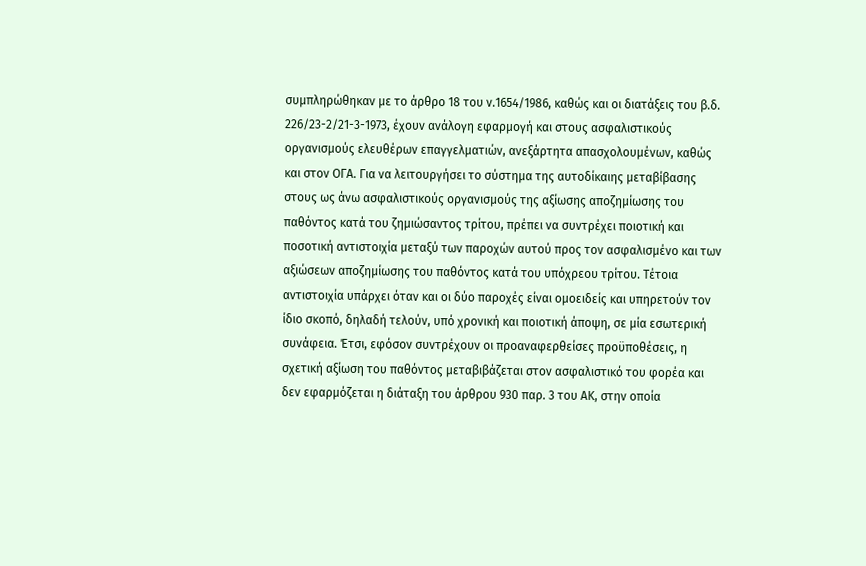συμπληρώθηκαν με το άρθρο 18 του ν.1654/1986, καθώς και οι διατάξεις του β.δ. 226/23-2/21-3-1973, έχουν ανάλογη εφαρμογή και στους ασφαλιστικούς οργανισμούς ελευθέρων επαγγελματιών, ανεξάρτητα απασχολουμένων, καθώς και στον ΟΓΑ. Για να λειτουργήσει το σύστημα της αυτοδίκαιης μεταβίβασης στους ως άνω ασφαλιστικούς οργανισμούς της αξίωσης αποζημίωσης του παθόντος κατά του ζημιώσαντος τρίτου, πρέπει να συντρέχει ποιοτική και ποσοτική αντιστοιχία μεταξύ των παροχών αυτού προς τον ασφαλισμένο και των αξιώσεων αποζημίωσης του παθόντος κατά του υπόχρεου τρίτου. Τέτοια αντιστοιχία υπάρχει όταν και οι δύο παροχές είναι ομοειδείς και υπηρετούν τον ίδιο σκοπό, δηλαδή τελούν, υπό χρονική και ποιοτική άποψη, σε μία εσωτερική συνάφεια. Έτσι, εφόσον συντρέχουν οι προαναφερθείσες προϋποθέσεις, η σχετική αξίωση του παθόντος μεταβιβάζεται στον ασφαλιστικό του φορέα και δεν εφαρμόζεται η διάταξη του άρθρου 930 παρ. 3 του ΑΚ, στην οποία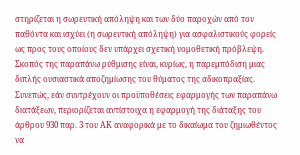στηρίζεται η σωρευτική απόληψη και των δύο παροχών από τον παθόντα και ισχύει (η σωρευτική απόληψη) για ασφαλιστικούς φορείς ως προς τους οποίους δεν υπάρχει σχετική νομοθετική πρόβλεψη. Σκοπός της παραπάνω ρύθμισης είναι, κυρίως, η παρεμπόδιση μιας διπλής ουσιαστικά αποζημίωσης του θύματος της αδικοπραξίας. Συνεπώς, εάν συντρέχουν οι προϋποθέσεις εφαρμογής των παραπάνω διατάξεων, περιορίζεται αντίστοιχα η εφαρμογή της διάταξης του άρθρου 930 παρ. 3 του ΑΚ αναφορικά με το δικαίωμα του ζημιωθέντος να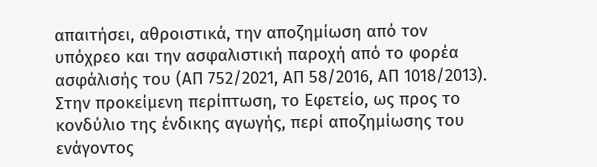απαιτήσει, αθροιστικά, την αποζημίωση από τον υπόχρεο και την ασφαλιστική παροχή από το φορέα ασφάλισής του (ΑΠ 752/2021, ΑΠ 58/2016, ΑΠ 1018/2013). Στην προκείμενη περίπτωση, το Εφετείο, ως προς το κονδύλιο της ένδικης αγωγής, περί αποζημίωσης του ενάγοντος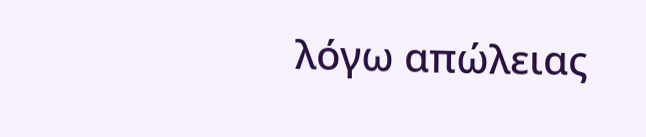λόγω απώλειας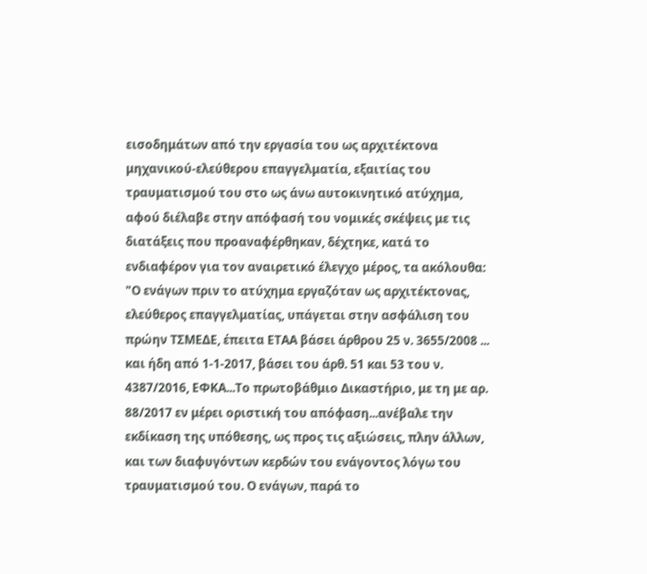εισοδημάτων από την εργασία του ως αρχιτέκτονα μηχανικού-ελεύθερου επαγγελματία, εξαιτίας του τραυματισμού του στο ως άνω αυτοκινητικό ατύχημα, αφού διέλαβε στην απόφασή του νομικές σκέψεις με τις διατάξεις που προαναφέρθηκαν, δέχτηκε, κατά το ενδιαφέρον για τον αναιρετικό έλεγχο μέρος, τα ακόλουθα: "Ο ενάγων πριν το ατύχημα εργαζόταν ως αρχιτέκτονας, ελεύθερος επαγγελματίας, υπάγεται στην ασφάλιση του πρώην ΤΣΜΕΔΕ, έπειτα ΕΤΑΑ βάσει άρθρου 25 ν. 3655/2008 ... και ήδη από 1-1-2017, βάσει του άρθ. 51 και 53 του ν. 4387/2016, ΕΦΚΑ...Το πρωτοβάθμιο Δικαστήριο, με τη με αρ. 88/2017 εν μέρει οριστική του απόφαση...ανέβαλε την εκδίκαση της υπόθεσης, ως προς τις αξιώσεις, πλην άλλων, και των διαφυγόντων κερδών του ενάγοντος λόγω του τραυματισμού του. Ο ενάγων, παρά το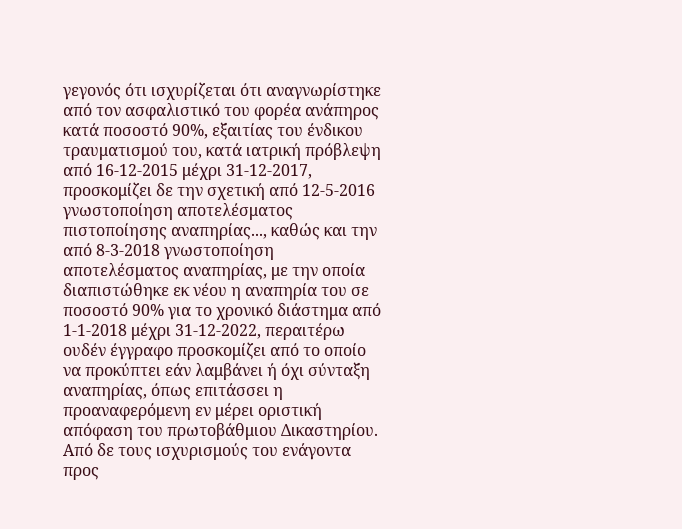γεγονός ότι ισχυρίζεται ότι αναγνωρίστηκε από τον ασφαλιστικό του φορέα ανάπηρος κατά ποσοστό 90%, εξαιτίας του ένδικου τραυματισμού του, κατά ιατρική πρόβλεψη από 16-12-2015 μέχρι 31-12-2017, προσκομίζει δε την σχετική από 12-5-2016 γνωστοποίηση αποτελέσματος πιστοποίησης αναπηρίας..., καθώς και την από 8-3-2018 γνωστοποίηση αποτελέσματος αναπηρίας, με την οποία διαπιστώθηκε εκ νέου η αναπηρία του σε ποσοστό 90% για το χρονικό διάστημα από 1-1-2018 μέχρι 31-12-2022, περαιτέρω ουδέν έγγραφο προσκομίζει από το οποίο να προκύπτει εάν λαμβάνει ή όχι σύνταξη αναπηρίας, όπως επιτάσσει η προαναφερόμενη εν μέρει οριστική απόφαση του πρωτοβάθμιου Δικαστηρίου. Από δε τους ισχυρισμούς του ενάγοντα προς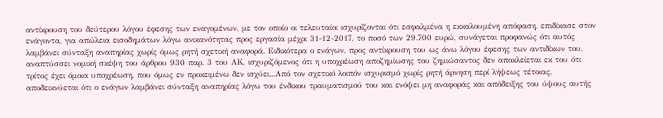αντίκρουση του δεύτερου λόγου έφεσης των εναγομένων, με τον οποίο οι τελευταίοι ισχυρίζονται ότι εσφαλμένα η εκκαλουμένη απόφαση, επιδίκασε στον ενάγοντα, για απώλεια εισοδημάτων λόγω ανικανότητας προς εργασία μέχρι 31-12-2017, το ποσό των 29.700 ευρώ, συνάγεται προφανώς ότι αυτός λαμβάνει σύνταξη αναπηρίας χωρίς όμως ρητή σχετική αναφορά. Ειδικότερα ο ενάγων, προς αντίκρουση του ως άνω λόγου έφεσης των αντιδίκων του, αναπτύσσει νομική σκέψη του άρθρου 930 παρ. 3 του ΑΚ, ισχυριζόμενος ότι η υποχρέωση αποζημίωσης του ζημιώσαντος δεν αποκλείεται εκ του ότι τρίτος έχει όμοια υποχρέωση, που όμως εν προκειμένω δεν ισχύει...Από τον σχετικό λοιπόν ισχυρισμό χωρίς ρητή άρνηση περί λήψεως τέτοιας, αποδεικνύεται ότι ο ενάγων λαμβάνει σύνταξη αναπηρίας λόγω του ένδικου τραυματισμού του και ενόψει μη αναφοράς και απόδειξης του ύψους αυτής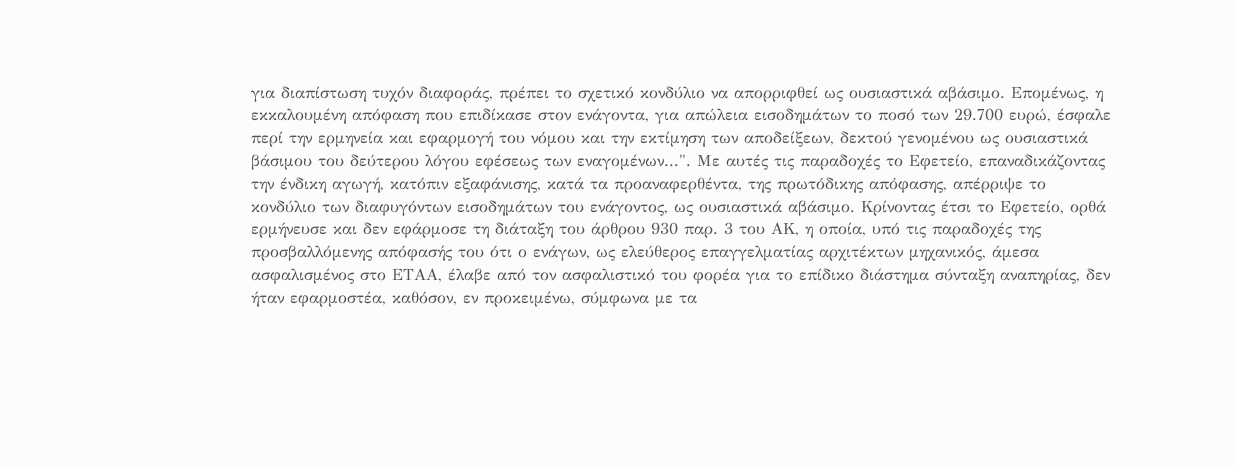για διαπίστωση τυχόν διαφοράς, πρέπει το σχετικό κονδύλιο να απορριφθεί ως ουσιαστικά αβάσιμο. Επομένως, η εκκαλουμένη απόφαση που επιδίκασε στον ενάγοντα, για απώλεια εισοδημάτων το ποσό των 29.700 ευρώ, έσφαλε περί την ερμηνεία και εφαρμογή του νόμου και την εκτίμηση των αποδείξεων, δεκτού γενομένου ως ουσιαστικά βάσιμου του δεύτερου λόγου εφέσεως των εναγομένων...". Με αυτές τις παραδοχές το Εφετείο, επαναδικάζοντας την ένδικη αγωγή, κατόπιν εξαφάνισης, κατά τα προαναφερθέντα, της πρωτόδικης απόφασης, απέρριψε το κονδύλιο των διαφυγόντων εισοδημάτων του ενάγοντος, ως ουσιαστικά αβάσιμο. Κρίνοντας έτσι το Εφετείο, ορθά ερμήνευσε και δεν εφάρμοσε τη διάταξη του άρθρου 930 παρ. 3 του ΑΚ, η οποία, υπό τις παραδοχές της προσβαλλόμενης απόφασής του ότι ο ενάγων, ως ελεύθερος επαγγελματίας αρχιτέκτων μηχανικός, άμεσα ασφαλισμένος στο ΕΤΑΑ, έλαβε από τον ασφαλιστικό του φορέα για το επίδικο διάστημα σύνταξη αναπηρίας, δεν ήταν εφαρμοστέα, καθόσον, εν προκειμένω, σύμφωνα με τα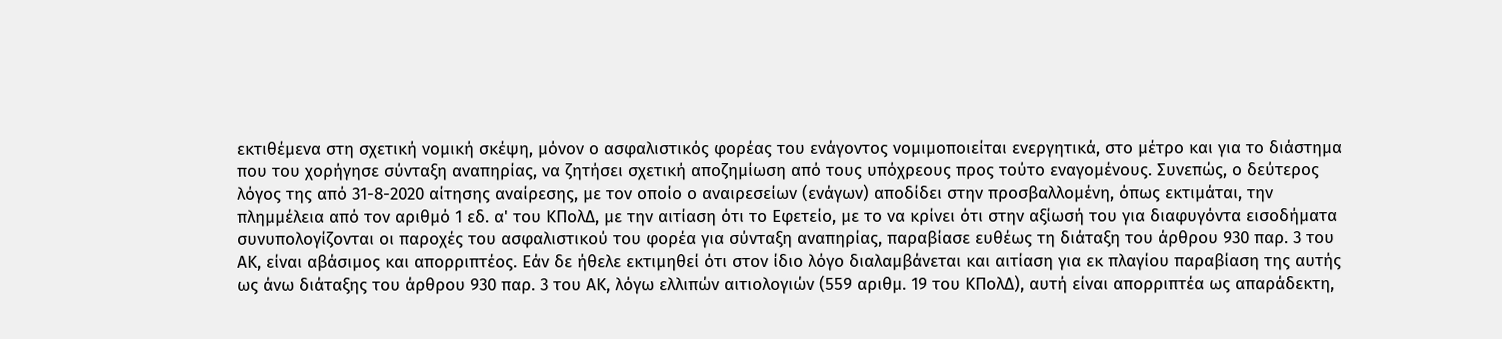εκτιθέμενα στη σχετική νομική σκέψη, μόνον ο ασφαλιστικός φορέας του ενάγοντος νομιμοποιείται ενεργητικά, στο μέτρο και για το διάστημα που του χορήγησε σύνταξη αναπηρίας, να ζητήσει σχετική αποζημίωση από τους υπόχρεους προς τούτο εναγομένους. Συνεπώς, ο δεύτερος λόγος της από 31-8-2020 αίτησης αναίρεσης, με τον οποίο ο αναιρεσείων (ενάγων) αποδίδει στην προσβαλλομένη, όπως εκτιμάται, την πλημμέλεια από τον αριθμό 1 εδ. α' του ΚΠολΔ, με την αιτίαση ότι το Εφετείο, με το να κρίνει ότι στην αξίωσή του για διαφυγόντα εισοδήματα συνυπολογίζονται οι παροχές του ασφαλιστικού του φορέα για σύνταξη αναπηρίας, παραβίασε ευθέως τη διάταξη του άρθρου 930 παρ. 3 του ΑΚ, είναι αβάσιμος και απορριπτέος. Εάν δε ήθελε εκτιμηθεί ότι στον ίδιο λόγο διαλαμβάνεται και αιτίαση για εκ πλαγίου παραβίαση της αυτής ως άνω διάταξης του άρθρου 930 παρ. 3 του ΑΚ, λόγω ελλιπών αιτιολογιών (559 αριθμ. 19 του ΚΠολΔ), αυτή είναι απορριπτέα ως απαράδεκτη,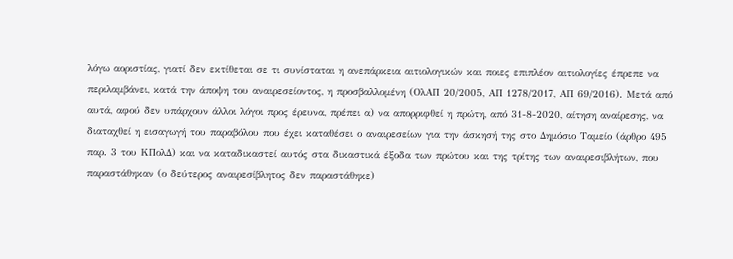λόγω αοριστίας, γιατί δεν εκτίθεται σε τι συνίσταται η ανεπάρκεια αιτιολογικών και ποιες επιπλέον αιτιολογίες έπρεπε να περιλαμβάνει, κατά την άποψη του αναιρεσείοντος, η προσβαλλομένη (ΟλΑΠ 20/2005, ΑΠ 1278/2017, ΑΠ 69/2016). Μετά από αυτά, αφού δεν υπάρχουν άλλοι λόγοι προς έρευνα, πρέπει α) να απορριφθεί η πρώτη, από 31-8-2020, αίτηση αναίρεσης, να διαταχθεί η εισαγωγή του παραβόλου που έχει καταθέσει ο αναιρεσείων για την άσκησή της στο Δημόσιο Ταμείο (άρθρο 495 παρ. 3 του ΚΠολΔ) και να καταδικαστεί αυτός στα δικαστικά έξοδα των πρώτου και της τρίτης των αναιρεσιβλήτων, που παραστάθηκαν (ο δεύτερος αναιρεσίβλητος δεν παραστάθηκε)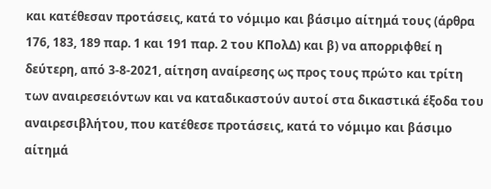και κατέθεσαν προτάσεις, κατά το νόμιμο και βάσιμο αίτημά τους (άρθρα 176, 183, 189 παρ. 1 και 191 παρ. 2 του ΚΠολΔ) και β) να απορριφθεί η δεύτερη, από 3-8-2021, αίτηση αναίρεσης ως προς τους πρώτο και τρίτη των αναιρεσειόντων και να καταδικαστούν αυτοί στα δικαστικά έξοδα του αναιρεσιβλήτου, που κατέθεσε προτάσεις, κατά το νόμιμο και βάσιμο αίτημά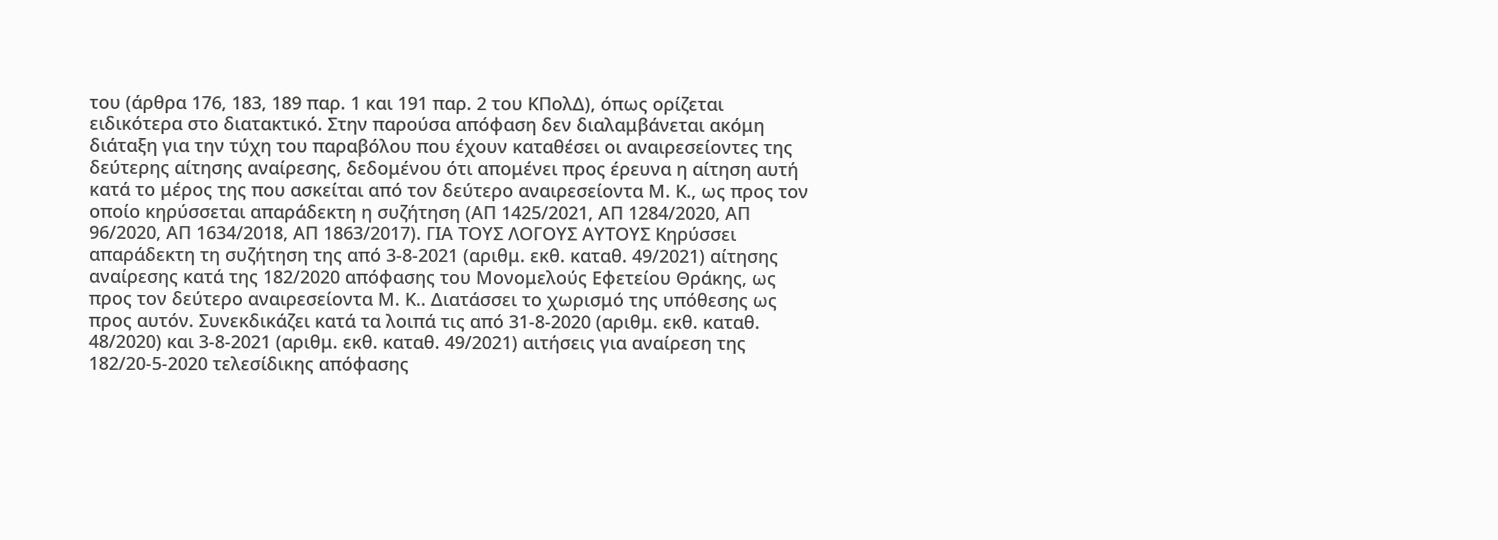του (άρθρα 176, 183, 189 παρ. 1 και 191 παρ. 2 του ΚΠολΔ), όπως ορίζεται ειδικότερα στο διατακτικό. Στην παρούσα απόφαση δεν διαλαμβάνεται ακόμη διάταξη για την τύχη του παραβόλου που έχουν καταθέσει οι αναιρεσείοντες της δεύτερης αίτησης αναίρεσης, δεδομένου ότι απομένει προς έρευνα η αίτηση αυτή κατά το μέρος της που ασκείται από τον δεύτερο αναιρεσείοντα Μ. Κ., ως προς τον οποίο κηρύσσεται απαράδεκτη η συζήτηση (ΑΠ 1425/2021, ΑΠ 1284/2020, ΑΠ 96/2020, ΑΠ 1634/2018, ΑΠ 1863/2017). ΓΙΑ ΤΟΥΣ ΛΟΓΟΥΣ ΑΥΤΟΥΣ Κηρύσσει απαράδεκτη τη συζήτηση της από 3-8-2021 (αριθμ. εκθ. καταθ. 49/2021) αίτησης αναίρεσης κατά της 182/2020 απόφασης του Μονομελούς Εφετείου Θράκης, ως προς τον δεύτερο αναιρεσείοντα Μ. Κ.. Διατάσσει το χωρισμό της υπόθεσης ως προς αυτόν. Συνεκδικάζει κατά τα λοιπά τις από 31-8-2020 (αριθμ. εκθ. καταθ. 48/2020) και 3-8-2021 (αριθμ. εκθ. καταθ. 49/2021) αιτήσεις για αναίρεση της 182/20-5-2020 τελεσίδικης απόφασης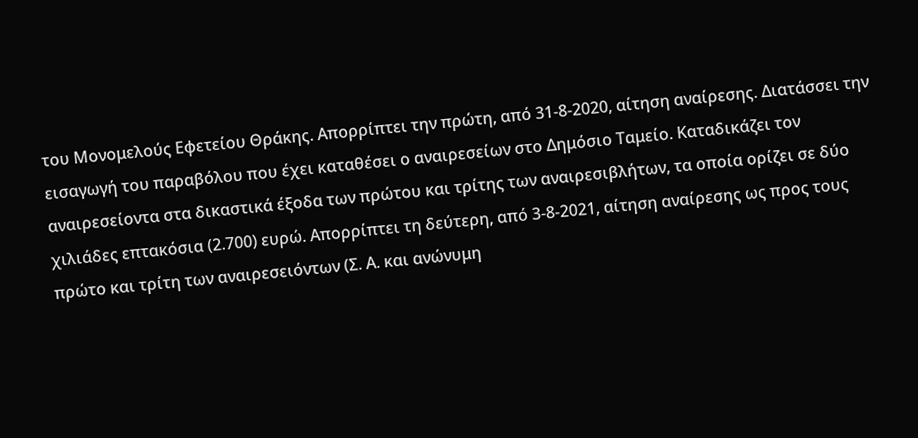του Μονομελούς Εφετείου Θράκης. Απορρίπτει την πρώτη, από 31-8-2020, αίτηση αναίρεσης. Διατάσσει την εισαγωγή του παραβόλου που έχει καταθέσει ο αναιρεσείων στο Δημόσιο Ταμείο. Καταδικάζει τον αναιρεσείοντα στα δικαστικά έξοδα των πρώτου και τρίτης των αναιρεσιβλήτων, τα οποία ορίζει σε δύο χιλιάδες επτακόσια (2.700) ευρώ. Απορρίπτει τη δεύτερη, από 3-8-2021, αίτηση αναίρεσης ως προς τους πρώτο και τρίτη των αναιρεσειόντων (Σ. Α. και ανώνυμη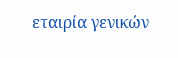εταιρία γενικών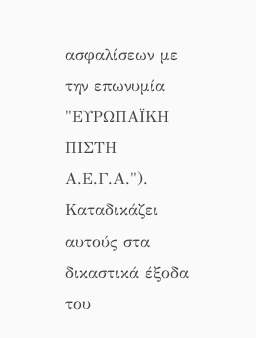ασφαλίσεων με την επωνυμία "ΕΥΡΩΠΑΪΚΗ ΠΙΣΤΗ Α.Ε.Γ.Α."). Καταδικάζει αυτούς στα δικαστικά έξοδα του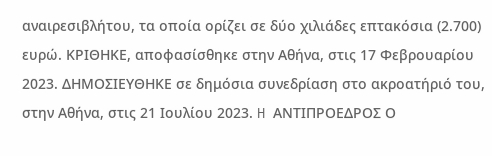αναιρεσιβλήτου, τα οποία ορίζει σε δύο χιλιάδες επτακόσια (2.700) ευρώ. ΚΡΙΘΗΚΕ, αποφασίσθηκε στην Αθήνα, στις 17 Φεβρουαρίου 2023. ΔΗΜΟΣΙΕΥΘΗΚΕ σε δημόσια συνεδρίαση στο ακροατήριό του, στην Αθήνα, στις 21 Ιουλίου 2023. H ΑΝΤΙΠΡΟΕΔΡΟΣ Ο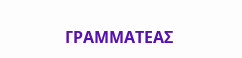ΓΡΑΜΜΑΤΕΑΣ